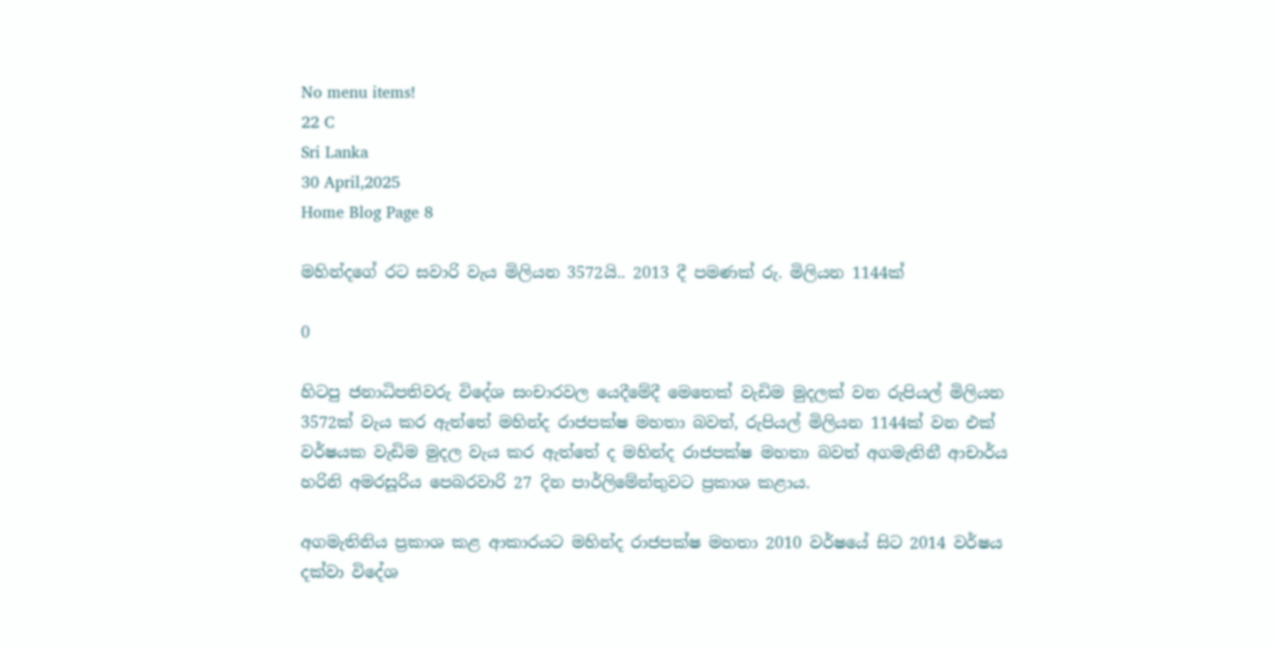No menu items!
22 C
Sri Lanka
30 April,2025
Home Blog Page 8

මහින්දගේ රට සවාරි වැය මිලියන 3572යි.. 2013 දී පමණක් රු. මිලියන 1144ක්

0

හිටපු ජනාධිපතිවරු විදේශ සංචාරවල යෙදීමේදී මෙතෙක් වැඩිම මුදලක් වන රුපියල් මිලියන 3572ක් වැය කර ඇත්තේ මහින්ද රාජපක්ෂ මහතා බවත්, රුපියල් මිලියන 1144ක් වන එක් වර්ෂයක වැඩිම මුදල වැය කර ඇත්තේ ද මහින්ද රාජපක්ෂ මහතා බවත් අගමැතිනී ආචාර්ය හරිනි අමරසූරිය පෙබරවාරි 27 දින පාර්ලිමේන්තුවට ප්‍රකාශ කළාය.

අගමැතිනිය ප්‍රකාශ කළ ආකාරයට මහින්ද රාජපක්ෂ මහතා 2010 වර්ෂයේ සිට 2014 වර්ෂය දක්වා විදේශ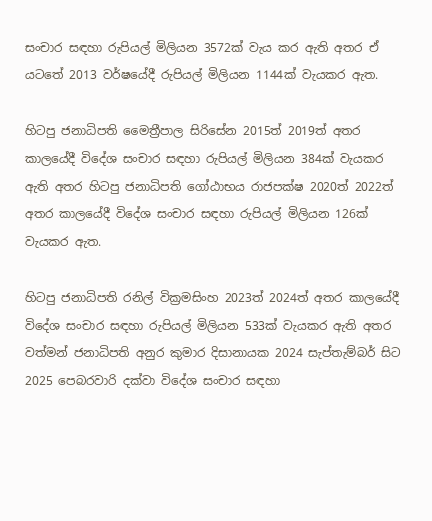සංචාර සඳහා රුපියල් මිලියන 3572ක් වැය කර ඇති අතර ඒ යටතේ 2013 වර්ෂයේදී රුපියල් මිලියන 1144ක් වැයකර ඇත.

හිටපු ජනාධිපති මෛත්‍රීපාල සිරිසේන 2015ත් 2019ත් අතර කාලයේදී විදේශ සංචාර සඳහා රුපියල් මිලියන 384ක් වැයකර ඇති අතර හිටපු ජනාධිපති ගෝඨාභය රාජපක්ෂ 2020ත් 2022ත් අතර කාලයේදී විදේශ සංචාර සඳහා රුපියල් මිලියන 126ක් වැයකර ඇත.

හිටපු ජනාධිපති රනිල් වික්‍රමසිංහ 2023ත් 2024ත් අතර කාලයේදී විදේශ සංචාර සඳහා රුපියල් මිලියන 533ක් වැයකර ඇති අතර වත්මන් ජනාධිපති අනුර කුමාර දිසානායක 2024 සැප්තැම්බර් සිට 2025 පෙබරවාරි දක්වා විදේශ සංචාර සඳහා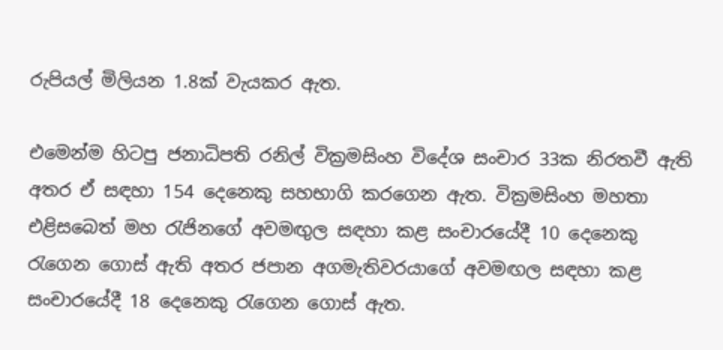රුපියල් මිලියන 1.8ක් වැයකර ඇත.

එමෙන්ම හිටපු ජනාධිපති රනිල් වික්‍රමසිංහ විදේශ සංචාර 33ක නිරතවී ඇති අතර ඒ සඳහා 154 දෙනෙකු සහභාගි කරගෙන ඇත. වික්‍රමසිංහ මහතා එළිසබෙත් මහ රැජිනගේ අවමඟුල සඳහා කළ සංචාරයේදී 10 දෙනෙකු රැගෙන ගොස් ඇති අතර ජපාන අගමැතිවරයාගේ අවමඟල සඳහා කළ සංචාරයේදී 18 දෙනෙකු රැගෙන ගොස් ඇත.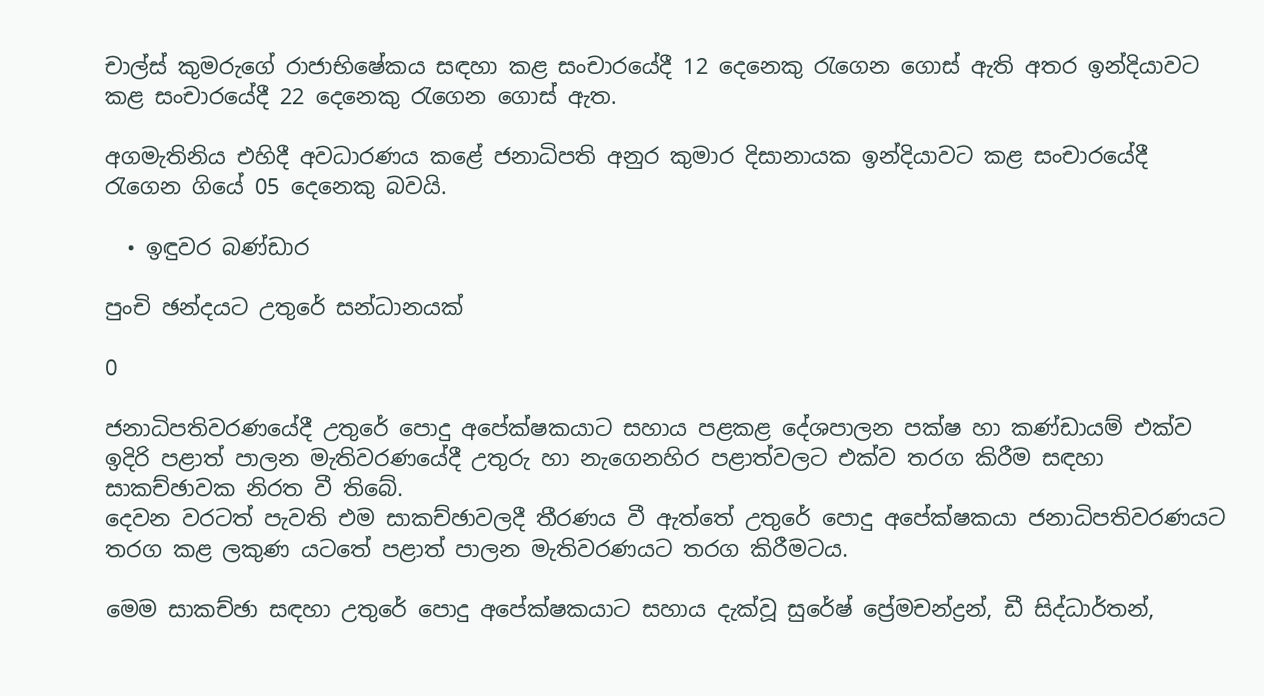චාල්ස් කුමරුගේ රාජාභිෂේකය සඳහා කළ සංචාරයේදී 12 දෙනෙකු රැගෙන ගොස් ඇති අතර ඉන්දියාවට කළ සංචාරයේදී 22 දෙනෙකු රැගෙන ගොස් ඇත.

අගමැතිනිය එහිදී අවධාරණය කළේ ජනාධිපති අනුර කුමාර දිසානායක ඉන්දියාවට කළ සංචාරයේදී රැගෙන ගියේ 05 දෙනෙකු බවයි.

  • ඉඳුවර බණ්ඩාර

පුංචි ඡන්දයට උතුරේ සන්ධානයක්

0

ජනාධිපතිවරණයේදී උතුරේ පොදු අපේක්ෂකයාට සහාය පළකළ දේශපාලන පක්ෂ හා කණ්ඩායම් එක්ව ඉදිරි පළාත් පාලන මැතිවරණයේදී උතුරු හා නැගෙනහිර පළාත්වලට එක්ව තරග කිරීම සඳහා සාකච්ඡාවක නිරත වී තිබේ.
දෙවන වරටත් පැවති එම සාකච්ඡාවලදී තීරණය වී ඇත්තේ උතුරේ පොදු අපේක්ෂකයා ජනාධිපතිවරණයට තරග කළ ලකුණ යටතේ පළාත් පාලන මැතිවරණයට තරග කිරීමටය.

මෙම සාකච්ඡා සඳහා උතුරේ පොදු අපේක්ෂකයාට සහාය දැක්වූ සුරේෂ් ප්‍රේමචන්ද්‍රන්, ඩී සිද්ධාර්තන්,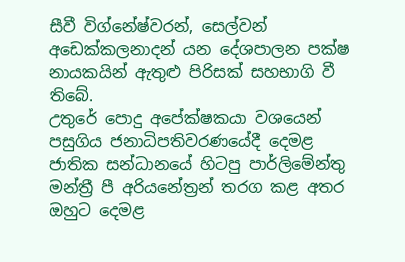සීවී විග්නේෂ්වරන්, සෙල්වන් අඩෙක්කලනාදන් යන දේශපාලන පක්ෂ නායකයින් ඇතුළු පිරිසක් සහභාගි වී තිබේ.
උතුරේ පොදු අපේක්ෂකයා වශයෙන් පසුගිය ජනාධිපතිවරණයේදී දෙමළ ජාතික සන්ධානයේ හිටපු පාර්ලිමේන්තු මන්ත්‍රී පී අරියනේත්‍රන් තරග කළ අතර ඔහුට දෙමළ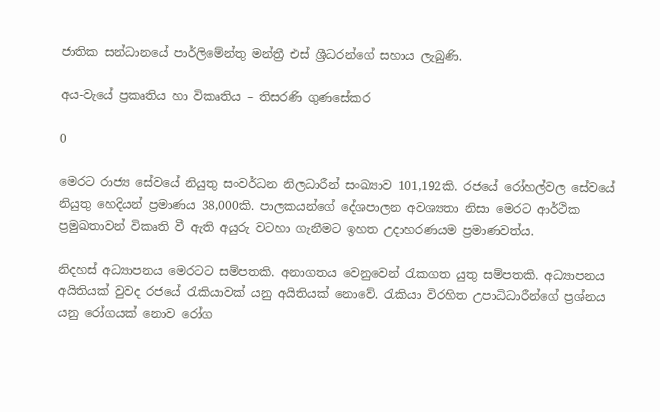ජාතික සන්ධානයේ පාර්ලිමේන්තු මන්ත්‍රී එස් ශ්‍රීධරන්ගේ සහාය ලැබුණි.

අය-වැයේ ප්‍රකෘතිය හා විකෘතිය – තිසරණි ගුණසේකර

0

මෙරට රාජ්‍ය සේවයේ නියුතු සංවර්ධන නිලධාරීන් සංඛ්‍යාව 101,192කි. රජයේ රෝහල්වල සේවයේ නියුතු හෙදියන් ප්‍රමාණය 38,000කි. පාලකයන්ගේ දේශපාලන අවශ්‍යතා නිසා මෙරට ආර්ථික ප්‍රමුඛතාවන් විකෘති වී ඇති අයුරු වටහා ගැනීමට ඉහත උදාහරණයම ප්‍රමාණවත්ය.

නිදහස් අධ්‍යාපනය මෙරටට සම්පතකි. අනාගතය වෙනුවෙන් රැකගත යුතු සම්පතකි. අධ්‍යාපනය අයිතියක් වුවද රජයේ රැකියාවක් යනු අයිතියක් නොවේ. රැකියා විරහිත උපාධිධාරීන්ගේ ප්‍රශ්නය යනු රෝගයක් නොව රෝග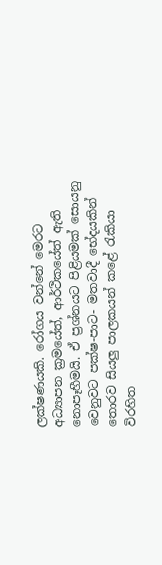ලක්ෂණයකි. රෝගය වන්නේ මෙරට අධ්‍යාපන ක්‍රමයේත්, ආර්ථිකයේත් ඇති නොපෑහීමයි. ඒ ප්‍රශ්නයට පිළියමක් සොයනු වෙනුවට පක්ෂ-පාට- මතවාදී භේදයකින් තොරව සියලු පාලකයන් කළේ රැකියා විරහිත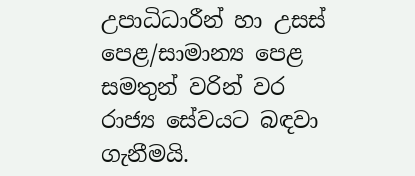උපාධිධාරීන් හා උසස් පෙළ/සාමාන්‍ය පෙළ සමතුන් වරින් වර රාජ්‍ය සේවයට බඳවා ගැනීමයි.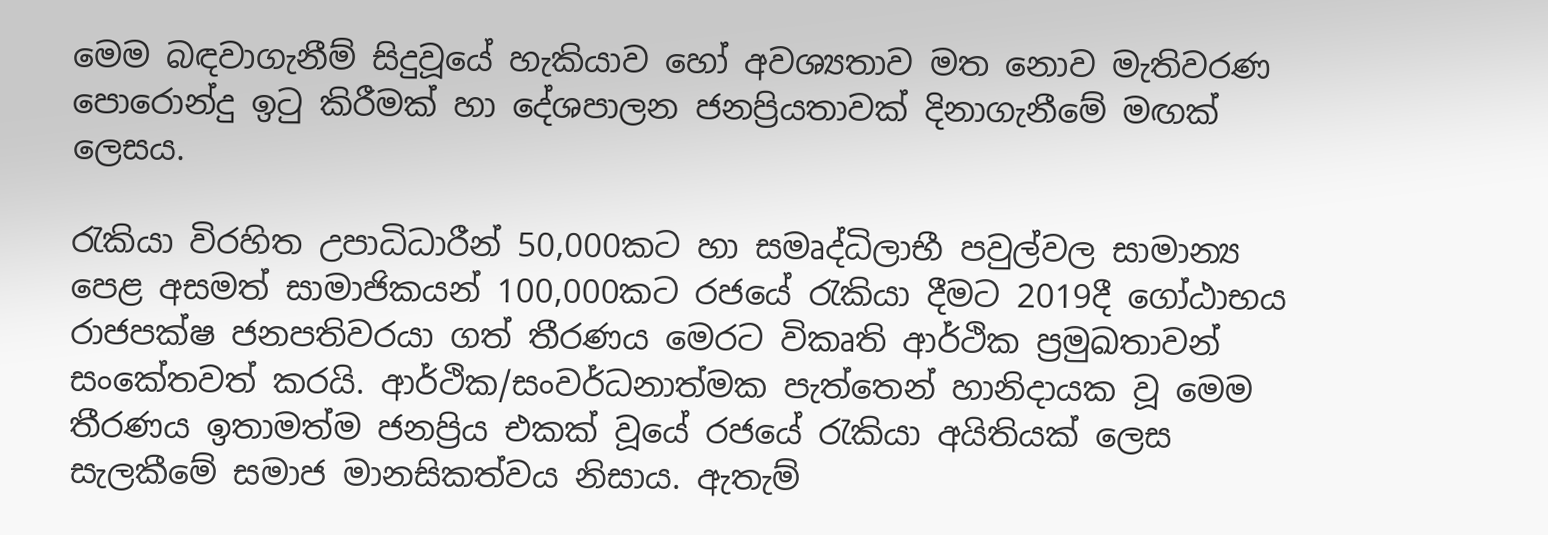මෙම බඳවාගැනීම් සිදුවූයේ හැකියාව හෝ අවශ්‍යතාව මත නොව මැතිවරණ පොරොන්දු ඉටු කිරීමක් හා දේශපාලන ජනප්‍රියතාවක් දිනාගැනීමේ මඟක් ලෙසය.

රැකියා විරහිත උපාධිධාරීන් 50,000කට හා සමෘද්ධිලාභී පවුල්වල සාමාන්‍ය පෙළ අසමත් සාමාජිකයන් 100,000කට රජයේ රැකියා දීමට 2019දී ගෝඨාභය රාජපක්ෂ ජනපතිවරයා ගත් තීරණය මෙරට විකෘති ආර්ථික ප්‍රමුඛතාවන් සංකේතවත් කරයි. ආර්ථික/සංවර්ධනාත්මක පැත්තෙන් හානිදායක වූ මෙම තීරණය ඉතාමත්ම ජනප්‍රිය එකක් වූයේ රජයේ රැකියා අයිතියක් ලෙස සැලකීමේ සමාජ මානසිකත්වය නිසාය. ඇතැම්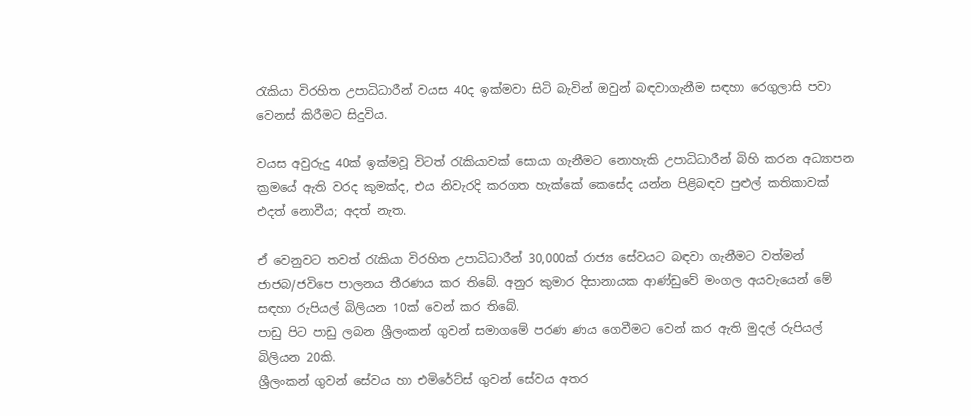රැකියා විරහිත උපාධිධාරීන් වයස 40ද ඉක්මවා සිටි බැවින් ඔවුන් බඳවාගැනීම සඳහා රෙගුලාසි පවා වෙනස් කිරීමට සිදුවිය.

වයස අවුරුදු 40ක් ඉක්මවූ විටත් රැකියාවක් සොයා ගැනීමට නොහැකි උපාධිධාරීන් බිහි කරන අධ්‍යාපන ක්‍රමයේ ඇති වරද කුමක්ද, එය නිවැරදි කරගත හැක්කේ කෙසේද යන්න පිළිබඳව පුළුල් කතිකාවක් එදත් නොවීය; අදත් නැත.

ඒ වෙනුවට තවත් රැකියා විරහිත උපාධිධාරීන් 30,000ක් රාජ්‍ය සේවයට බඳවා ගැනීමට වත්මන් ජාජබ/ජවිපෙ පාලනය තීරණය කර තිබේ. අනුර කුමාර දිසානායක ආණ්ඩුවේ මංගල අයවැයෙන් මේ සඳහා රුපියල් බිලියන 10ක් වෙන් කර තිබේ.
පාඩු පිට පාඩු ලබන ශ්‍රීලංකන් ගුවන් සමාගමේ පරණ ණය ගෙවීමට වෙන් කර ඇති මුදල් රුපියල් බිලියන 20කි.
ශ්‍රීලංකන් ගුවන් සේවය හා එමිරේට්ස් ගුවන් සේවය අතර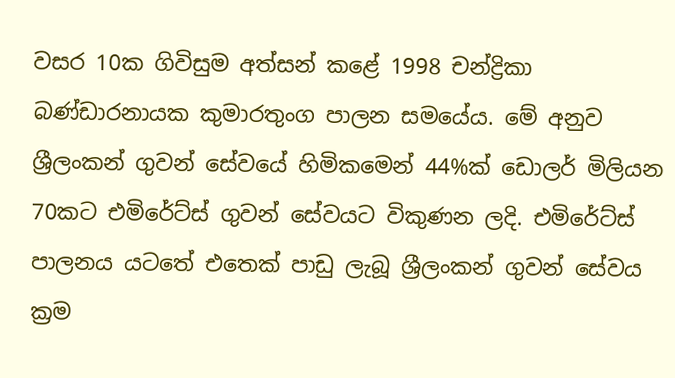වසර 10ක ගිවිසුම අත්සන් කළේ 1998 චන්ද්‍රිකා බණ්ඩාරනායක කුමාරතුංග පාලන සමයේය. මේ අනුව ශ්‍රීලංකන් ගුවන් සේවයේ හිමිකමෙන් 44%ක් ඩොලර් මිලියන 70කට එමිරේට්ස් ගුවන් සේවයට විකුණන ලදි. එමිරේට්ස් පාලනය යටතේ එතෙක් පාඩු ලැබූ ශ්‍රීලංකන් ගුවන් සේවය ක්‍රම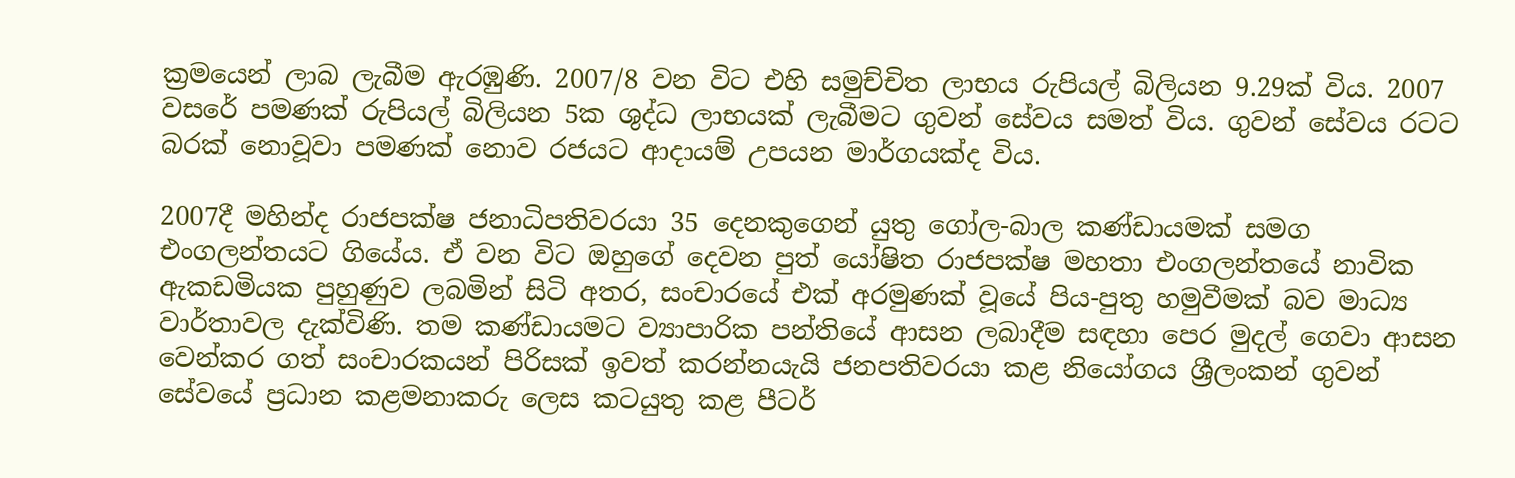ක්‍රමයෙන් ලාබ ලැබීම ඇරඹුණි. 2007/8 වන විට එහි සමුච්චිත ලාභය රුපියල් බිලියන 9.29ක් විය. 2007 වසරේ පමණක් රුපියල් බිලියන 5ක ශුද්ධ ලාභයක් ලැබීමට ගුවන් සේවය සමත් විය. ගුවන් සේවය රටට බරක් නොවූවා පමණක් නොව රජයට ආදායම් උපයන මාර්ගයක්ද විය.

2007දී මහින්ද රාජපක්ෂ ජනාධිපතිවරයා 35 දෙනකුගෙන් යුතු ගෝල-බාල කණ්ඩායමක් සමග එංගලන්තයට ගියේය. ඒ වන විට ඔහුගේ දෙවන පුත් යෝෂිත රාජපක්ෂ මහතා එංගලන්තයේ නාවික ඇකඩමියක පුහුණුව ලබමින් සිටි අතර, සංචාරයේ එක් අරමුණක් වූයේ පිය-පුතු හමුවීමක් බව මාධ්‍ය වාර්තාවල දැක්විණි. තම කණ්ඩායමට ව්‍යාපාරික පන්තියේ ආසන ලබාදීම සඳහා පෙර මුදල් ගෙවා ආසන වෙන්කර ගත් සංචාරකයන් පිරිසක් ඉවත් කරන්නයැයි ජනපතිවරයා කළ නියෝගය ශ්‍රීලංකන් ගුවන් සේවයේ ප්‍රධාන කළමනාකරු ලෙස කටයුතු කළ පීටර්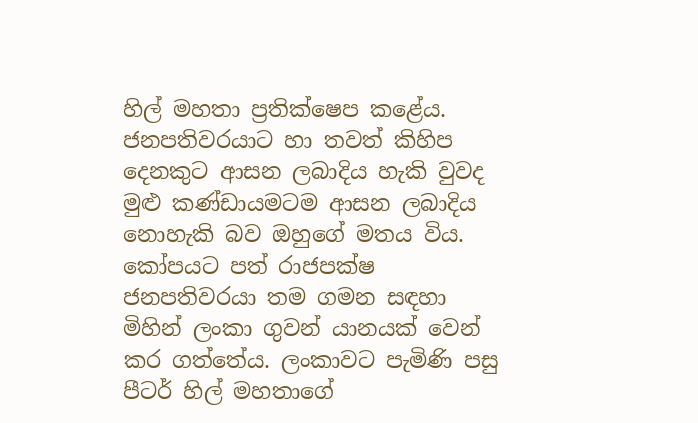හිල් මහතා ප්‍රතික්ෂෙප කළේය. ජනපතිවරයාට හා තවත් කිහිප දෙනකුට ආසන ලබාදිය හැකි වුවද මුළු කණ්ඩායමටම ආසන ලබාදිය නොහැකි බව ඔහුගේ මතය විය.
කෝපයට පත් රාජපක්ෂ ජනපතිවරයා තම ගමන සඳහා මිහින් ලංකා ගුවන් යානයක් වෙන් කර ගත්තේය. ලංකාවට පැමිණි පසු පීටර් හිල් මහතාගේ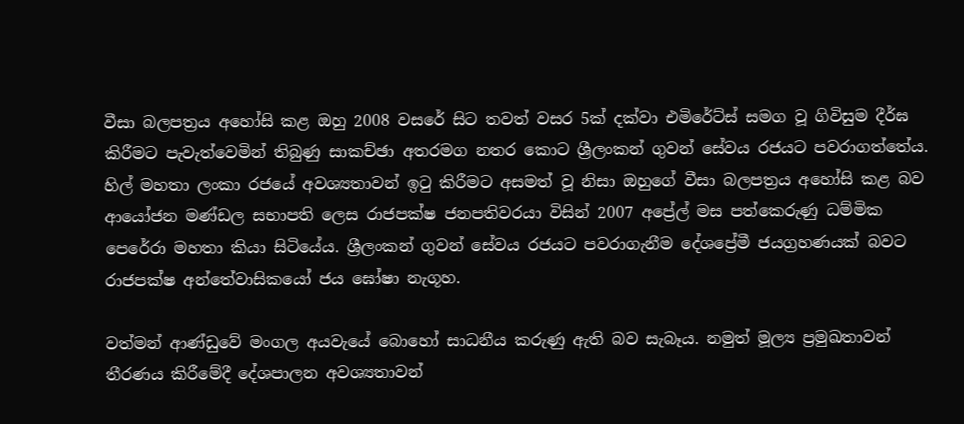වීසා බලපත්‍රය අහෝසි කළ ඔහු 2008 වසරේ සිට තවත් වසර 5ක් දක්වා එමිරේට්ස් සමග වූ ගිවිසුම දීර්ඝ කිරීමට පැවැත්වෙමින් තිබුණු සාකච්ඡා අතරමග නතර කොට ශ්‍රීලංකන් ගුවන් සේවය රජයට පවරාගත්තේය. හිල් මහතා ලංකා රජයේ අවශ්‍යතාවන් ඉටු කිරීමට අසමත් වූ නිසා ඔහුගේ වීසා බලපත්‍රය අහෝසි කළ බව ආයෝජන මණ්ඩල සභාපති ලෙස රාජපක්ෂ ජනපතිවරයා විසින් 2007 අප්‍රේල් මස පත්කෙරුණු ධම්මික පෙරේරා මහතා කියා සිටියේය. ශ්‍රීලංකන් ගුවන් සේවය රජයට පවරාගැනීම දේශප්‍රේමී ජයග්‍රහණයක් බවට රාජපක්ෂ අන්තේවාසිකයෝ ජය ඝෝෂා නැගූහ.

වත්මන් ආණ්ඩුවේ මංගල අයවැයේ බොහෝ සාධනීය කරුණු ඇති බව සැබෑය. නමුත් මූල්‍ය ප්‍රමුඛතාවන් තීරණය කිරීමේදී දේශපාලන අවශ්‍යතාවන්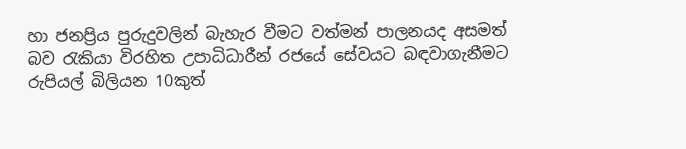හා ජනප්‍රිය පුරුදුවලින් බැහැර වීමට වත්මන් පාලනයද අසමත් බව රැකියා විරහිත උපාධිධාරීන් රජයේ සේවයට බඳවාගැනීමට රුපියල් බිලියන 10කුත්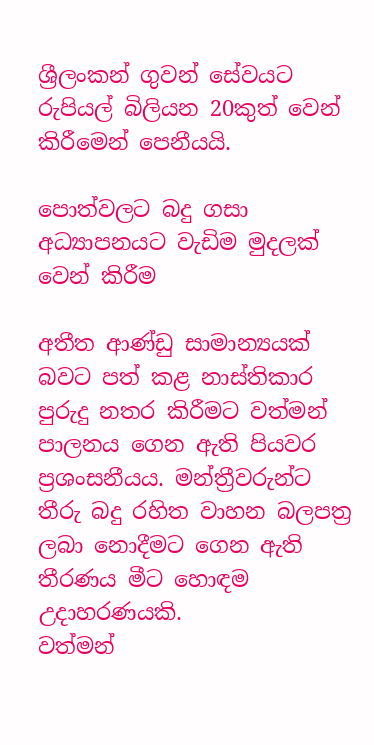ශ්‍රීලංකන් ගුවන් සේවයට රුපියල් බිලියන 20කුත් වෙන් කිරීමෙන් පෙනීයයි.

පොත්වලට බදු ගසා අධ්‍යාපනයට වැඩිම මුදලක් වෙන් කිරීම

අතීත ආණ්ඩු සාමාන්‍යයක් බවට පත් කළ නාස්තිකාර පුරුදු නතර කිරීමට වත්මන් පාලනය ගෙන ඇති පියවර ප්‍රශංසනීයය. මන්ත්‍රීවරුන්ට තීරු බදු රහිත වාහන බලපත්‍ර ලබා නොදීමට ගෙන ඇති තීරණය මීට හොඳම උදාහරණයකි.
වත්මන්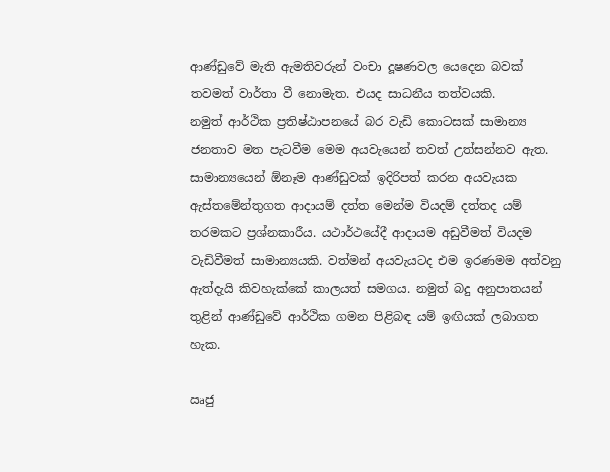ආණ්ඩුවේ මැති ඇමතිවරුන් වංචා දූෂණවල යෙදෙන බවක් තවමත් වාර්තා වී නොමැත. එයද සාධනීය තත්වයකි.
නමුත් ආර්ථික ප්‍රතිෂ්ඨාපනයේ බර වැඩි කොටසක් සාමාන්‍ය ජනතාව මත පැටවීම මෙම අයවැයෙන් තවත් උත්සන්නව ඇත.
සාමාන්‍යයෙන් ඕනෑම ආණ්ඩුවක් ඉදිරිපත් කරන අයවැයක ඇස්තමේන්තුගත ආදායම් දත්ත මෙන්ම වියදම් දත්තද යම් තරමකට ප්‍රශ්නකාරීය. යථාර්ථයේදී ආදායම අඩුවීමත් වියදම වැඩිවීමත් සාමාන්‍යයකි. වත්මන් අයවැයටද එම ඉරණමම අත්වනු ඇත්දැයි කිවහැක්කේ කාලයත් සමගය. නමුත් බදු අනුපාතයන් තුළින් ආණ්ඩුවේ ආර්ථික ගමන පිළිබඳ යම් ඉඟියක් ලබාගත හැක.

ඍජු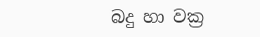බදු හා වක්‍ර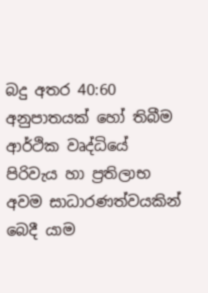බදු අතර 40:60 අනුපාතයක් හෝ තිබීම ආර්ථික වෘද්ධියේ පිරිවැය හා ප්‍රතිලාභ අවම සාධාරණත්වයකින් බෙදී යාම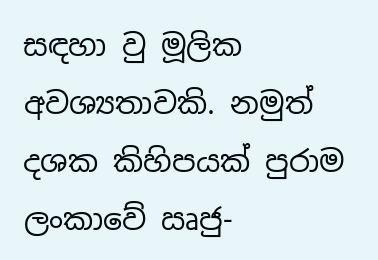සඳහා වු මූලික අවශ්‍යතාවකි. නමුත් දශක කිහිපයක් පුරාම ලංකාවේ ඍජු-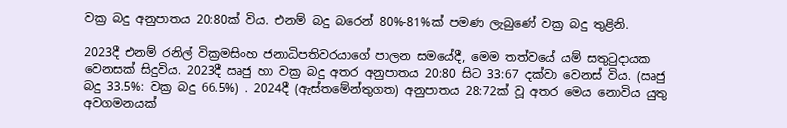වක්‍ර බදු අනුපාතය 20:80ක් විය. එනම් බදු බරෙන් 80%-81%ක් පමණ ලැබුණේ වක්‍ර බදු තුළිනි.

2023දී එනම් රනිල් වික්‍රමසිංහ ජනාධිපතිවරයාගේ පාලන සමයේදී, මෙම තත්වයේ යම් සතුටුදායක වෙනසක් සිදුවිය. 2023දී ඍජු හා වක්‍ර බදු අතර අනුපාතය 20:80 සිට 33:67 දක්වා වෙනස් විය. (ඍජු බදු 33.5%: වක්‍ර බදු 66.5%) . 2024දී (ඇස්තමේන්තුගත) අනුපාතය 28:72ක් වූ අතර මෙය නොවිය යුතු අවගමනයක්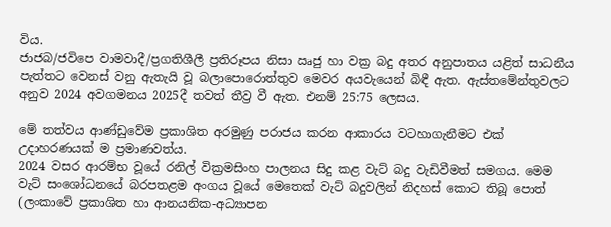විය.
ජාජබ/ජවිපෙ වාමවාදී/ප්‍රගතිශීලී ප්‍රතිරූපය නිසා ඍජු හා වක්‍ර බදු අතර අනුපාතය යළිත් සාධනීය පැත්තට වෙනස් වනු ඇතැයි වූ බලාපොරොත්තුව මෙවර අයවැයෙන් බිඳී ඇත. ඇස්තමේන්තුවලට අනුව 2024 අවගමනය 2025දී තවත් තීව්‍ර වී ඇත. එනම් 25:75 ලෙසය.

මේ තත්වය ආණ්ඩුවේම ප්‍රකාශිත අරමුණු පරාජය කරන ආකාරය වටහාගැනීමට එක් උදාහරණයක් ම ප්‍රමාණවත්ය.
2024 වසර ආරම්භ වූයේ රනිල් වික්‍රමසිංහ පාලනය සිදු කළ වැට් බදු වැඩිවීමත් සමගය. මෙම වැට් සංශෝධනයේ බරපතළම අංගය වූයේ මෙතෙක් වැට් බදුවලින් නිදහස් කොට තිබූ පොත් (ලංකාවේ ප්‍රකාශිත හා ආනයනික-අධ්‍යාපන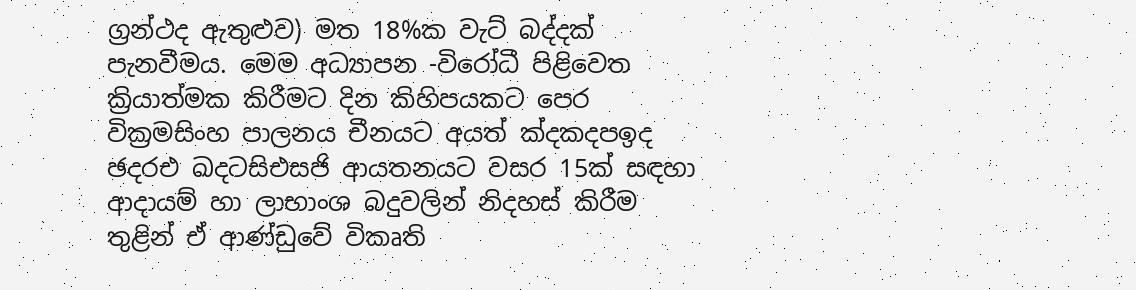ග්‍රන්ථද ඇතුළුව) මත 18%ක වැට් බද්දක් පැනවීමය. මෙම අධ්‍යාපන -විරෝධී පිළිවෙත ක්‍රියාත්මක කිරීමට දින කිහිපයකට පෙර වික්‍රමසිංහ පාලනය චීනයට අයත් ක්‍දකදපඉද ඡදරඑ ඛදටසිඑසජි ආයතනයට වසර 15ක් සඳහා ආදායම් හා ලාභාංශ බදුවලින් නිදහස් කිරීම තුළින් ඒ ආණ්ඩුවේ විකෘති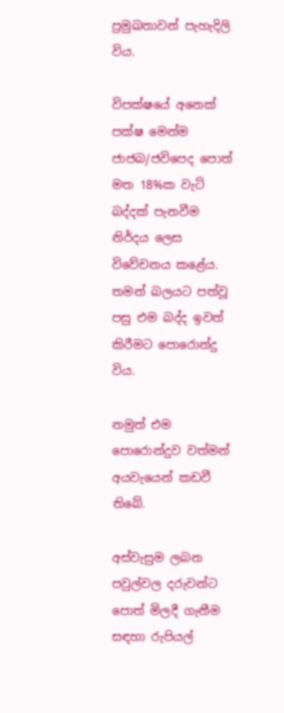ප්‍රමුඛතාවන් පැහැදිලි විය.

විපක්ෂයේ අනෙක් පක්ෂ මෙන්ම ජාජබ/ජවිපෙද පොත් මත 18%ක වැට් බද්දක් පැනවීම නිර්දය ලෙස විවේචනය කළේය. තමන් බලයට පත්වූ පසු එම බද්ද ඉවත් කිරීමට පොරොන්දු විය.

නමුත් එම පොරොන්දුව වත්මන් අයවැයෙන් කඩවී තිබේ.

අස්වැසුම ලබන පවුල්වල දරුවන්ට පොත් මිලදී ගැනීම සඳහා රුපියල්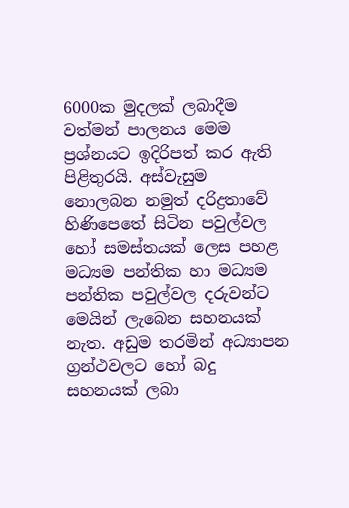6000ක මුදලක් ලබාදීම වත්මන් පාලනය මෙම ප්‍රශ්නයට ඉදිරිපත් කර ඇති පිළිතුරයි. අස්වැසුම නොලබන නමුත් දරිද්‍රතාවේ හිණිපෙතේ සිටින පවුල්වල හෝ සමස්තයක් ලෙස පහළ මධ්‍යම පන්තික හා මධ්‍යම පන්තික පවුල්වල දරුවන්ට මෙයින් ලැබෙන සහනයක් නැත. අඩුම තරමින් අධ්‍යාපන ග්‍රන්ථවලට හෝ බදු සහනයක් ලබා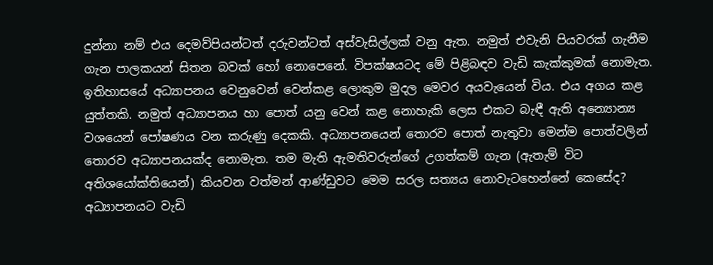දුන්නා නම් එය දෙමව්පියන්ටත් දරුවන්ටත් අස්වැසිල්ලක් වනු ඇත. නමුත් එවැනි පියවරක් ගැනීම ගැන පාලකයන් සිතන බවක් හෝ නොපෙනේ. විපක්ෂයටද මේ පිළිබඳව වැඩි කැක්කුමක් නොමැත.
ඉතිහාසයේ අධ්‍යාපනය වෙනුවෙන් වෙන්කළ ලොකුම මුදල මෙවර අයවැයෙන් විය. එය අගය කළ යුත්තකි. නමුත් අධ්‍යාපනය හා පොත් යනු වෙන් කළ නොහැකි ලෙස එකට බැඳී ඇති අන්‍යොන්‍ය වශයෙන් පෝෂණය වන කරුණු දෙකකි. අධ්‍යාපනයෙන් තොරව පොත් නැතුවා මෙන්ම පොත්වලින් තොරව අධ්‍යාපනයක්ද නොමැත. තම මැති ඇමතිවරුන්ගේ උගත්කම් ගැන (ඇතැම් විට අතිශයෝක්තියෙන්) කියවන වත්මන් ආණ්ඩුවට මෙම සරල සත්‍යය නොවැටහෙන්නේ කෙසේද? අධ්‍යාපනයට වැඩි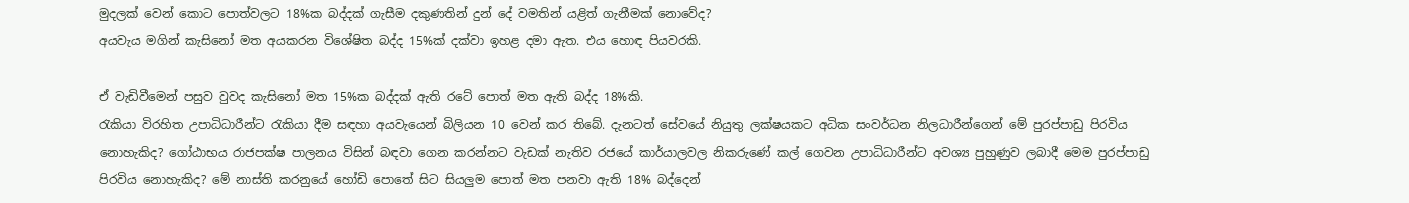මුදලක් වෙන් කොට පොත්වලට 18%ක බද්දක් ගැසීම දකුණතින් දුන් දේ වමතින් යළිත් ගැනීමක් නොවේද?
අයවැය මගින් කැසිනෝ මත අයකරන විශේෂිත බද්ද 15%ක් දක්වා ඉහළ දමා ඇත. එය හොඳ පියවරකි.

ඒ වැඩිවීමෙන් පසුව වුවද කැසිනෝ මත 15%ක බද්දක් ඇති රටේ පොත් මත ඇති බද්ද 18%කි.
රැකියා විරහිත උපාධිධාරීන්ට රැකියා දීම සඳහා අයවැයෙන් බිලියන 10 වෙන් කර තිබේ. දැනටත් සේවයේ නියුතු ලක්ෂයකට අධික සංවර්ධන නිලධාරීන්ගෙන් මේ පුරප්පාඩු පිරවිය නොහැකිද? ගෝඨාභය රාජපක්ෂ පාලනය විසින් බඳවා ගෙන කරන්නට වැඩක් නැතිව රජයේ කාර්යාලවල නිකරුණේ කල් ගෙවන උපාධිධාරීන්ට අවශ්‍ය පුහුණුව ලබාදී මෙම පුරප්පාඩු පිරවිය නොහැකිද? මේ නාස්ති කරනුයේ හෝඩි පොතේ සිට සියලුම පොත් මත පනවා ඇති 18% බද්දෙන්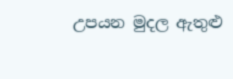උපයන මුදල ඇතුළු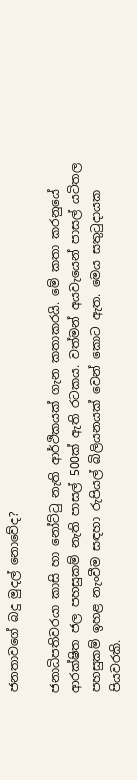ජනතාවගේ බදු මුදල් නොවේද?

ජනාධිපතිවරයා කාසි හා නෝට්ටු නැති ආර්ථිකයක් ගැන කතාකරයි. මේ කතා කරනුයේ ආරක්ෂිත ජල පහසුකම් නැති පාසල් 500ක් ඇති රටකය. වත්මන් අයවැයෙන් පාසල් යටිතල පහසුකම් ඉහළ නැංවීම සඳහා රුපියල් බිලියනයක් වෙන් කොට ඇත. මෙය සතුටුදායක පියවරකි.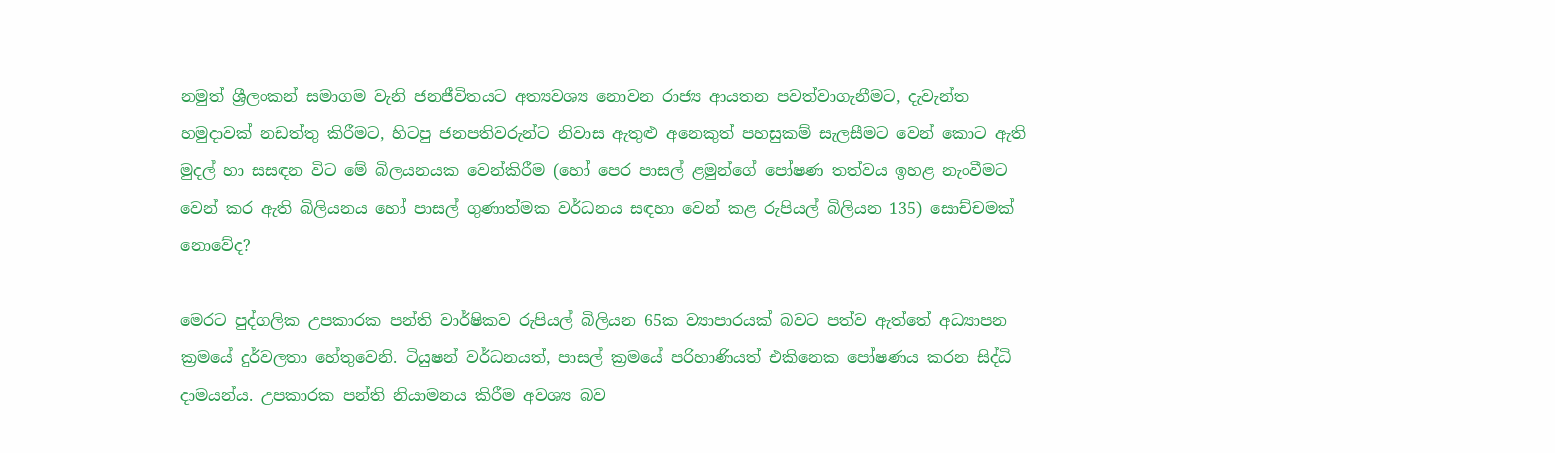නමුත් ශ්‍රීලංකන් සමාගම වැනි ජනජීවිතයට අත්‍යවශ්‍ය නොවන රාජ්‍ය ආයතන පවත්වාගැනීමට, දැවැන්ත හමුදාවක් නඩත්තු කිරීමට, හිටපු ජනපතිවරුන්ට නිවාස ඇතුළු අනෙකුත් පහසුකම් සැලසීමට වෙන් කොට ඇති මුදල් හා සසඳන විට මේ බිලයනයක වෙන්කිරීම (හෝ පෙර පාසල් ළමුන්ගේ පෝෂණ තත්වය ඉහළ නැංවීමට වෙන් කර ඇති බිලියනය හෝ පාසල් ගුණාත්මක වර්ධනය සඳහා වෙන් කළ රුපියල් බිලියන 135) සොච්චමක් නොවේද?

මෙරට පුද්ගලික උපකාරක පන්ති වාර්ෂිකව රුපියල් බිලියන 65ක ව්‍යාපාරයක් බවට පත්ව ඇත්තේ අධ්‍යාපන ක්‍රමයේ දුර්වලතා හේතුවෙනි. ටියුෂන් වර්ධනයත්, පාසල් ක්‍රමයේ පරිහාණියත් එකිනෙක පෝෂණය කරන සිද්ධි දාමයන්ය. උපකාරක පන්ති නියාමනය කිරීම අවශ්‍ය බව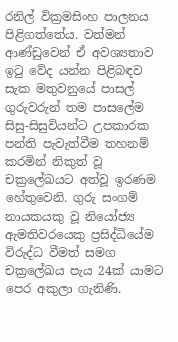රනිල් වික්‍රමසිංහ පාලනය පිළිගත්තේය. වත්මන් ආණ්ඩුවෙන් ඒ අවශ්‍යතාව ඉටු වේද යන්න පිළිබඳව සැක මතුවනුයේ පාසල් ගුරුවරුන් තම පාසලේම සිසු-සිසුවියන්ට උපකාරක පන්ති පැවැත්වීම තහනම් කරමින් නිකුත් වූ චක්‍රලේඛයට අත්වූ ඉරණම හේතුවෙනි. ගුරු සංගම් නායකයකු වූ නියෝජ්‍ය ඇමතිවරයෙකු ප්‍රසිද්ධියේම විරුද්ධ වීමත් සමග චක්‍රලේඛය පැය 24ක් යාමට පෙර අකුලා ගැනිණි.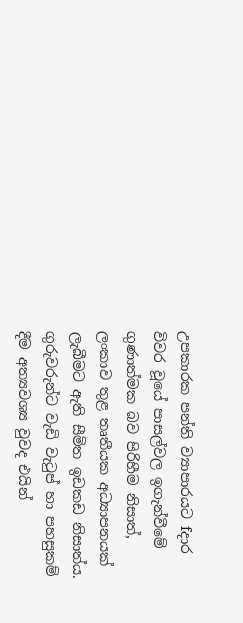උපකාරක පන්ති ව්‍යාපාරයට fදාර විවර වූයේ පාසල්වල ඉගැන්වීමේ ගුණාත්මක බව පිරිහීම නිසාත්, ලංකාව තුළ තෘතීයක අධ්‍යාපනයක් ලැබීමට ඇති සීමිත ඉඩකඩ නිසාත්ය. ගුරුවරුන්ට වැඩි වැටුප් හා පහසුකම් දීම අත්‍යවශ්‍ය වුවද එයින්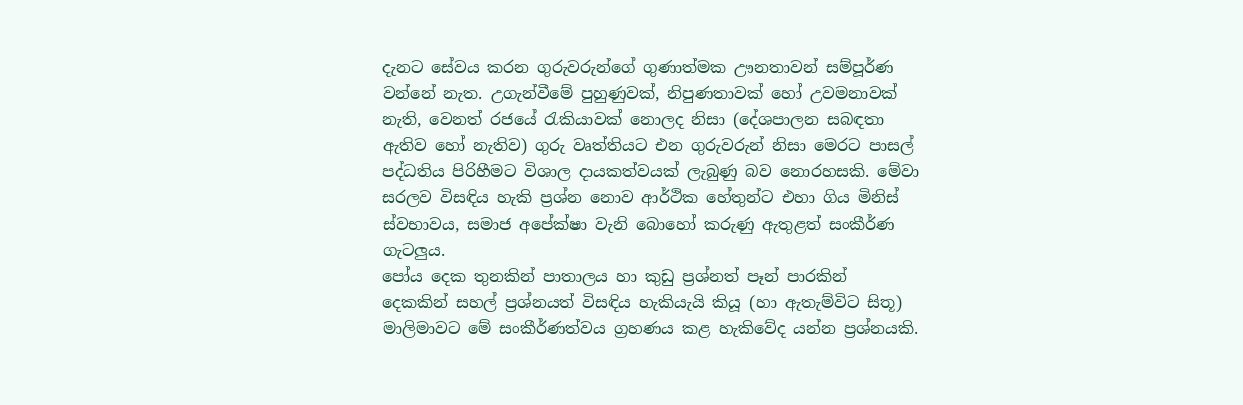දැනට සේවය කරන ගුරුවරුන්ගේ ගුණාත්මක ඌනතාවන් සම්පූර්ණ වන්නේ නැත. උගැන්වීමේ පුහුණුවක්, නිපුණතාවක් හෝ උවමනාවක් නැති, වෙනත් රජයේ රැකියාවක් නොලද නිසා (දේශපාලන සබඳතා ඇතිව හෝ නැතිව) ගුරු වෘත්තියට එන ගුරුවරුන් නිසා මෙරට පාසල් පද්ධතිය පිරිහීමට විශාල දායකත්වයක් ලැබුණු බව නොරහසකි. මේවා සරලව විසඳිය හැකි ප්‍රශ්න නොව ආර්ථික හේතුන්ට එහා ගිය මිනිස් ස්වභාවය, සමාජ අපේක්ෂා වැනි බොහෝ කරුණු ඇතුළත් සංකීර්ණ ගැටලුය.
පෝය දෙක තුනකින් පාතාලය හා කුඩු ප්‍රශ්නත් පෑන් පාරකින් දෙකකින් සහල් ප්‍රශ්නයත් විසඳිය හැකියැයි කියූ (හා ඇතැම්විට සිතූ) මාලිමාවට මේ සංකීර්ණත්වය ග්‍රහණය කළ හැකිවේද යන්න ප්‍රශ්නයකි.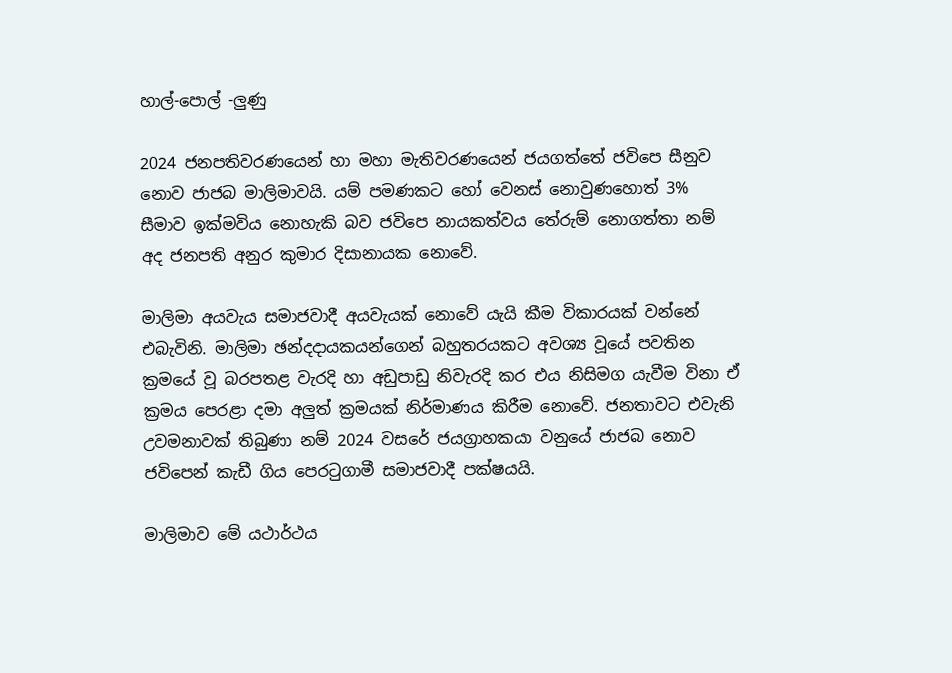හාල්-පොල් -ලුණු

2024 ජනපතිවරණයෙන් හා මහා මැතිවරණයෙන් ජයගත්තේ ජවිපෙ සීනුව නොව ජාජබ මාලිමාවයි. යම් පමණකට හෝ වෙනස් නොවුණහොත් 3% සීමාව ඉක්මවිය නොහැකි බව ජවිපෙ නායකත්වය තේරුම් නොගත්තා නම් අද ජනපති අනුර කුමාර දිසානායක නොවේ.

මාලිමා අයවැය සමාජවාදී අයවැයක් නොවේ යැයි කීම විකාරයක් වන්නේ එබැවිනි. මාලිමා ඡන්දදායකයන්ගෙන් බහුතරයකට අවශ්‍ය වූයේ පවතින ක්‍රමයේ වූ බරපතළ වැරදි හා අඩුපාඩු නිවැරදි කර එය නිසිමග යැවීම විනා ඒ ක්‍රමය පෙරළා දමා අලුත් ක්‍රමයක් නිර්මාණය කිරීම නොවේ. ජනතාවට එවැනි උවමනාවක් තිබුණා නම් 2024 වසරේ ජයග්‍රාහකයා වනුයේ ජාජබ නොව ජවිපෙන් කැඩී ගිය පෙරටුගාමී සමාජවාදී පක්ෂයයි.

මාලිමාව මේ යථාර්ථය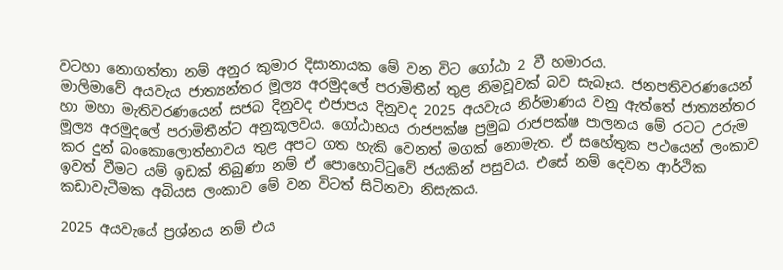වටහා නොගත්තා නම් අනුර කුමාර දිසානායක මේ වන විට ගෝඨා 2 වී හමාරය.
මාලිමාවේ අයවැය ජාත්‍යන්තර මූල්‍ය අරමුදලේ පරාමිතීන් තුළ නිමවූවක් බව සැබෑය. ජනපතිවරණයෙන් හා මහා මැතිවරණයෙන් සජබ දිනුවද එජාපය දිනුවද 2025 අයවැය නිර්මාණය වනු ඇත්තේ ජාත්‍යන්තර මූල්‍ය අරමුදලේ පරාමිතීන්ට අනුකූලවය. ගෝඨාභය රාජපක්ෂ ප්‍රමුඛ රාජපක්ෂ පාලනය මේ රටට උරුම කර දුන් බංකොලොත්භාවය තුළ අපට ගත හැකි වෙනත් මගක් නොමැත. ඒ සහේතුක පථයෙන් ලංකාව ඉවත් වීමට යම් ඉඩක් තිබුණා නම් ඒ පොහොට්ටුවේ ජයකින් පසුවය. එසේ නම් දෙවන ආර්ථික කඩාවැටීමක අබියස ලංකාව මේ වන විටත් සිටිනවා නිසැකය.

2025 අයවැයේ ප්‍රශ්නය නම් එය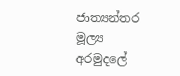ජාත්‍යන්තර මූල්‍ය අරමුදලේ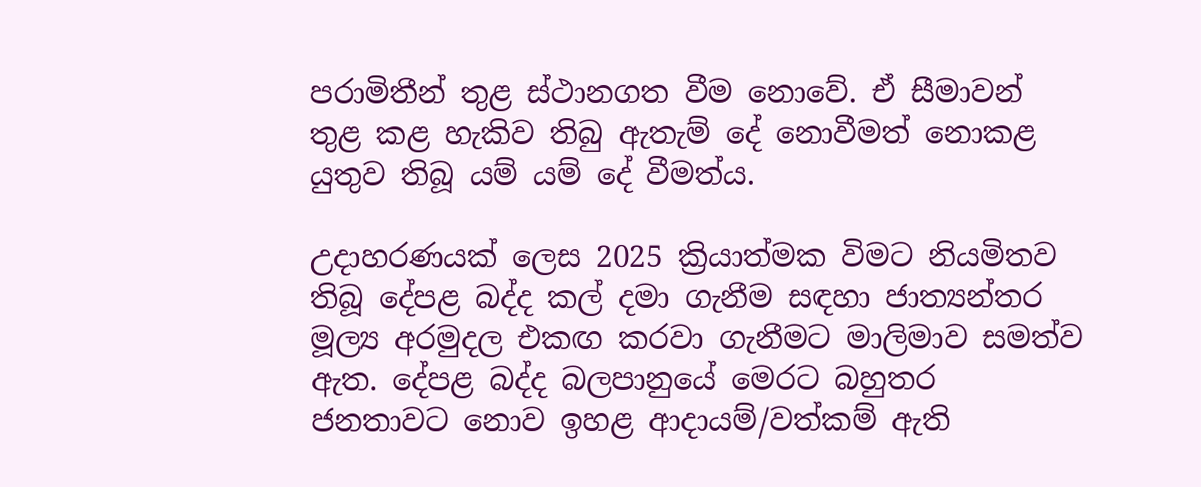පරාමිතීන් තුළ ස්ථානගත වීම නොවේ. ඒ සීමාවන් තුළ කළ හැකිව තිබු ඇතැම් දේ නොවීමත් නොකළ යුතුව තිබූ යම් යම් දේ වීමත්ය.

උදාහරණයක් ලෙස 2025 ක්‍රියාත්මක විමට නියමිතව තිබූ දේපළ බද්ද කල් දමා ගැනීම සඳහා ජාත්‍යන්තර මූල්‍ය අරමුදල එකඟ කරවා ගැනීමට මාලිමාව සමත්ව ඇත. දේපළ බද්ද බලපානුයේ මෙරට බහුතර ජනතාවට නොව ඉහළ ආදායම්/වත්කම් ඇති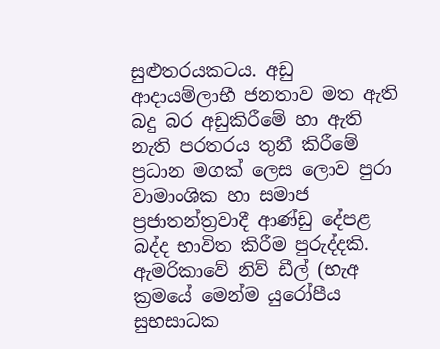සුළුතරයකටය. අඩු ආදායම්ලාභී ජනතාව මත ඇති බදු බර අඩුකිරීමේ හා ඇති නැති පරතරය තුනී කිරීමේ ප්‍රධාන මගක් ලෙස ලොව පුරා වාමාංශික හා සමාජ ප්‍රජාතන්ත්‍රවාදී ආණ්ඩු දේපළ බද්ද භාවිත කිරීම පුරුද්දකි. ඇමරිකාවේ නිව් ඩීල් (භැඅ ක්‍රමයේ මෙන්ම යුරෝපීය සුභසාධක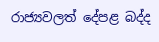රාජ්‍යවලත් දේපළ බද්ද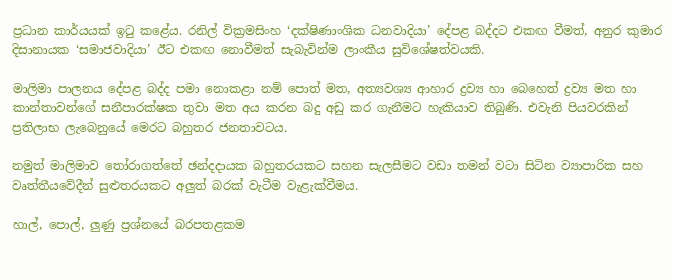ප්‍රධාන කාර්යයක් ඉටු කළේය. රනිල් වික්‍රමසිංහ ‘දක්ෂිණාංශික ධනවාදියා’ දේපළ බද්දට එකඟ වීමත්, අනුර කුමාර දිසානායක ‘සමාජවාදියා’ ඊට එකඟ නොවීමත් සැබැවින්ම ලාංකීය සුවිශේෂත්වයකි.

මාලිමා පාලනය දේපළ බද්ද පමා නොකළා නම් පොත් මත, අත්‍යවශ්‍ය ආහාර ද්‍රව්‍ය හා බෙහෙත් ද්‍රව්‍ය මත හා කාන්තාවන්ගේ සනීපාරක්ෂක තුවා මත අය කරන බදු අඩු කර ගැනීමට හැකියාව තිබුණි. එවැනි පියවරකින් ප්‍රතිලාභ ලැබෙනුයේ මෙරට බහුතර ජනතාවටය.

නමුත් මාලිමාව තෝරාගත්තේ ඡන්දදායක බහුතරයකට සහන සැලසීමට වඩා තමන් වටා සිටින ව්‍යාපාරික සහ වෘත්තීයවේදීන් සුළුතරයකට අලුත් බරක් වැටීම වැළැක්වීමය.

හාල්, පොල්, ලුණු ප්‍රශ්නයේ බරපතළකම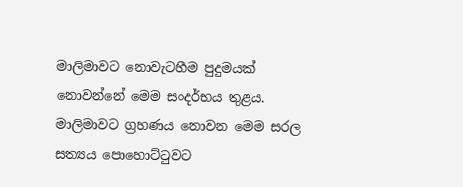මාලිමාවට නොවැටහීම පුදුමයක් නොවන්නේ මෙම සංදර්භය තුළය.
මාලිමාවට ග්‍රහණය නොවන මෙම සරල සත්‍යය පොහොට්ටුවට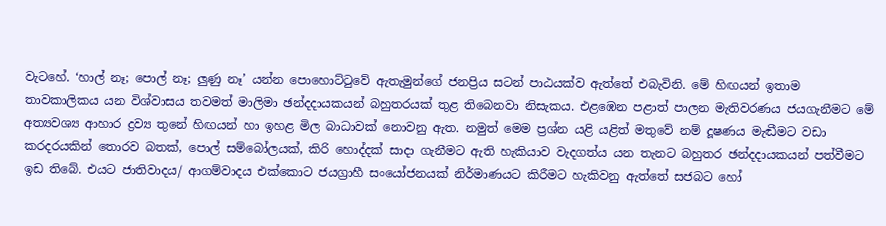වැටහේ. ‘හාල් නෑ; පොල් නෑ; ලුණු නෑ’ යන්න පොහොට්ටුවේ ඇතැමුන්ගේ ජනප්‍රිය සටන් පාඨයක්ව ඇත්තේ එබැවිනි. මේ හිඟයන් ඉතාම තාවකාලිකය යන විශ්වාසය තවමත් මාලිමා ඡන්දදායකයන් බහුතරයක් තුළ තිබෙනවා නිසැකය. එළඹෙන පළාත් පාලන මැතිවරණය ජයගැනීමට මේ අත්‍යවශ්‍ය ආහාර ද්‍රව්‍ය තුනේ හිඟයන් හා ඉහළ මිල බාධාවක් නොවනු ඇත. නමුත් මෙම ප්‍රශ්න යළි යළිත් මතුවේ නම් දූෂණය මැඬීමට වඩා කරදරයකින් තොරව බතක්, පොල් සම්බෝලයක්, කිරි හොද්දක් සාදා ගැනීමට ඇති හැකියාව වැදගත්ය යන තැනට බහුතර ඡන්දදායකයන් පත්වීමට ඉඩ තිබේ. එයට ජාතිවාදය/ ආගම්වාදය එක්කොට ජයග්‍රාහී සංයෝජනයක් නිර්මාණයට කිරීමට හැකිවනු ඇත්තේ සජබට හෝ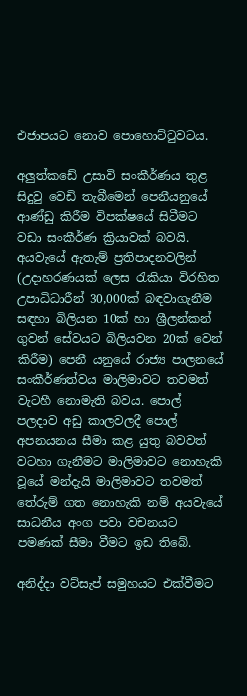එජාපයට නොව පොහොට්ටුවටය.

අලුත්කඩේ උසාවි සංකීර්ණය තුළ සිදුවු වෙඩි තැබීමෙන් පෙනීයනුයේ ආණ්ඩු කිරීම විපක්ෂයේ සිටීමට වඩා සංකීර්ණ ක්‍රියාවක් බවයි. අයවැයේ ඇතැම් ප්‍රතිපාදනවලින් (උදාහරණයක් ලෙස රැකියා විරහිත උපාධිධාරීන් 30,000ක් බඳවාගැනීම සඳහා බිලියන 10ක් හා ශ්‍රීලන්කන් ගුවන් සේවයට බිලියවන 20ක් වෙන් කිරීම) පෙනී යනුයේ රාජ්‍ය පාලනයේ සංකීර්ණත්වය මාලිමාවට තවමත් වැටහී නොමැති බවය. පොල් පලදාව අඩු කාලවලදී පොල් අපනයනය සීමා කළ යුතු බවවත් වටහා ගැනීමට මාලිමාවට නොහැකි වූයේ මන්දැයි මාලිමාවට තවමත් තේරුම් ගත නොහැකි නම් අයවැයේ සාධනීය අංග පවා වචනයට පමණක් සීමා වීමට ඉඩ තිබේ.

අනිද්දා වට්සැප් සමුහයට එක්වීමට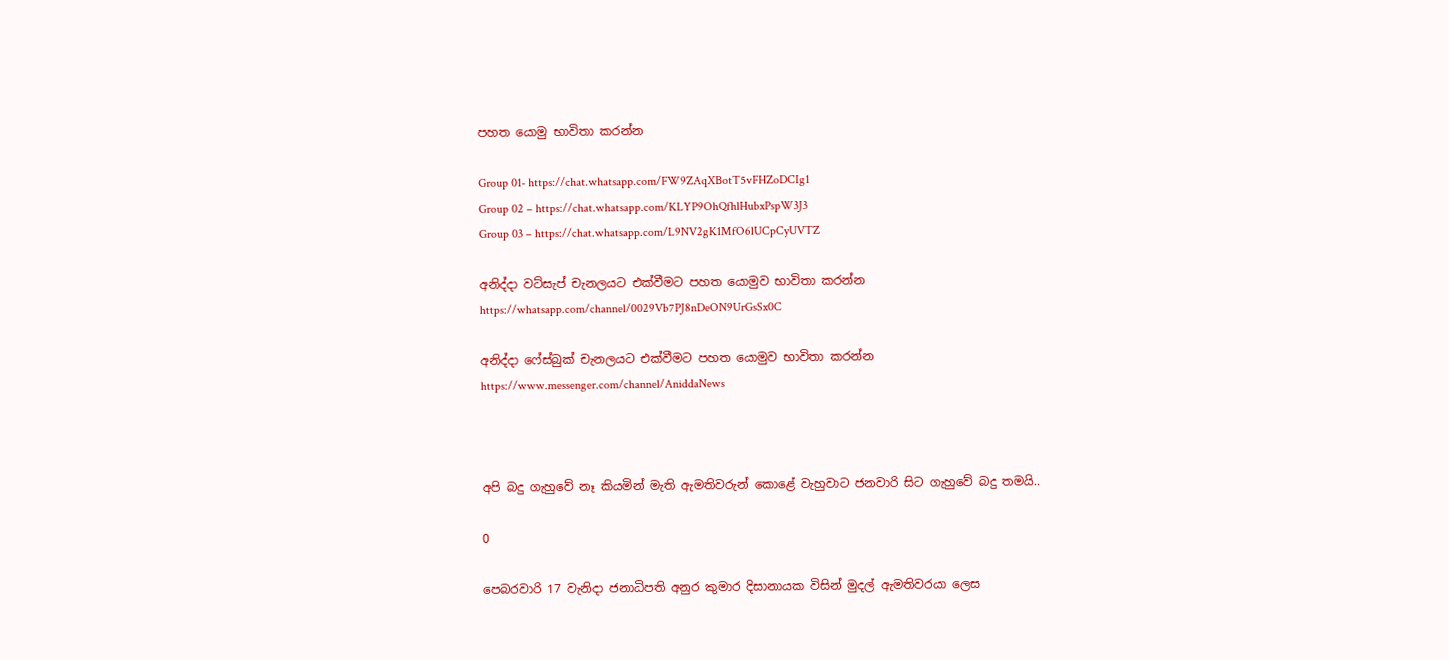පහත යොමු භාවිතා කරන්න

Group 01- https://chat.whatsapp.com/FW9ZAqXBotT5vFHZoDCIg1
Group 02 – https://chat.whatsapp.com/KLYP9OhQfhlHubxPspW3J3
Group 03 – https://chat.whatsapp.com/L9NV2gK1MfO6lUCpCyUVTZ

අනිද්දා වට්සැප් චැනලයට එක්වීමට පහත යොමුව භාවිතා කරන්න
https://whatsapp.com/channel/0029Vb7PJ8nDeON9UrGsSx0C

අනිද්දා ෆේස්බුක් චැනලයට එක්වීමට පහත යොමුව භාවිතා කරන්න
https://www.messenger.com/channel/AniddaNews



අපි බදු ගැහුවේ නෑ කියමින් මැති ඇමතිවරුන් කොළේ වැහුවාට ජනවාරි සිට ගැහුවේ බදු තමයි..

0

පෙබරවාරි 17 වැනිදා ජනාධිපති අනුර කුමාර දිසානායක විසින් මුදල් ඇමතිවරයා ලෙස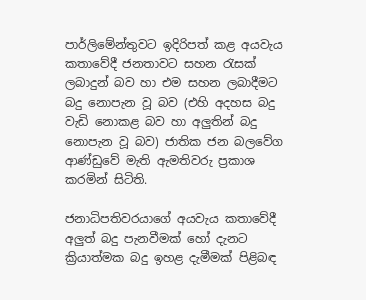පාර්ලිමේන්තුවට ඉදිරිපත් කළ අයවැය කතාවේදී ජනතාවට සහන රැසක් ලබාදුන් බව හා එම සහන ලබාදීමට බදු නොපැන වූ බව (එහි අදහස බදු වැඩි නොකළ බව හා අලුතින් බදු නොපැන වූ බව) ජාතික ජන බලවේග ආණ්ඩුවේ මැති ඇමතිවරු ප්‍රකාශ කරමින් සිටිති.

ජනාධිපතිවරයාගේ අයවැය කතාවේදී අලුත් බදු පැනවීමක් හෝ දැනට ක්‍රියාත්මක බදු ඉහළ දැමීමක් පිළිබඳ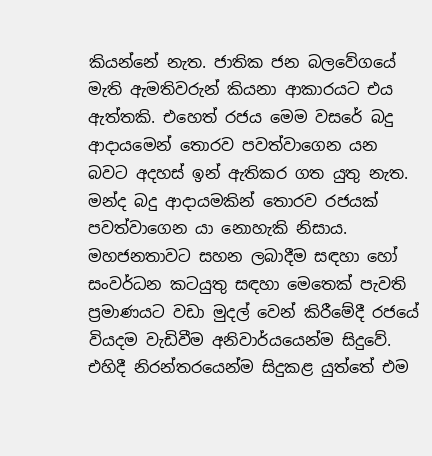කියන්නේ නැත. ජාතික ජන බලවේගයේ මැති ඇමතිවරුන් කියනා ආකාරයට එය ඇත්තකි. එහෙත් රජය මෙම වසරේ බදු ආදායමෙන් තොරව පවත්වාගෙන යන බවට අදහස් ඉන් ඇතිකර ගත යුතු නැත. මන්ද බදු ආදායමකින් තොරව රජයක් පවත්වාගෙන යා නොහැකි නිසාය. මහජනතාවට සහන ලබාදීම සඳහා හෝ සංවර්ධන කටයුතු සඳහා මෙතෙක් පැවති ප්‍රමාණයට වඩා මුදල් වෙන් කිරීමේදී රජයේ වියදම වැඩිවීම අනිවාර්යයෙන්ම සිදුවේ. එහිදී නිරන්තරයෙන්ම සිදුකළ යුත්තේ එම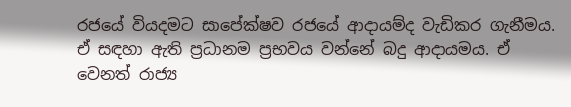රජයේ වියදමට සාපේක්ෂව රජයේ ආදායම්ද වැඩිකර ගැනීමය. ඒ සඳහා ඇති ප්‍රධානම ප්‍රභවය වන්නේ බදු ආදායමය. ඒ වෙනත් රාජ්‍ය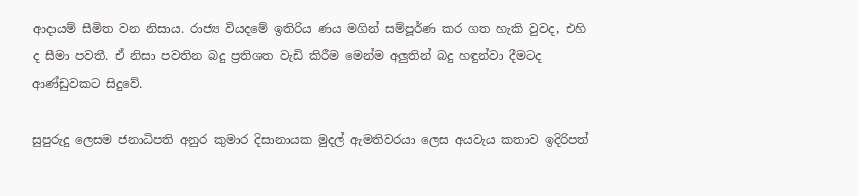ආදායම් සීමිත වන නිසාය. රාජ්‍ය වියදමේ ඉතිරිය ණය මගින් සම්පූර්ණ කර ගත හැකි වුවද, එහි ද සීමා පවතී. ඒ නිසා පවතින බදු ප්‍රතිශත වැඩි කිරීම මෙන්ම අලුතින් බදු හඳුන්වා දීමටද ආණ්ඩුවකට සිදුවේ.

සුපුරුදු ලෙසම ජනාධිපති අනුර කුමාර දිසානායක මුදල් ඇමතිවරයා ලෙස අයවැය කතාව ඉදිරිපත්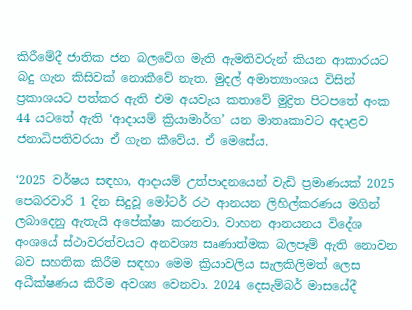කිරීමේදී ජාතික ජන බලවේග මැති ඇමතිවරුන් කියන ආකාරයට බදු ගැන කිසිවක් නොකීවේ නැත. මුදල් අමාත්‍යාංශය විසින් ප්‍රකාශයට පත්කර ඇති එම අයවැය කතාවේ මුද්‍රිත පිටපතේ අංක 44 යටතේ ඇති ‘ආදායම් ක්‍රියාමාර්ග’ යන මාතෘකාවට අදාළව ජනාධිපතිවරයා ඒ ගැන කීවේය. ඒ මෙසේය.

‘2025 වර්ෂය සඳහා, ආදායම් උත්පාදනයෙන් වැඩි ප්‍රමාණයක් 2025 පෙබරවාරි 1 දින සිදුවූ මෝටර් රථ ආනයන ලිහිල්කරණය මගින් ලබාදෙනු ඇතැයි අපේක්ෂා කරනවා. වාහන ආනයනය විදේශ අංශයේ ස්ථාවරත්වයට අනවශ්‍ය සෘණාත්මක බලපෑම් ඇති නොවන බව සහතික කිරීම සඳහා මෙම ක්‍රියාවලිය සැලකිලිමත් ලෙස අධීක්ෂණය කිරීම අවශ්‍ය වෙනවා. 2024 දෙසැම්බර් මාසයේදී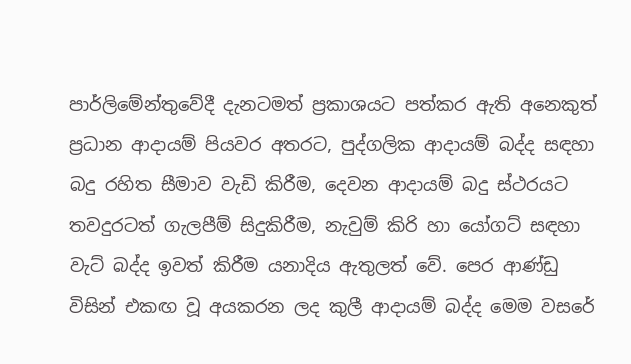පාර්ලිමේන්තුවේදී දැනටමත් ප්‍රකාශයට පත්කර ඇති අනෙකුත් ප්‍රධාන ආදායම් පියවර අතරට, පුද්ගලික ආදායම් බද්ද සඳහා බදු රහිත සීමාව වැඩි කිරීම, දෙවන ආදායම් බදු ස්ථරයට තවදුරටත් ගැලපීම් සිදුකිරීම, නැවුම් කිරි හා යෝගට් සඳහා වැට් බද්ද ඉවත් කිරීම යනාදිය ඇතුලත් වේ. පෙර ආණ්ඩු විසින් එකඟ වූ අයකරන ලද කුලී ආදායම් බද්ද මෙම වසරේ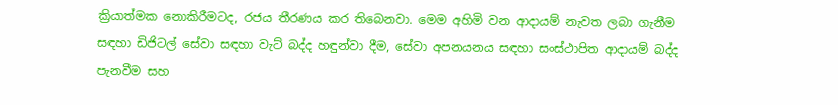ක්‍රියාත්මක නොකිරීමටද, රජය තීරණය කර තිබෙනවා. මෙම අහිමි වන ආදායම් නැවත ලබා ගැනීම සඳහා ඩිජිටල් සේවා සඳහා වැට් බද්ද හඳුන්වා දීම, සේවා අපනයනය සඳහා සංස්ථාපිත ආදායම් බද්ද පැනවීම සහ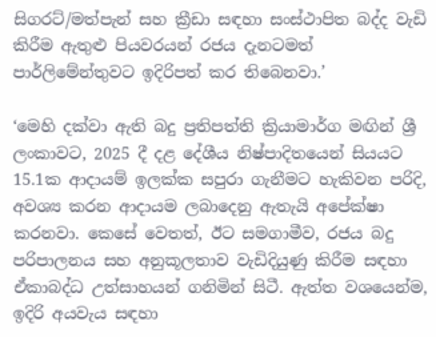සිගරට්/මත්පැන් සහ ක්‍රීඩා සඳහා සංස්ථාපිත බද්ද වැඩි කිරීම ඇතුළු පියවරයන් රජය දැනටමත් පාර්ලිමේන්තුවට ඉදිරිපත් කර තිබෙනවා.’

‘මෙහි දක්වා ඇති බදු ප්‍රතිපත්ති ක්‍රියාමාර්ග මඟින් ශ්‍රී ලංකාවට, 2025 දී දළ දේශීය නිෂ්පාදිතයෙන් සියයට 15.1ක ආදායම් ඉලක්ක සපුරා ගැනීමට හැකිවන පරිදි, අවශ්‍ය කරන ආදායම ලබාදෙනු ඇතැයි අපේක්ෂා කරනවා. කෙසේ වෙතත්, ඊට සමගාමීව, රජය බදු පරිපාලනය සහ අනුකූලතාව වැඩිදියුණු කිරීම සඳහා ඒකාබද්ධ උත්සාහයන් ගනිමින් සිටී. ඇත්ත වශයෙන්ම, ඉදිරි අයවැය සඳහා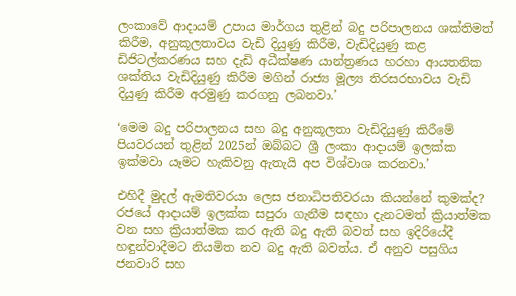ලංකාවේ ආදායම් උපාය මාර්ගය තුළින් බදු පරිපාලනය ශක්තිමත් කිරීම, අනුකූලතාවය වැඩි දියුණු කිරීම, වැඩිදියුණු කළ ඩිජිටල්කරණය සහ දැඩි අධීක්ෂණ යාන්ත්‍රණය හරහා ආයතනික ශක්තිය වැඩිදියුණු කිරීම මගින් රාජ්‍ය මූල්‍ය තිරසරභාවය වැඩි දියුණු කිරීම අරමුණු කරගනු ලබනවා.’

‘මෙම බදු පරිපාලනය සහ බදු අනුකූලතා වැඩිදියුණු කිරීමේ පියවරයන් තුළින් 2025න් ඔබ්බට ශ්‍රී ලංකා ආදායම් ඉලක්ක ඉක්මවා යෑමට හැකිවනු ඇතැයි අප විශ්වාශ කරනවා.’

එහිදී මුදල් ඇමතිවරයා ලෙස ජනාධිපතිවරයා කියන්නේ කුමක්ද? රජයේ ආදායම් ඉලක්ක සපුරා ගැනීම සඳහා දැනටමත් ක්‍රියාත්මක වන සහ ක්‍රියාත්මක කර ඇති බදු ඇති බවත් සහ ඉදිරියේදී හඳුන්වාදීමට නියමිත නව බදු ඇති බවත්ය. ඒ අනුව පසුගිය ජනවාරි සහ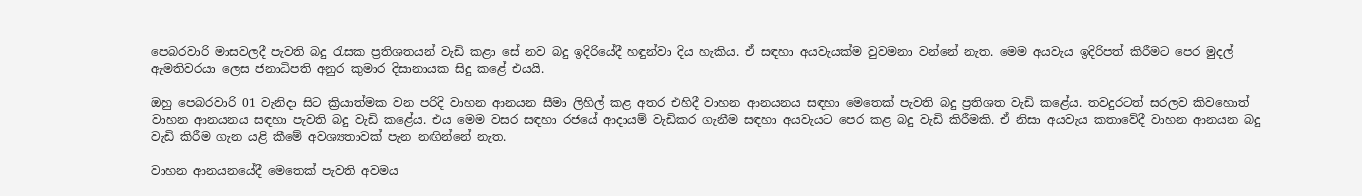පෙබරවාරි මාසවලදී පැවති බදු රැසක ප්‍රතිශතයන් වැඩි කළා සේ නව බදු ඉදිරියේදී හඳුන්වා දිය හැකිය. ඒ සඳහා අයවැයක්ම වුවමනා වන්නේ නැත. මෙම අයවැය ඉදිරිපත් කිරීමට පෙර මුදල් ඇමතිවරයා ලෙස ජනාධිපති අනුර කුමාර දිසානායක සිදු කළේ එයයි.

ඔහු පෙබරවාරි 01 වැනිදා සිට ක්‍රියාත්මක වන පරිදි වාහන ආනයන සීමා ලිහිල් කළ අතර එහිදී වාහන ආනයනය සඳහා මෙතෙක් පැවති බදු ප්‍රතිශත වැඩි කළේය. තවදුරටත් සරලව කිවහොත් වාහන ආනයනය සඳහා පැවති බදු වැඩි කළේය. එය මෙම වසර සඳහා රජයේ ආදායම් වැඩිකර ගැනීම සඳහා අයවැයට පෙර කළ බදු වැඩි කිරීමකි. ඒ නිසා අයවැය කතාවේදී වාහන ආනයන බදු වැඩි කිරීම ගැන යළි කීමේ අවශ්‍යතාවක් පැන නඟින්නේ නැත.

වාහන ආනයනයේදී මෙතෙක් පැවති අවමය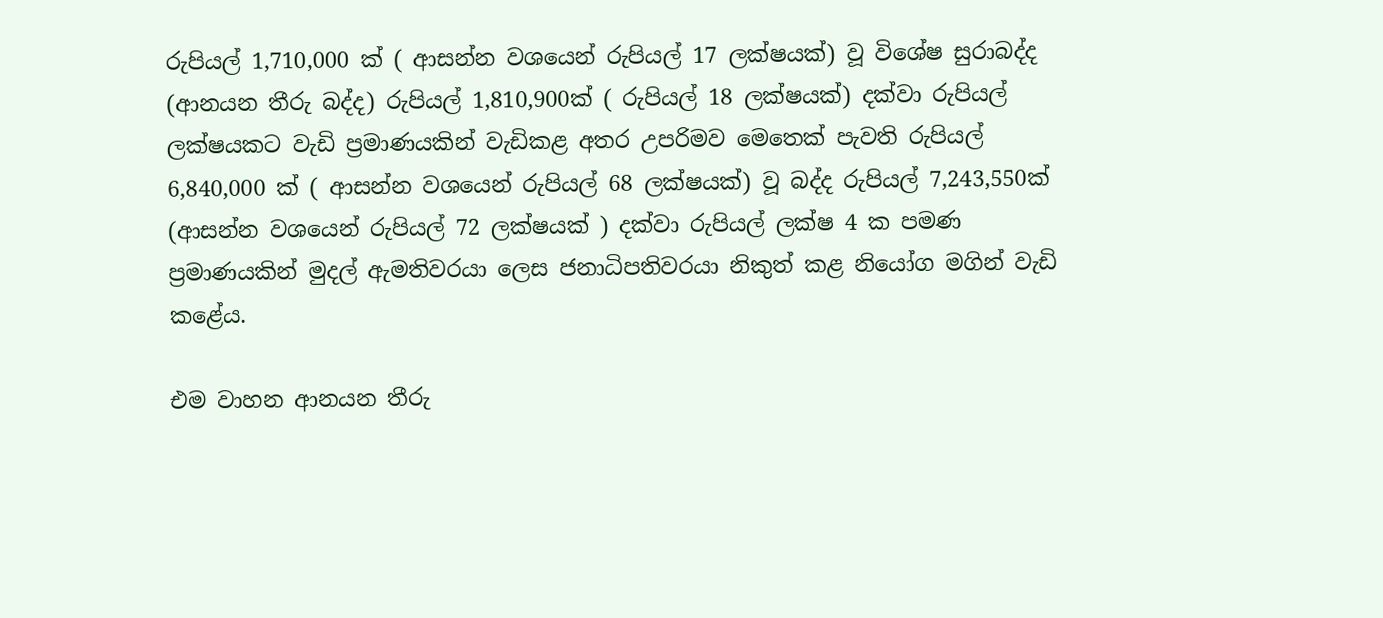රුපියල් 1,710,000 ක් ( ආසන්න වශයෙන් රුපියල් 17 ලක්ෂයක්) වූ විශේෂ සුරාබද්ද (ආනයන තීරු බද්ද) රුපියල් 1,810,900ක් ( රුපියල් 18 ලක්ෂයක්) දක්වා රුපියල් ලක්ෂයකට වැඩි ප්‍රමාණයකින් වැඩිකළ අතර උපරිමව මෙතෙක් පැවති රුපියල් 6,840,000 ක් ( ආසන්න වශයෙන් රුපියල් 68 ලක්ෂයක්) වූ බද්ද රුපියල් 7,243,550ක් (ආසන්න වශයෙන් රුපියල් 72 ලක්ෂයක් ) දක්වා රුපියල් ලක්ෂ 4 ක පමණ ප්‍රමාණයකින් මුදල් ඇමතිවරයා ලෙස ජනාධිපතිවරයා නිකුත් කළ නියෝග මගින් වැඩි කළේය.

එම වාහන ආනයන තීරු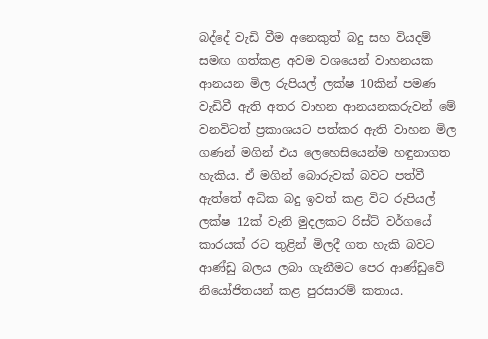බද්දේ වැඩි වීම අනෙකුත් බදු සහ වියදම් සමඟ ගත්කළ අවම වශයෙන් වාහනයක ආනයන මිල රුපියල් ලක්ෂ 10කින් පමණ වැඩිවී ඇති අතර වාහන ආනයනකරුවන් මේ වනවිටත් ප්‍රකාශයට පත්කර ඇති වාහන මිල ගණන් මගින් එය ලෙහෙසියෙන්ම හඳුනාගත හැකිය. ඒ මගින් බොරුවක් බවට පත්වී ඇත්තේ අධික බදු ඉවත් කළ විට රුපියල් ලක්ෂ 12ක් වැනි මුදලකට රිස්ට් වර්ගයේ කාරයක් රට තුළින් මිලදී ගත හැකි බවට ආණ්ඩු බලය ලබා ගැනීමට පෙර ආණ්ඩුවේ නියෝජිතයන් කළ පුරසාරම් කතාය.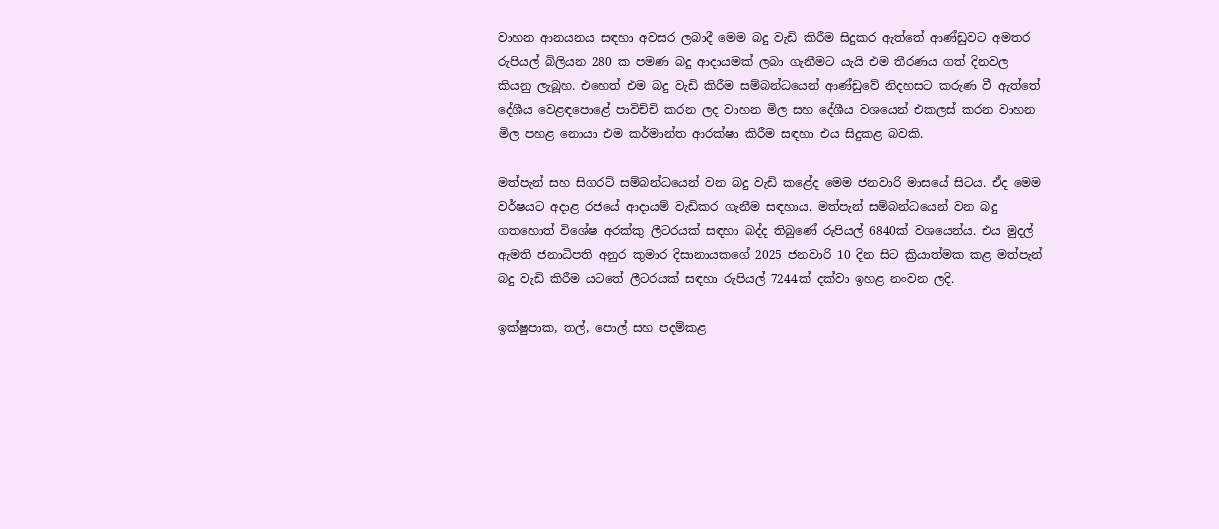වාහන ආනයනය සඳහා අවසර ලබාදී මෙම බදු වැඩි කිරීම සිදුකර ඇත්තේ ආණ්ඩුවට අමතර රුපියල් බිලියන 280 ක පමණ බදු ආදායමක් ලබා ගැනීමට යැයි එම තීරණය ගත් දිනවල කියනු ලැබූහ. එහෙත් එම බදු වැඩි කිරීම සම්බන්ධයෙන් ආණ්ඩුවේ නිදහසට කරුණ වී ඇත්තේ දේශීය වෙළඳපොළේ පාවිච්චි කරන ලද වාහන මිල සහ දේශීය වශයෙන් එකලස් කරන වාහන මිල පහළ නොයා එම කර්මාන්ත ආරක්ෂා කිරීම සඳහා එය සිදුකළ බවකි.

මත්පැන් සහ සිගරට් සම්බන්ධයෙන් වන බදු වැඩි කළේද මෙම ජනවාරි මාසයේ සිටය. ඒද මෙම වර්ෂයට අදාළ රජයේ ආදායම් වැඩිකර ගැනීම සඳහාය. මත්පැන් සම්බන්ධයෙන් වන බදු ගතහොත් විශේෂ අරක්කු ලීටරයක් සඳහා බද්ද තිබුණේ රුපියල් 6840ක් වශයෙන්ය. එය මුදල් ඇමති ජනාධිපති අනුර කුමාර දිසානායකගේ 2025 ජනවාරි 10 දින සිට ක්‍රියාත්මක කළ මත්පැන් බදු වැඩි කිරීම යටතේ ලීටරයක් සඳහා රුපියල් 7244ක් දක්වා ඉහළ නංවන ලදි.

ඉක්ෂුපාක, තල්, පොල් සහ පදම්කළ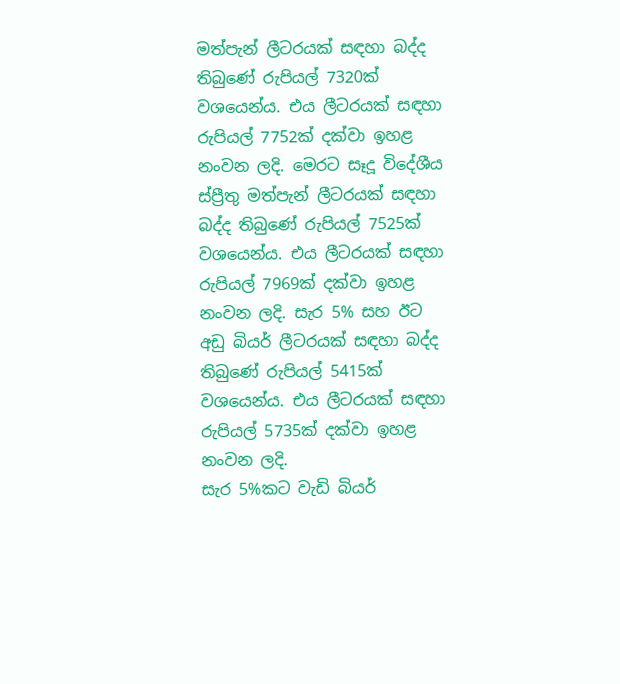මත්පැන් ලීටරයක් සඳහා බද්ද තිබුණේ රුපියල් 7320ක් වශයෙන්ය. එය ලීටරයක් සඳහා රුපියල් 7752ක් දක්වා ඉහළ නංවන ලදි. මෙරට සෑදූ විදේශීය ස්ප්‍රීතු මත්පැන් ලීටරයක් සඳහා බද්ද තිබුණේ රුපියල් 7525ක් වශයෙන්ය. එය ලීටරයක් සඳහා රුපියල් 7969ක් දක්වා ඉහළ නංවන ලදි. සැර 5% සහ ඊට අඩු බියර් ලීටරයක් සඳහා බද්ද තිබුණේ රුපියල් 5415ක් වශයෙන්ය. එය ලීටරයක් සඳහා රුපියල් 5735ක් දක්වා ඉහළ නංවන ලදි.
සැර 5%කට වැඩි බියර්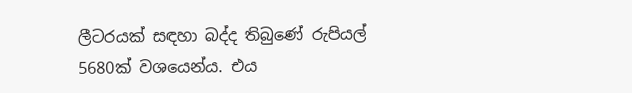ලීටරයක් සඳහා බද්ද තිබුණේ රුපියල් 5680ක් වශයෙන්ය. එය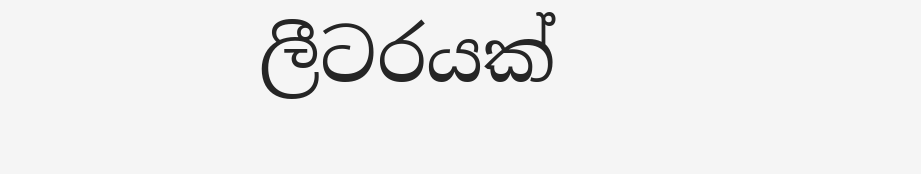ලීටරයක්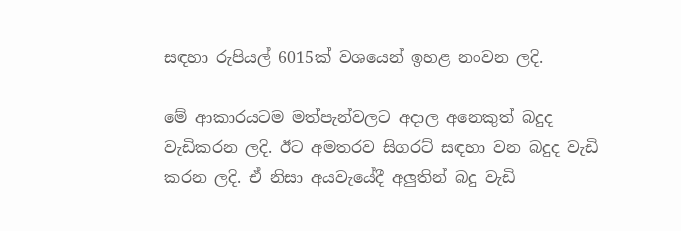සඳහා රුපියල් 6015ක් වශයෙන් ඉහළ නංවන ලදි.

මේ ආකාරයටම මත්පැන්වලට අදාල අනෙකුත් බදුද වැඩිකරන ලදි. ඊට අමතරව සිගරට් සඳහා වන බදුද වැඩි කරන ලදි. ඒ නිසා අයවැයේදී අලුතින් බදු වැඩි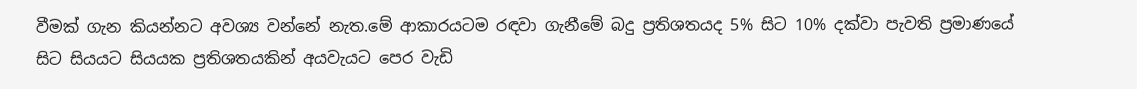වීමක් ගැන කියන්නට අවශ්‍ය වන්නේ නැත.මේ ආකාරයටම රඳවා ගැනීමේ බදු ප්‍රතිශතයද 5% සිට 10% දක්වා පැවති ප්‍රමාණයේ සිට සියයට සියයක ප්‍රතිශතයකින් අයවැයට පෙර වැඩි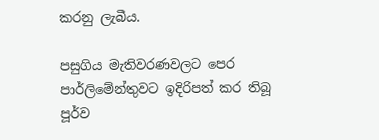කරනු ලැබීය.

පසුගිය මැතිවරණවලට පෙර පාර්ලිමේන්තුවට ඉදිරිපත් කර තිබූ පූර්ව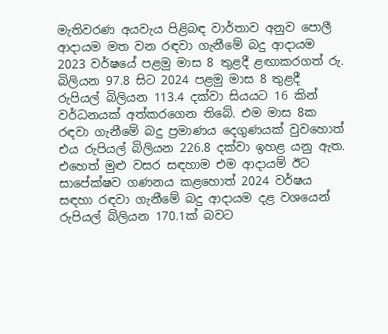මැතිවරණ අයවැය පිළිබඳ වාර්තාව අනුව පොලී ආදායම මත වන රඳවා ගැනීමේ බදු ආදායම 2023 වර්ෂයේ පළමු මාස 8 තුළදී ළඟාකරගත් රු. බිලියන 97.8 සිට 2024 පළමු මාස 8 තුළදී රුපියල් බිලියන 113.4 දක්වා සියයට 16 කින් වර්ධනයක් අත්කරගෙන තිබේ. එම මාස 8ක රඳවා ගැනීමේ බදු ප්‍රමාණය දෙගුණයක් වුවහොත් එය රුපියල් බිලියන 226.8 දක්වා ඉහළ යනු ඇත. එහෙත් මුළු වසර සඳහාම එම ආදායම් ඊට සාපේක්ෂව ගණනය කළහොත් 2024 වර්ෂය සඳහා රඳවා ගැනීමේ බදු ආදායම දළ වශයෙන් රුපියල් බිලියන 170.1ක් බවට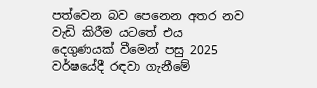පත්වෙන බව පෙනෙන අතර නව වැඩි කිරීම යටතේ එය දෙගුණයක් වීමෙන් පසු 2025 වර්ෂයේදී රඳවා ගැනීමේ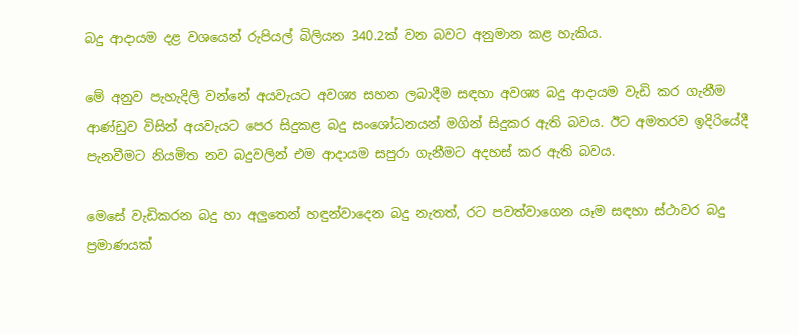බදු ආදායම දළ වශයෙන් රුපියල් බිලියන 340.2ක් වන බවට අනුමාන කළ හැකිය.

මේ අනුව පැහැදිලි වන්නේ අයවැයට අවශ්‍ය සහන ලබාදීම සඳහා අවශ්‍ය බදු ආදායම වැඩි කර ගැනීම ආණ්ඩුව විසින් අයවැයට පෙර සිදුකළ බදු සංශෝධනයන් මගින් සිදුකර ඇති බවය. ඊට අමතරව ඉදිරියේදී පැනවීමට නියමිත නව බදුවලින් එම ආදායම සපුරා ගැනීමට අදහස් කර ඇති බවය.

මෙසේ වැඩිකරන බදු හා අලුතෙන් හඳුන්වාදෙන බදු නැතත්, රට පවත්වාගෙන යෑම සඳහා ස්ථාවර බදු ප්‍රමාණයක්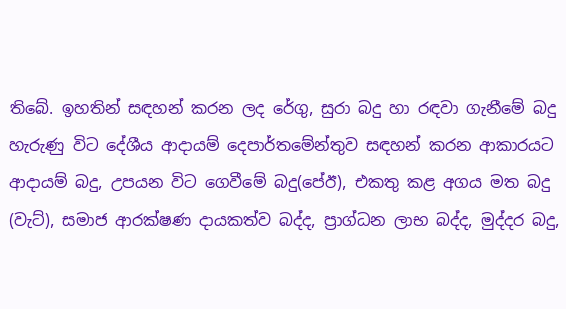තිබේ. ඉහතින් සඳහන් කරන ලද රේගු, සුරා බදු හා රඳවා ගැනීමේ බදු හැරුණු විට දේශීය ආදායම් දෙපාර්තමේන්තුව සඳහන් කරන ආකාරයට ආදායම් බදු, උපයන විට ගෙවීමේ බදු(පේඊ), එකතු කළ අගය මත බදු (වැට්), සමාජ ආරක්ෂණ දායකත්ව බද්ද, ප්‍රාග්ධන ලාභ බද්ද, මුද්දර බදු,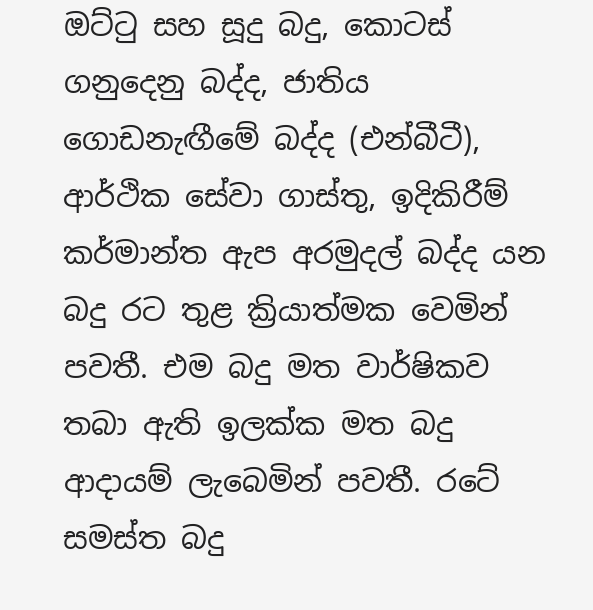ඔට්ටු සහ සූදු බදු, කොටස් ගනුදෙනු බද්ද, ජාතිය ගොඩනැඟීමේ බද්ද (එන්බීටී), ආර්ථික සේවා ගාස්තු, ඉදිකිරීම් කර්මාන්ත ඇප අරමුදල් බද්ද යන බදු රට තුළ ක්‍රියාත්මක වෙමින් පවතී. එම බදු මත වාර්ෂිකව තබා ඇති ඉලක්ක මත බදු ආදායම් ලැබෙමින් පවතී. රටේ සමස්ත බදු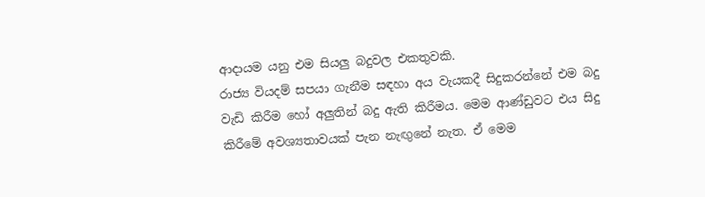ආදායම යනු එම සියලු බදුවල එකතුවකි.
රාජ්‍ය වියදම් සපයා ගැනීම සඳහා අය වැයකදී සිදුකරන්නේ එම බදු වැඩි කිරීම හෝ අලුතින් බදු ඇති කිරීමය. මෙම ආණ්ඩුවට එය සිදු කිරීමේ අවශ්‍යතාවයක් පැන නැඟුනේ නැත. ඒ මෙම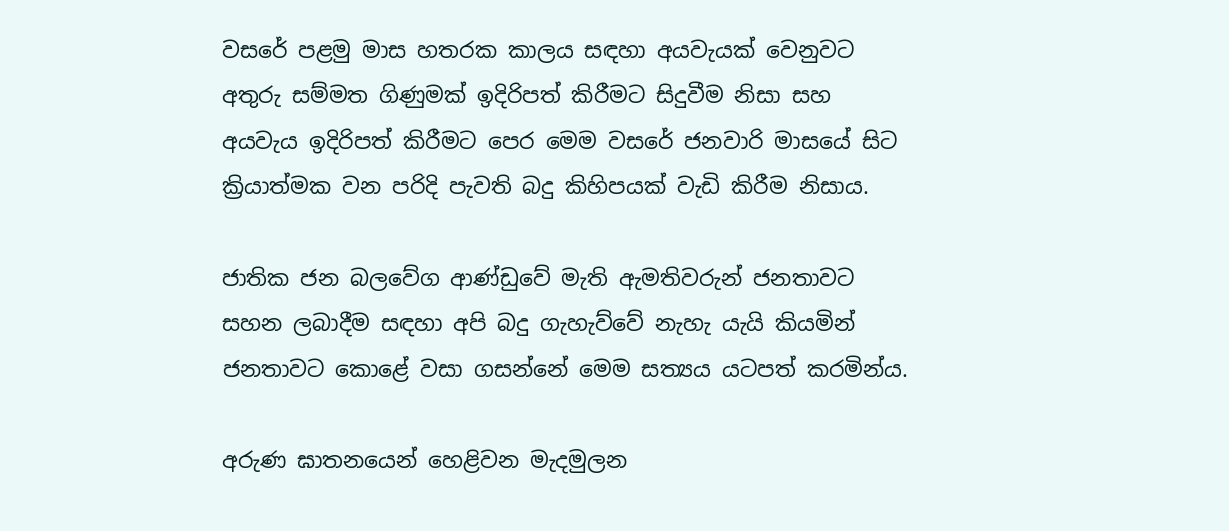වසරේ පළමු මාස හතරක කාලය සඳහා අයවැයක් වෙනුවට අතුරු සම්මත ගිණුමක් ඉදිරිපත් කිරීමට සිදුවීම නිසා සහ අයවැය ඉදිරිපත් කිරීමට පෙර මෙම වසරේ ජනවාරි මාසයේ සිට ක්‍රියාත්මක වන පරිදි පැවති බදු කිහිපයක් වැඩි කිරීම නිසාය.

ජාතික ජන බලවේග ආණ්ඩුවේ මැති ඇමතිවරුන් ජනතාවට සහන ලබාදීම සඳහා අපි බදු ගැහැව්වේ නැහැ යැයි කියමින් ජනතාවට කොළේ වසා ගසන්නේ මෙම සත්‍යය යටපත් කරමින්ය.

අරුණ ඝාතනයෙන් හෙළිවන මැදමුලන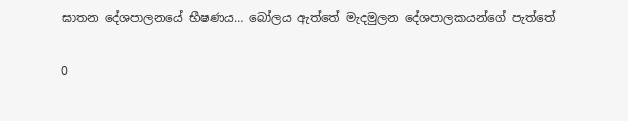ඝාතන දේශපාලනයේ භීෂණය… බෝලය ඇත්තේ මැදමුලන දේශපාලකයන්ගේ පැත්තේ

0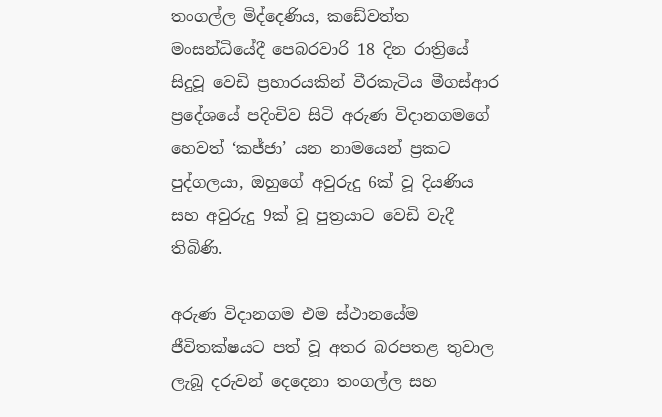තංගල්ල මිද්දෙණිය, කඩේවත්ත මංසන්ධියේදී පෙබරවාරි 18 දින රාත්‍රියේ සිදුවූ වෙඩි ප්‍රහාරයකින් වීරකැටිය මීගස්ආර ප්‍රදේශයේ පදිංචිව සිටි අරුණ විදානගමගේ හෙවත් ‘කජ්ජා’ යන නාමයෙන් ප්‍රකට පුද්ගලයා, ඔහුගේ අවුරුදු 6ක් වූ දියණිය සහ අවුරුදු 9ක් වූ පුත්‍රයාට වෙඩි වැදී තිබිණි.

අරුණ විදානගම එම ස්ථානයේම ජීවිතක්ෂයට පත් වූ අතර බරපතළ තුවාල ලැබූ දරුවන් දෙදෙනා තංගල්ල සහ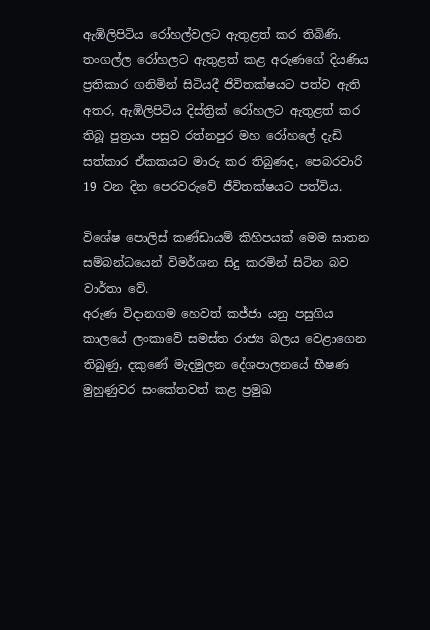ඇඹිලිපිටිය රෝහල්වලට ඇතුළත් කර තිබිණි. තංගල්ල රෝහලට ඇතුළත් කළ අරුණගේ දියණිය ප්‍රතිකාර ගනිමින් සිටියදී ජිවිතක්ෂයට පත්ව ඇති අතර, ඇඹිලිපිටිය දිස්ත්‍රික් රෝහලට ඇතුළත් කර තිබූ පුත්‍රයා පසුව රත්නපුර මහ රෝහලේ දැඩි සත්කාර ඒකකයට මාරු කර තිබුණද, පෙබරවාරි 19 වන දින පෙරවරුවේ ජීවිතක්ෂයට පත්විය.

විශේෂ පොලිස් කණ්ඩායම් කිහිපයක් මෙම ඝාතන සම්බන්ධයෙන් විමර්ශන සිදු කරමින් සිටින බව වාර්තා වේ.
අරුණ විදානගම හෙවත් කජ්ජා යනු පසුගිය කාලයේ ලංකාවේ සමස්ත රාජ්‍ය බලය වෙළාගෙන තිබුණු, දකුණේ මැදමුලන දේශපාලනයේ භීෂණ මුහුණුවර සංකේතවත් කළ ප්‍රමුඛ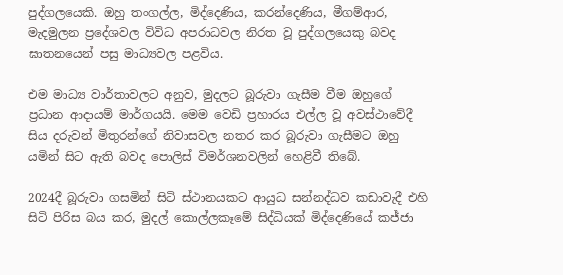පුද්ගලයෙකි. ඔහු තංගල්ල, මිද්දෙණිය, කරන්දෙණිය, මීගම්ආර, මැදමුලන ප්‍රදේශවල විවිධ අපරාධවල නිරත වූ පුද්ගලයෙකු බවද ඝාතනයෙන් පසු මාධ්‍යවල පළවිය.

එම මාධ්‍ය වාර්තාවලට අනුව, මුදලට බූරුවා ගැසීම වීම ඔහුගේ ප්‍රධාන ආදායම් මාර්ගයයි. මෙම වෙඩි ප්‍රහාරය එල්ල වූ අවස්ථාවේදී සිය දරුවන් මිතුරන්ගේ නිවාසවල නතර කර බූරුවා ගැසීමට ඔහු යමින් සිට ඇති බවද පොලිස් විමර්ශනවලින් හෙළිවී තිබේ.

2024දී බූරුවා ගසමින් සිටි ස්ථානයකට ආයුධ සන්නද්ධව කඩාවැදී එහි සිටි පිරිස බය කර, මුදල් කොල්ලකෑමේ සිද්ධියක් මිද්දෙණියේ කජ්ජා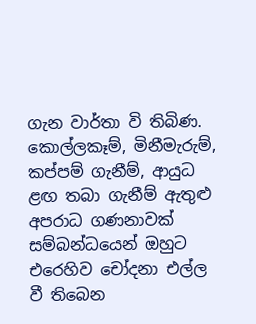ගැන වාර්තා වි තිබිණ. කොල්ලකෑම්, මිනීමැරුම්, කප්පම් ගැනීම්, ආයුධ ළඟ තබා ගැනීම් ඇතුළු අපරාධ ගණනාවක් සම්බන්ධයෙන් ඔහුට එරෙහිව චෝදනා එල්ල වී තිබෙන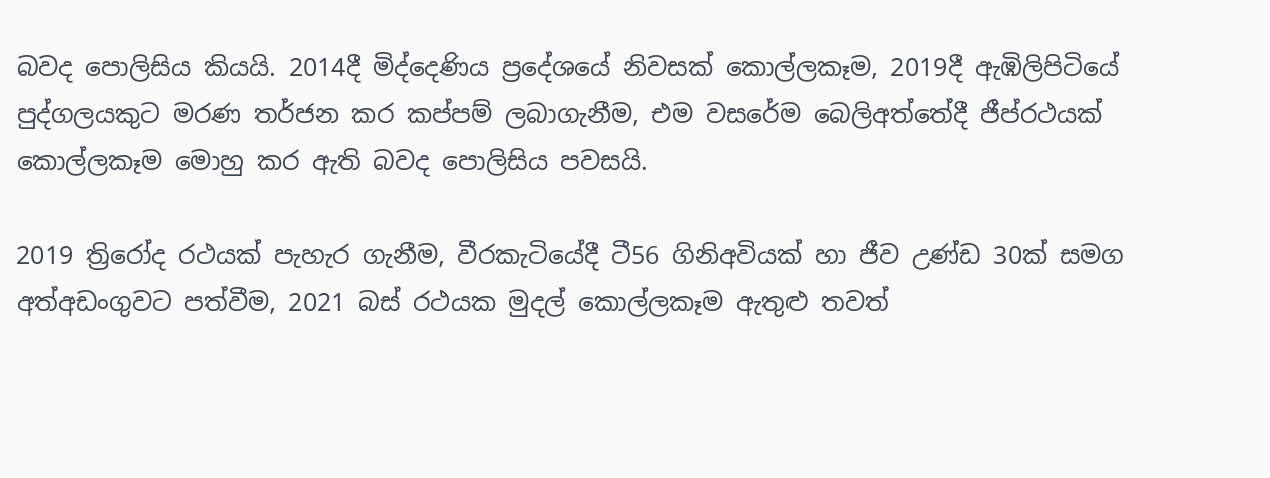බවද පොලිසිය කියයි. 2014දී මිද්දෙණිය ප්‍රදේශයේ නිවසක් කොල්ලකෑම, 2019දී ඇඹිලිපිටියේ පුද්ගලයකුට මරණ තර්ජන කර කප්පම් ලබාගැනීම, එම වසරේම බෙලිඅත්තේදී ජීප්රථයක් කොල්ලකෑම මොහු කර ඇති බවද පොලිසිය පවසයි.

2019 ත්‍රිරෝද රථයක් පැහැර ගැනීම, වීරකැටියේදී ටී56 ගිනිඅවියක් හා ජීව උණ්ඩ 30ක් සමග අත්අඩංගුවට පත්වීම, 2021 බස් රථයක මුදල් කොල්ලකෑම ඇතුළු තවත්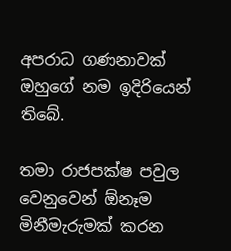අපරාධ ගණනාවක් ඔහුගේ නම ඉදිරියෙන් තිබේ.

තමා රාජපක්ෂ පවුල වෙනුවෙන් ඕනෑම මිනීමැරුමක් කරන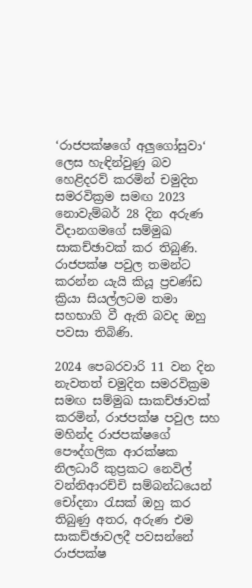‘රාජපක්ෂගේ අලු‍ගෝසුවා‘ ලෙස හැඳින්වුණු බව හෙළිදරව් කරමින් චමුදිත සමරවික්‍රම සමඟ 2023 නොවැම්බර් 28 දින අරුණ විදානගමගේ සම්මුඛ සාකච්ඡාවක් කර තිබුණි. රාජපක්ෂ පවුල තමන්ට කරන්න යැයි කියූ ප්‍රචණ්ඩ ක්‍රියා සියල්ලටම තමා සහභාගි වී ඇති බවද ඔහු පවසා තිබිණි.

2024 පෙබරවාරි 11 වන දින නැවතත් චමුදිත සමරවික්‍රම සමඟ සම්මුඛ සාකච්ඡාවක් කරමින්, රාජපක්ෂ පවුල සහ මහින්ද රාජපක්ෂගේ පෞද්ගලික ආරක්ෂක නිලධාරී කුප්‍රකට නෙවිල් වන්නිආරච්චි සම්බන්ධයෙන් චෝදනා රැසක් ඔහු කර තිබුණු අතර, අරුණ එම සාකච්ඡාවලදී පවසන්නේ රාජපක්ෂ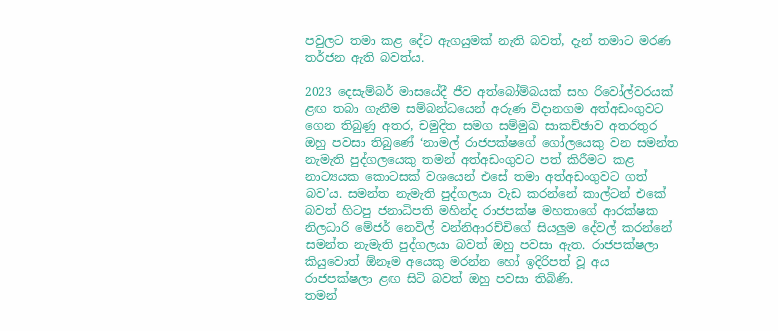පවුලට තමා කළ දේට ඇගයුමක් නැති බවත්, දැන් තමාට මරණ තර්ජන ඇති බවත්ය.

2023 දෙසැම්බර් මාසයේදී ජීව අත්බෝම්බයක් සහ රිවෝල්වරයක් ළඟ තබා ගැනීම සම්බන්ධයෙන් අරුණ විදානගම අත්අඩංගුවට ගෙන තිබුණු අතර, චමුදිත සමග සම්මුඛ සාකච්ඡාව අතරතුර ඔහු පවසා තිබුණේ ‘නාමල් රාජපක්ෂගේ ගෝලයෙකු වන සමන්ත නැමැති පුද්ගලයෙකු තමන් අත්අඩංගුවට පත් කිරීමට කළ නාට්‍යයක කොටසක් වශයෙන් එසේ තමා අත්අඩංගුවට ගත් බව’ය. සමන්ත නැමැති පුද්ගලයා වැඩ කරන්නේ කාල්ටන් එකේ බවත් හිටපු ජනාධිපති මහින්ද රාජපක්ෂ මහතාගේ ආරක්ෂක නිලධාරි මේජර් නෙවිල් වන්නිආරච්චිගේ සියලු‍ම දේවල් කරන්නේ සමන්ත නැමැති පුද්ගලයා බවත් ඔහු පවසා ඇත. රාජපක්ෂලා කියුවොත් ඕනෑම අයෙකු මරන්න හෝ ඉදිරිපත් වූ අය රාජපක්ෂලා ළඟ සිටි බවත් ඔහු පවසා තිබිණි.
තමන්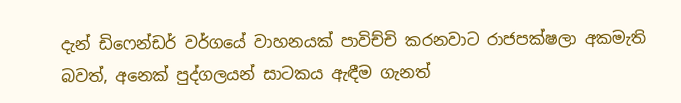දැන් ඩිෆෙන්ඩර් වර්ගයේ වාහනයක් පාවිච්චි කරනවාට රාජපක්ෂලා අකමැති බවත්, අනෙක් පුද්ගලයන් සාටකය ඇඳීම ගැනත්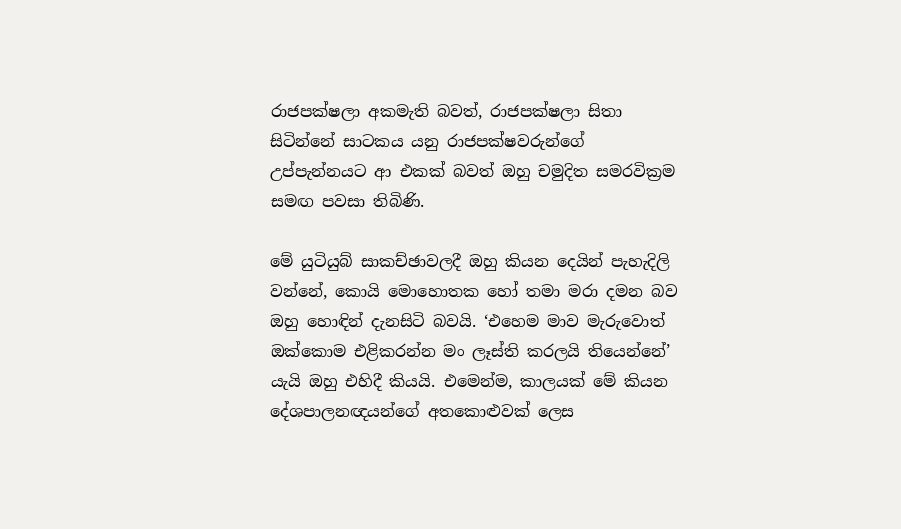රාජපක්ෂලා අකමැති බවත්, රාජපක්ෂලා සිතා සිටින්නේ සාටකය යනු රාජපක්ෂවරුන්ගේ උප්පැන්නයට ආ එකක් බවත් ඔහු චමුදිත සමරවික්‍රම සමඟ පවසා තිබිණි.

මේ යුටියුබ් සාකච්ඡාවලදී ඔහු කියන දෙයින් පැහැදිලි වන්නේ, කොයි මොහොතක හෝ තමා මරා දමන බව ඔහු හොඳින් දැනසිටි බවයි. ‘එහෙම මාව මැරුවොත් ඔක්කොම එළිකරන්න මං ලෑස්ති කරලයි තියෙන්නේ’ යැයි ඔහු එහිදී කියයි. එමෙන්ම, කාලයක් මේ කියන දේශපාලනඥයන්ගේ අතකොළුවක් ලෙස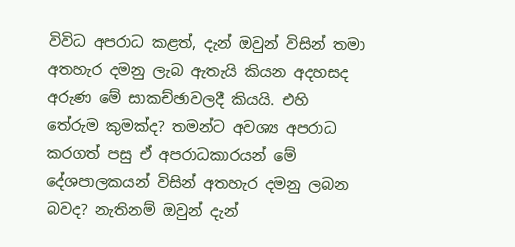විවිධ අපරාධ කළත්, දැන් ඔවුන් විසින් තමා අතහැර දමනු ලැබ ඇතැයි කියන අදහසද අරුණ මේ සාකච්ඡාවලදී කියයි. එහි තේරුම කුමක්ද? තමන්ට අවශ්‍ය අපරාධ කරගත් පසු ඒ අපරාධකාරයන් මේ දේශපාලකයන් විසින් අතහැර දමනු ලබන බවද? නැතිනම් ඔවුන් දැන්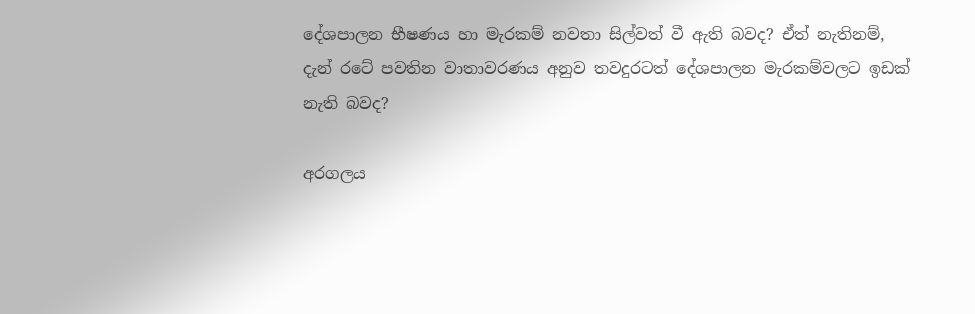දේශපාලන භීෂණය හා මැරකම් නවතා සිල්වත් වී ඇති බවද? ඒත් නැතිනම්, දැන් රටේ පවතින වාතාවරණය අනුව තවදුරටත් දේශපාලන මැරකම්වලට ඉඩක් නැති බවද?

අරගලය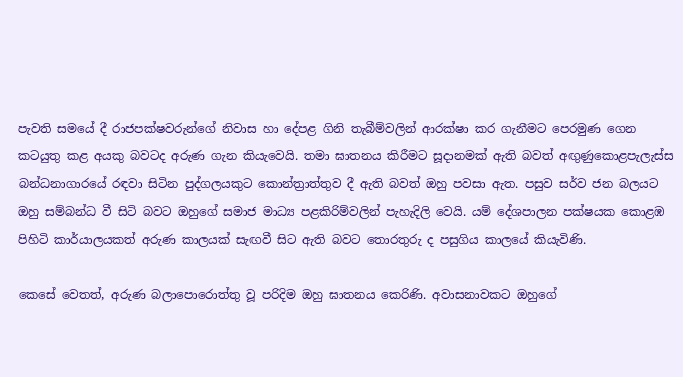පැවති සමයේ දී රාජපක්ෂවරුන්ගේ නිවාස හා දේපළ ගිනි තැබීම්වලින් ආරක්ෂා කර ගැනීමට පෙරමුණ ගෙන කටයුතු කළ අයකු බවටද අරුණ ගැන කියැවෙයි. තමා ඝාතනය කිරීමට සූදානමක් ඇති බවත් අඟුණුකොළපැලැස්ස බන්ධනාගාරයේ රඳවා සිටින පුද්ගලයකුට කොන්ත්‍රාත්තුව දී ඇති බවත් ඔහු පවසා ඇත. පසුව සර්ව ජන බලයට ඔහු සම්බන්ධ වී සිටි බවට ඔහුගේ සමාජ මාධ්‍ය පළකිරිම්වලින් පැහැදිලි වෙයි. යම් දේශපාලන පක්ෂයක කොළඹ පිහිටි කාර්යාලයකත් අරුණ කාලයක් සැඟවී සිට ඇති බවට තොරතුරු ද පසුගිය කාලයේ කියැවිණි.

කෙසේ වෙතත්, අරුණ බලාපොරොත්තු වූ පරිදිම ඔහු ඝාතනය කෙරිණි. අවාසනාවකට ඔහුගේ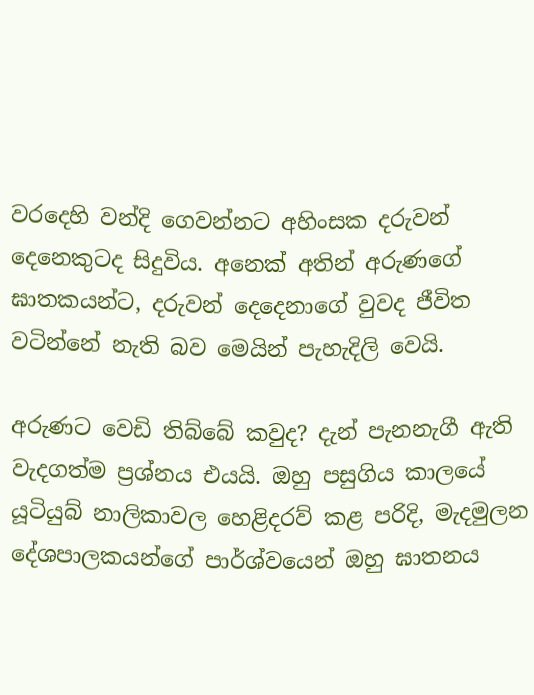වරදෙහි වන්දි ගෙවන්නට අහිංසක දරුවන් දෙනෙකුටද සිදුවිය. අනෙක් අතින් අරුණගේ ඝාතකයන්ට, දරුවන් දෙදෙනාගේ වුවද ජීවිත වටින්නේ නැති බව මෙයින් පැහැදිලි වෙයි.

අරුණට වෙඩි තිබ්බේ කවුද? දැන් පැනනැගී ඇති වැදගත්ම ප්‍රශ්නය එයයි. ඔහු පසුගිය කාලයේ යූටියුබ් නාලිකාවල හෙළිදරව් කළ පරිදි, මැදමුලන දේශපාලකයන්ගේ පාර්ශ්වයෙන් ඔහු ඝාතනය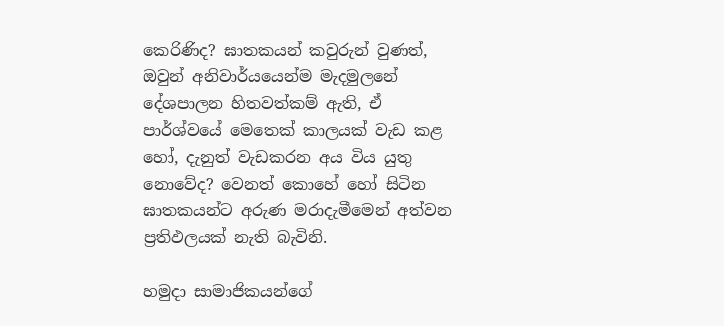කෙරිණිද? ඝාතකයන් කවුරුන් වුණත්, ඔවුන් අනිවාර්යයෙන්ම මැදමුලනේ දේශපාලන හිතවත්කම් ඇති, ඒ පාර්ශ්වයේ මෙතෙක් කාලයක් වැඩ කළ හෝ, දැනුත් වැඩකරන අය විය යුතු නොවේද? වෙනත් කොහේ හෝ සිටින ඝාතකයන්ට අරුණ මරාදැමීමෙන් අත්වන ප්‍රතිඵලයක් නැති බැවිනි.

හමුදා සාමාජිකයන්ගේ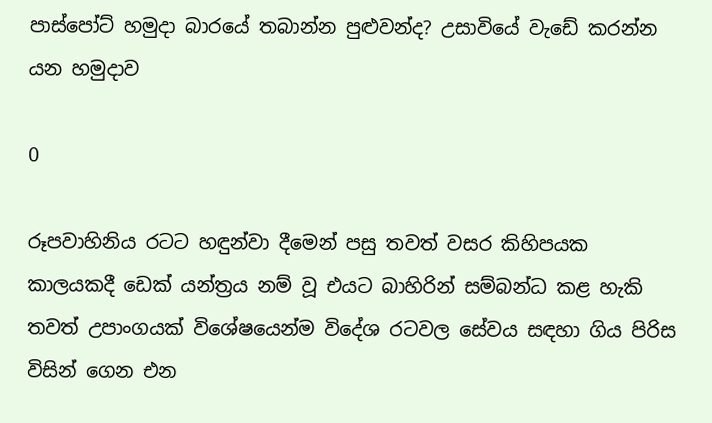පාස්පෝට් හමුදා බාරයේ තබාන්න පුළුවන්ද? උසාවියේ වැඩේ කරන්න යන හමුදාව

0

රූපවාහිනිය රටට හඳුන්වා දීමෙන් පසු තවත් වසර කිහිපයක කාලයකදී ඩෙක් යන්ත්‍රය නම් වූ එයට බාහිරින් සම්බන්ධ කළ හැකි තවත් උපාංගයක් විශේෂයෙන්ම විදේශ රටවල සේවය සඳහා ගිය පිරිස විසින් ගෙන එන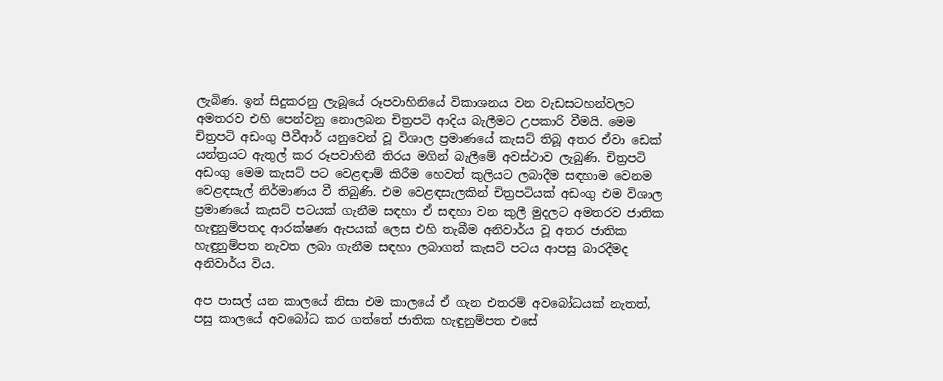ලැබිණ. ඉන් සිදුකරනු ලැබූයේ රූපවාහිනියේ විකාශනය වන වැඩසටහන්වලට අමතරව එහි පෙන්වනු නොලබන චිත්‍රපටි ආදිය බැලීමට උපකාරි වීමයි. මෙම චිත්‍රපටි අඩංගු පීවීආර් යනුවෙන් වූ විශාල ප්‍රමාණයේ කැසට් තිබූ අතර ඒවා ඩෙක් යන්ත්‍රයට ඇතුල් කර රූපවාහිනී තිරය මගින් බැලීමේ අවස්ථාව ලැබුණි. චිත්‍රපටි අඩංගු මෙම කැසට් පට වෙළඳාම් කිරීම හෙවත් කුලියට ලබාදීම සඳහාම වෙනම වෙළඳසැල් නිර්මාණය වී තිබුණි. එම වෙළඳසැලකින් චිත්‍රපටියක් අඩංගු එම විශාල ප්‍රමාණයේ කැසට් පටයක් ගැනීම සඳහා ඒ සඳහා වන කුලී මුදලට අමතරව ජාතික හැඳුනුම්පතද ආරක්ෂණ ඇපයක් ලෙස එහි තැබීම අනිවාර්ය වූ අතර ජාතික හැඳුනුම්පත නැවත ලබා ගැනීම සඳහා ලබාගත් කැසට් පටය ආපසු බාරදීමද අනිවාර්ය විය.

අප පාසල් යන කාලයේ නිසා එම කාලයේ ඒ ගැන එතරම් අවබෝධයක් නැතත්, පසු කාලයේ අවබෝධ කර ගත්තේ ජාතික හැඳුනුම්පත එසේ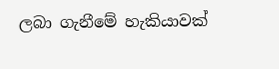ලබා ගැනීමේ හැකියාවක්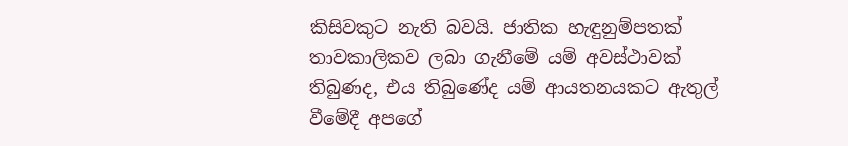කිසිවකුට නැති බවයි. ජාතික හැඳුනුම්පතක් තාවකාලිකව ලබා ගැනීමේ යම් අවස්ථාවක් තිබුණද, එය තිබුණේද යම් ආයතනයකට ඇතුල් වීමේදී අපගේ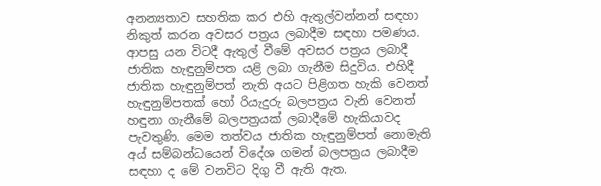අනන්‍යතාව සහතික කර එහි ඇතුල්වන්නන් සඳහා නිකුත් කරන අවසර පත්‍රය ලබාදීම සඳහා පමණය. ආපසු යන විටදී ඇතුල් වීමේ අවසර පත්‍රය ලබාදී ජාතික හැඳුනුම්පත යළි ලබා ගැනීම සිදුවිය. එහිදී ජාතික හැඳුනුම්පත් නැති අයට පිළිගත හැකි වෙනත් හැඳුනුම්පතක් හෝ රියැදුරු බලපත්‍රය වැනි වෙනත් හඳුනා ගැනීමේ බලපත්‍රයක් ලබාදීමේ හැකියාවද පැවතුණි. මෙම තත්වය ජාතික හැඳුනුම්පත් නොමැති අය් සම්බන්ධයෙන් විදේශ ගමන් බලපත්‍රය ලබාදීම සඳහා ද මේ වනවිට දිගු වී ඇති ඇත.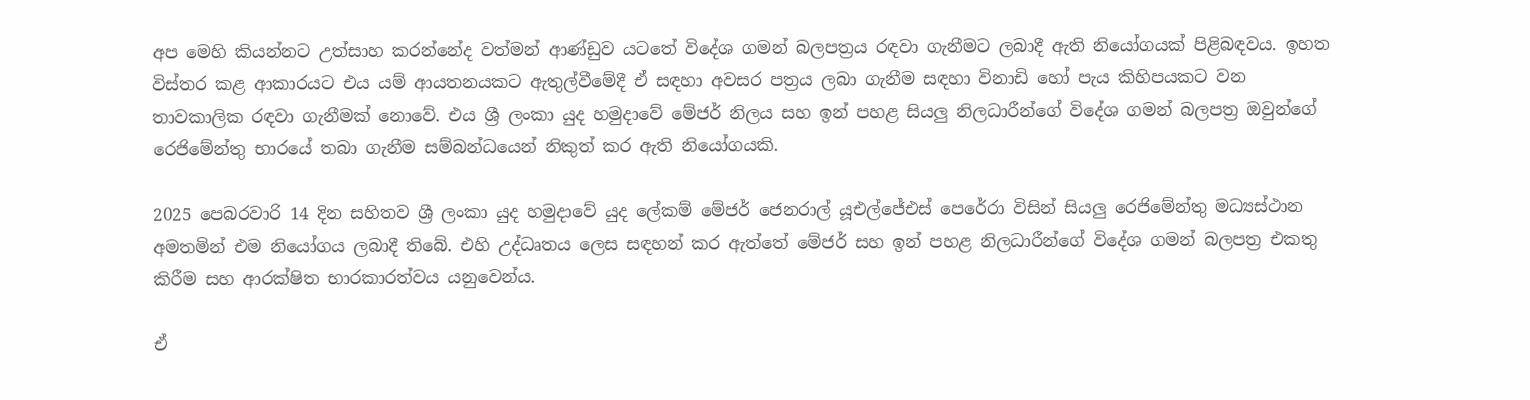අප මෙහි කියන්නට උත්සාහ කරන්නේද වත්මන් ආණ්ඩුව යටතේ විදේශ ගමන් බලපත්‍රය රඳවා ගැනීමට ලබාදී ඇති නියෝගයක් පිළිබඳවය. ඉහත විස්තර කළ ආකාරයට එය යම් ආයතනයකට ඇතුල්වීමේදී ඒ සඳහා අවසර පත්‍රය ලබා ගැනීම සඳහා විනාඩි හෝ පැය කිහිපයකට වන තාවකාලික රඳවා ගැනීමක් නොවේ. එය ශ්‍රී ලංකා යුද හමුදාවේ මේජර් නිලය සහ ඉන් පහළ සියලු නිලධාරීන්ගේ විදේශ ගමන් බලපත්‍ර ඔවුන්ගේ රෙජිමේන්තු භාරයේ තබා ගැනීම සම්බන්ධයෙන් නිකුත් කර ඇති නියෝගයකි.

2025 පෙබරවාරි 14 දින සහිතව ශ්‍රී ලංකා යුද හමුදාවේ යුද ලේකම් මේජර් ජෙනරාල් යූඑල්ජේඑස් පෙරේරා විසින් සියලු රෙජිමේන්තු මධ්‍යස්ථාන අමතමින් එම නියෝගය ලබාදී තිබේ. එහි උද්ධෘතය ලෙස සඳහන් කර ඇත්තේ මේජර් සහ ඉන් පහළ නිලධාරීන්ගේ විදේශ ගමන් බලපත්‍ර එකතු කිරීම සහ ආරක්ෂිත භාරකාරත්වය යනුවෙන්ය.

ඒ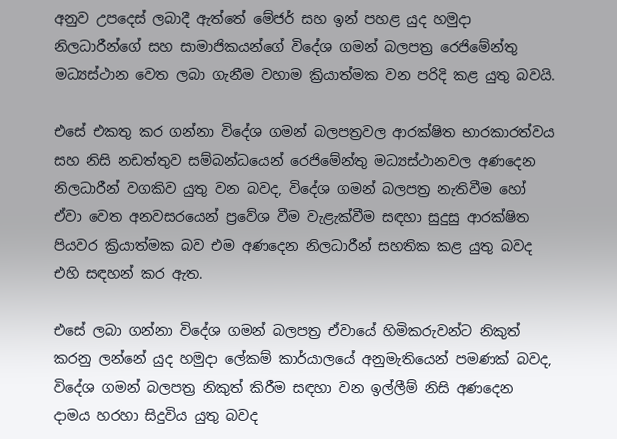අනුව උපදෙස් ලබාදී ඇත්තේ මේජර් සහ ඉන් පහළ යුද හමුදා නිලධාරීන්ගේ සහ සාමාජිකයන්ගේ විදේශ ගමන් බලපත්‍ර රෙජිමේන්තු මධ්‍යස්ථාන වෙත ලබා ගැනීම වහාම ක්‍රියාත්මක වන පරිදි කළ යුතු බවයි.

එසේ එකතු කර ගන්නා විදේශ ගමන් බලපත්‍රවල ආරක්ෂිත භාරකාරත්වය සහ නිසි නඩත්තුව සම්බන්ධයෙන් රෙජිමේන්තු මධ්‍යස්ථානවල අණදෙන නිලධාරීන් වගකිව යුතු වන බවද, විදේශ ගමන් බලපත්‍ර නැතිවීම හෝ ඒවා වෙත අනවසරයෙන් ප්‍රවේශ වීම වැළැක්වීම සඳහා සුදුසු ආරක්ෂිත පියවර ක්‍රියාත්මක බව එම අණදෙන නිලධාරීන් සහතික කළ යුතු බවද එහි සඳහන් කර ඇත.

එසේ ලබා ගන්නා විදේශ ගමන් බලපත්‍ර ඒවායේ හිමිකරුවන්ට නිකුත් කරනු ලන්නේ යුද හමුදා ලේකම් කාර්යාලයේ අනුමැතියෙන් පමණක් බවද, විදේශ ගමන් බලපත්‍ර නිකුත් කිරීම සඳහා වන ඉල්ලීම් නිසි අණදෙන දාමය හරහා සිදුවිය යුතු බවද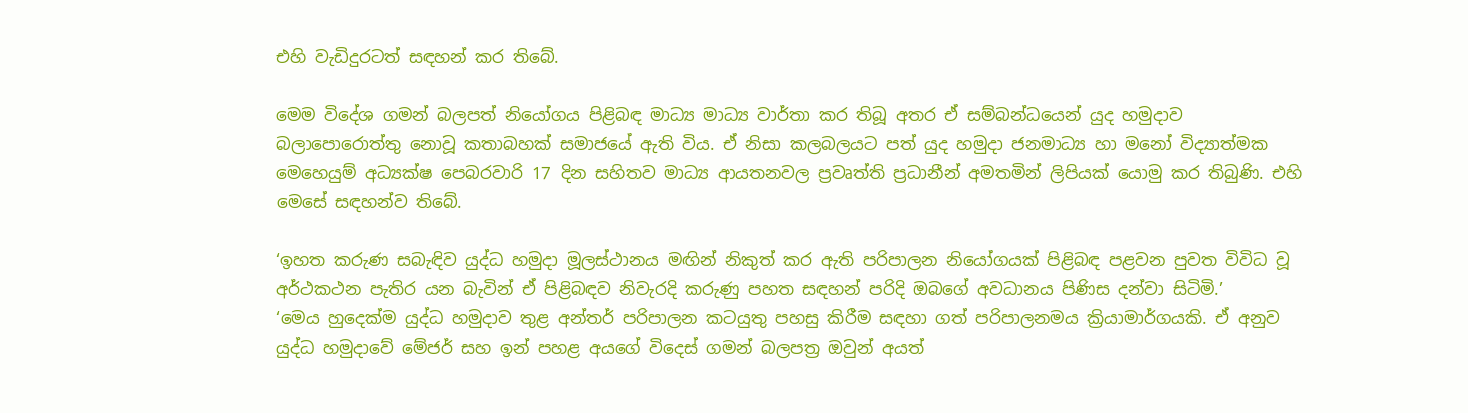එහි වැඩිදුරටත් සඳහන් කර තිබේ.

මෙම විදේශ ගමන් බලපත් නියෝගය පිළිබඳ මාධ්‍ය මාධ්‍ය වාර්තා කර තිබූ අතර ඒ සම්බන්ධයෙන් යුද හමුදාව බලාපොරොත්තු නොවූ කතාබහක් සමාජයේ ඇති විය. ඒ නිසා කලබලයට පත් යුද හමුදා ජනමාධ්‍ය හා මනෝ විද්‍යාත්මක මෙහෙයුම් අධ්‍යක්ෂ පෙබරවාරි 17 දින සහිතව මාධ්‍ය ආයතනවල ප්‍රවෘත්ති ප්‍රධානීන් අමතමින් ලිපියක් යොමු කර තිබුණි. එහි මෙසේ සඳහන්ව තිබේ.

‘ඉහත කරුණ සබැඳිව යුද්ධ හමුදා මූලස්ථානය මඟින් නිකුත් කර ඇති පරිපාලන නියෝගයක් පිළිබඳ පළවන පුවත විවිධ වූ අර්ථකථන පැතිර යන බැවින් ඒ පිළිබඳව නිවැරදි කරුණු පහත සඳහන් පරිදි ඔබගේ අවධානය පිණිස දන්වා සිටිමි.’
‘මෙය හුදෙක්ම යුද්ධ හමුදාව තුළ අන්තර් පරිපාලන කටයුතු පහසු කිරීම සඳහා ගත් පරිපාලනමය ක්‍රියාමාර්ගයකි. ඒ අනුව යුද්ධ හමුදාවේ මේජර් සහ ඉන් පහළ අයගේ විදෙස් ගමන් බලපත්‍ර ඔවුන් අයත්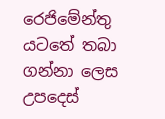රෙජිමේන්තු යටතේ තබා ගන්නා ලෙස උපදෙස්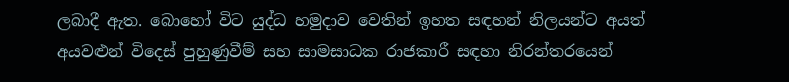ලබාදී ඇත. බොහෝ විට යුද්ධ හමුදාව වෙතින් ඉහත සඳහන් නිලයන්ට අයත් අයවළුන් විදෙස් පුහුණුවීම් සහ සාමසාධක රාජකාරී සඳහා නිරන්තරයෙන්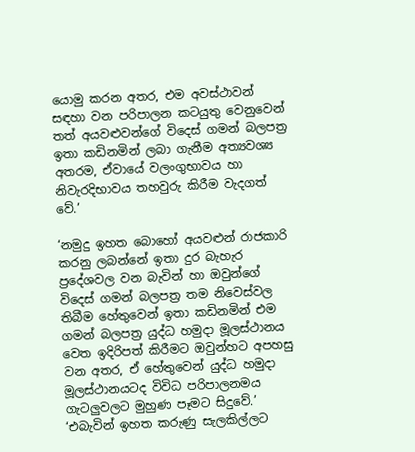යොමු කරන අතර, එම අවස්ථාවන් සඳහා වන පරිපාලන කටයුතු වෙනුවෙන් තත් අයවළුවන්ගේ විදෙස් ගමන් බලපත්‍ර ඉතා කඩිනමින් ලබා ගැනීම අත්‍යවශ්‍ය අතරම, ඒවායේ වලංගුභාවය හා නිවැරදිභාවය තහවුරු කිරීම වැදගත් වේ.’

‘නමුදු ඉහත බොහෝ අයවළුන් රාජකාරි කරනු ලබන්නේ ඉතා දුර බැහැර ප්‍රදේශවල වන බැවින් හා ඔවුන්ගේ විදෙස් ගමන් බලපත්‍ර තම නිවෙස්වල තිබීම හේතුවෙන් ඉතා කඩිනමින් එම ගමන් බලපත්‍ර යුද්ධ හමුදා මූලස්ථානය වෙත ඉදිරිපත් කිරීමට ඔවුන්හට අපහසු වන අතර, ඒ හේතුවෙන් යුද්ධ හමුදා මූලස්ථානයටද විවිධ පරිපාලනමය ගැටලුවලට මුහුණ පෑමට සිදුවේ.’
‘එබැවින් ඉහත කරුණු සැලකිල්ලට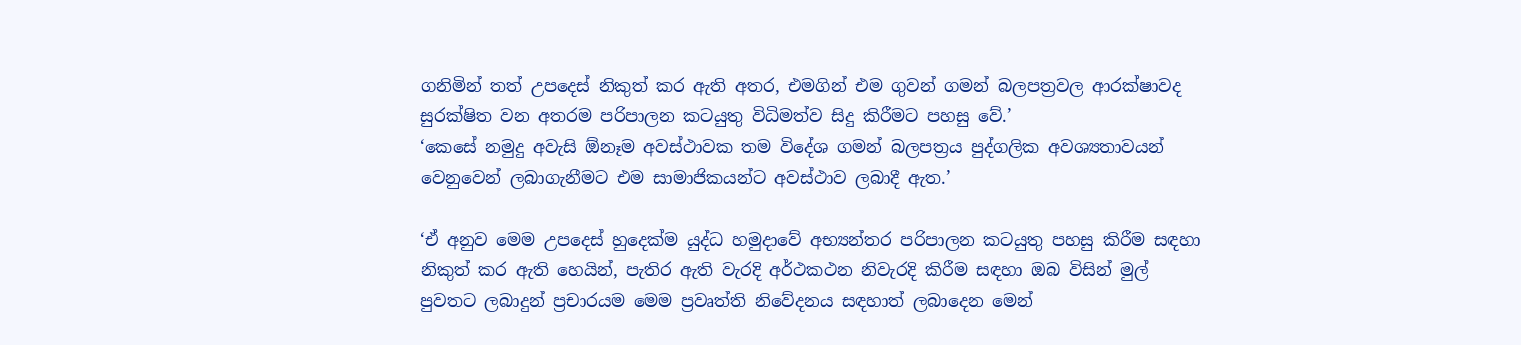ගනිමින් තත් උපදෙස් නිකුත් කර ඇති අතර, එමගින් එම ගුවන් ගමන් බලපත්‍රවල ආරක්ෂාවද සුරක්ෂිත වන අතරම පරිපාලන කටයුතු විධිමත්ව සිදු කිරීමට පහසු වේ.’
‘කෙසේ නමුදු අවැසි ඕනෑම අවස්ථාවක තම විදේශ ගමන් බලපත්‍රය පුද්ගලික අවශ්‍යතාවයන් වෙනුවෙන් ලබාගැනීමට එම සාමාජිකයන්ට අවස්ථාව ලබාදී ඇත.’

‘ඒ අනුව මෙම උපදෙස් හුදෙක්ම යුද්ධ හමුදාවේ අභ්‍යන්තර පරිපාලන කටයුතු පහසු කිරීම සඳහා නිකුත් කර ඇති හෙයින්, පැතිර ඇති වැරදි අර්ථකථන නිවැරදි කිරීම සඳහා ඔබ විසින් මුල් පුවතට ලබාදුන් ප්‍රචාරයම මෙම ප්‍රවෘත්ති නිවේදනය සඳහාත් ලබාදෙන මෙන්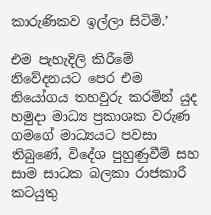කාරුණිකව ඉල්ලා සිටිමි.’

එම පැහැදිලි කිරීමේ නිවේදනයට පෙර එම නියෝගය තහවුරු කරමින් යුද හමුදා මාධ්‍ය ප්‍රකාශක වරුණ ගමගේ මාධ්‍යයට පවසා තිබුණේ, විදේශ පුහුණුවීම් සහ සාම සාධක බලකා රාජකාරී කටයුතු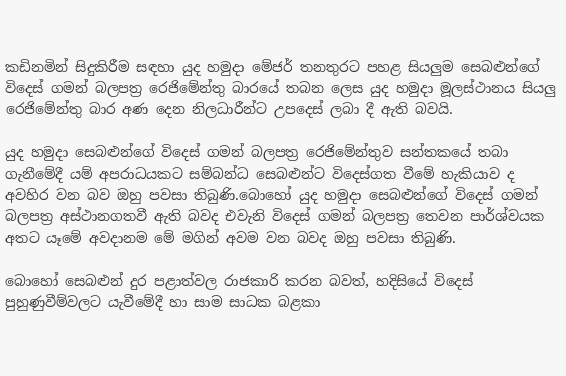කඩිනමින් සිදුකිරීම සඳහා යුද හමුදා මේජර් තනතුරට පහළ සියලුම සෙබළුන්ගේ විදෙස් ගමන් බලපත්‍ර රෙජිමේන්තු බාරයේ තබන ලෙස යුද හමුදා මූලස්ථානය සියලු රෙජිමේන්තු බාර අණ දෙන නිලධාරීන්ට උපදෙස් ලබා දී ඇති බවයි.

යුද හමුදා සෙබළුන්ගේ විදෙස් ගමන් බලපත්‍ර රෙජිමේන්තුව සන්තකයේ තබා ගැනීමේදී යම් අපරාධයකට සම්බන්ධ සෙබළුන්ට විදෙස්ගත වීමේ හැකියාව ද අවහිර වන බව ඔහු පවසා තිබුණි.බොහෝ යුද හමුදා සෙබළුන්ගේ විදෙස් ගමන් බලපත්‍ර අස්ථානගතවී ඇති බවද එවැනි විදෙස් ගමන් බලපත්‍ර තෙවන පාර්ශ්වයක අතට යෑමේ අවදානම මේ මගින් අවම වන බවද ඔහු පවසා තිබුණි.

බොහෝ සෙබළුන් දුර පළාත්වල රාජකාරි කරන බවත්, හදිසියේ විදෙස් පුහුණුවීම්වලට යැවීමේදී හා සාම සාධක බළකා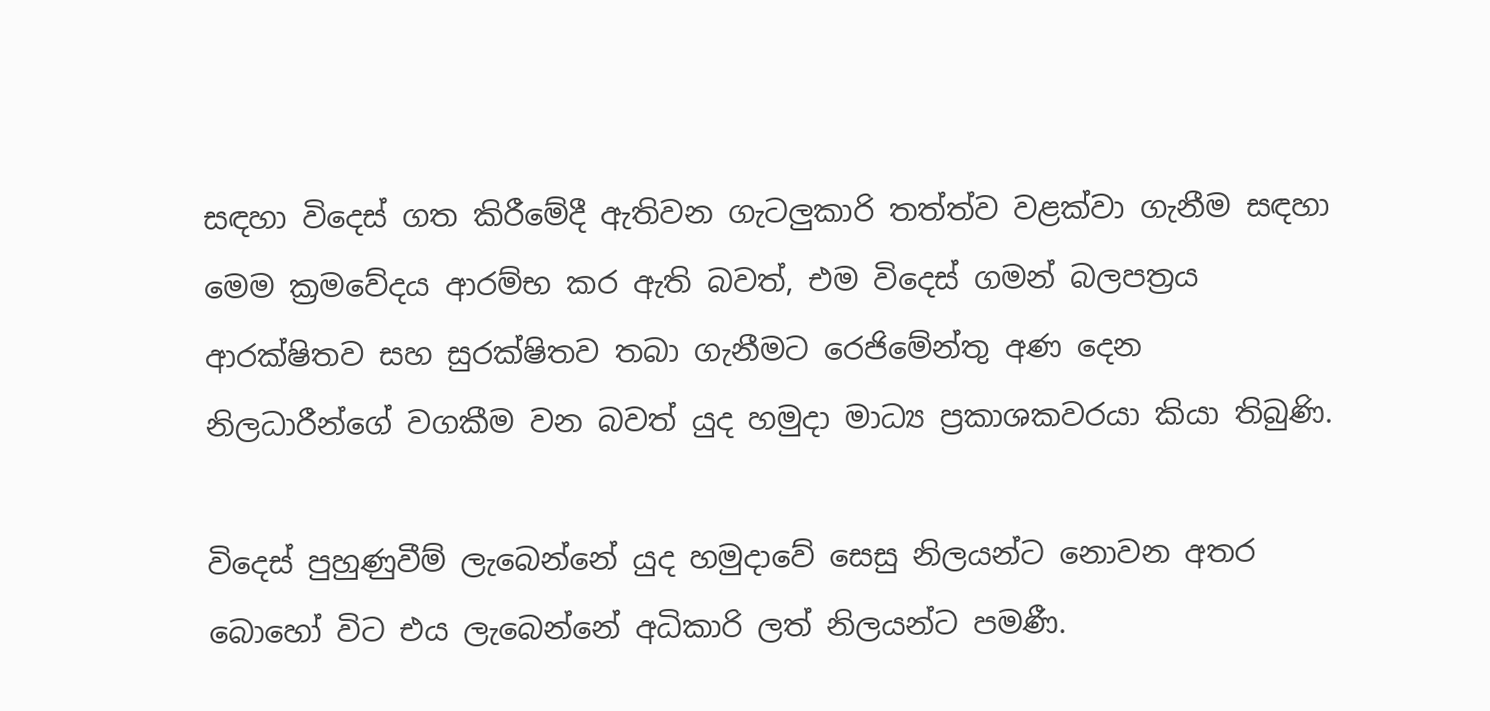සඳහා විදෙස් ගත කිරීමේදී ඇතිවන ගැටලුකාරි තත්ත්ව වළක්වා ගැනීම සඳහා මෙම ක්‍රමවේදය ආරම්භ කර ඇති බවත්, එම විදෙස් ගමන් බලපත්‍රය ආරක්ෂිතව සහ සුරක්ෂිතව තබා ගැනීමට රෙජිමේන්තු අණ දෙන නිලධාරීන්ගේ වගකීම වන බවත් යුද හමුදා මාධ්‍ය ප්‍රකාශකවරයා කියා තිබුණි.

විදෙස් පුහුණුවීම් ලැබෙන්නේ යුද හමුදාවේ සෙසු නිලයන්ට නොවන අතර බොහෝ විට එය ලැබෙන්නේ අධිකාරි ලත් නිලයන්ට පමණී.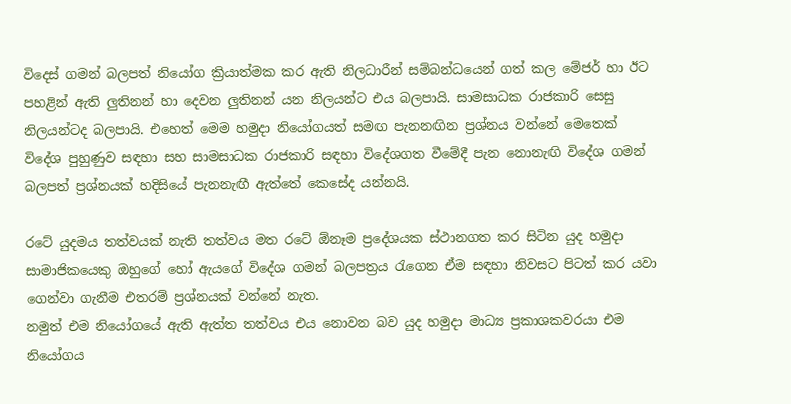විදෙස් ගමන් බලපත් නියෝග ක්‍රියාත්මක කර ඇති නිලධාරීන් සම්බන්ධයෙන් ගත් කල මේජර් හා ඊට පහළින් ඇති ලුතිනන් හා දෙවන ලුතිනන් යන නිලයන්ට එය බලපායි. සාමසාධක රාජකාරි සෙසු නිලයන්ටද බලපායි. එහෙත් මෙම හමුදා නියෝගයත් සමඟ පැනනඟින ප්‍රශ්නය වන්නේ මෙතෙක් විදේශ පුහුණුව සඳහා සහ සාමසාධක රාජකාරි සඳහා විදේශගත වීමේදී පැන නොනැඟි විදේශ ගමන් බලපත් ප්‍රශ්නයක් හදිසියේ පැනනැඟී ඇත්තේ කෙසේද යන්නයි.

රටේ යුදමය තත්වයක් නැති තත්වය මත රටේ ඕනෑම ප්‍රදේශයක ස්ථානගත කර සිටින යුද හමුදා සාමාජිකයෙකු ඔහුගේ හෝ ඇයගේ විදේශ ගමන් බලපත්‍රය රැගෙන ඒම සඳහා නිවසට පිටත් කර යවා ගෙන්වා ගැනීම එතරම් ප්‍රශ්නයක් වන්නේ නැත.
නමුත් එම නියෝගයේ ඇති ඇත්ත තත්වය එය නොවන බව යුද හමුදා මාධ්‍ය ප්‍රකාශකවරයා එම නියෝගය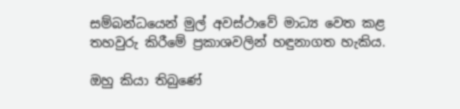සම්බන්ධයෙන් මුල් අවස්ථාවේ මාධ්‍ය වෙත කළ තහවුරු කිරීමේ ප්‍රකාශවලින් හඳුනාගත හැකිය.

ඔහු කියා තිබුණේ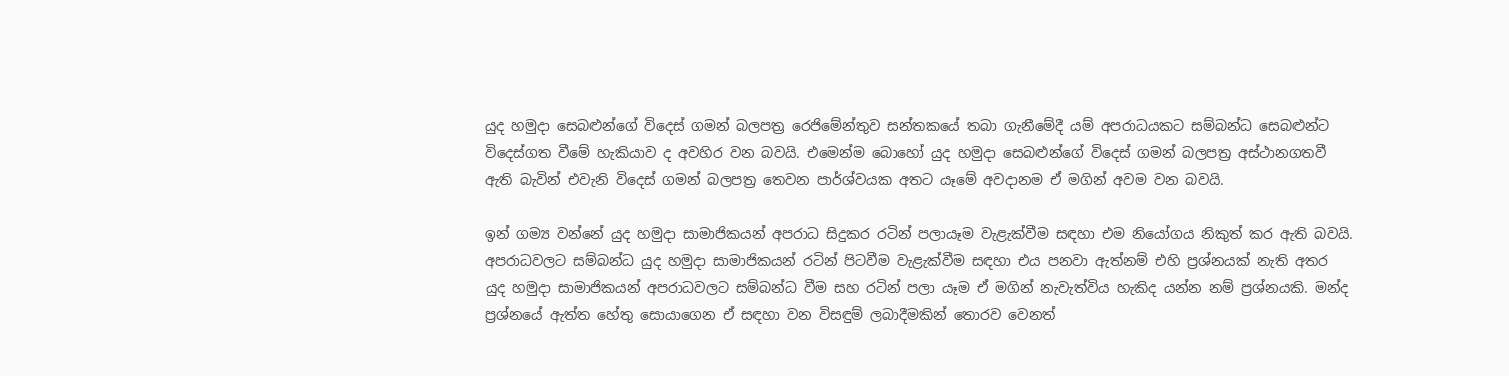යුද හමුදා සෙබළුන්ගේ විදෙස් ගමන් බලපත්‍ර රෙජිමේන්තුව සන්තකයේ තබා ගැනීමේදී යම් අපරාධයකට සම්බන්ධ සෙබළුන්ට විදෙස්ගත වීමේ හැකියාව ද අවහිර වන බවයි. එමෙන්ම බොහෝ යුද හමුදා සෙබළුන්ගේ විදෙස් ගමන් බලපත්‍ර අස්ථානගතවී ඇති බැවින් එවැනි විදෙස් ගමන් බලපත්‍ර තෙවන පාර්ශ්වයක අතට යෑමේ අවදානම ඒ මගින් අවම වන බවයි.

ඉන් ගම්‍ය වන්නේ යුද හමුදා සාමාජිකයන් අපරාධ සිදුකර රටින් පලායෑම වැළැක්වීම සඳහා එම නියෝගය නිකුත් කර ඇති බවයි. අපරාධවලට සම්බන්ධ යුද හමුදා සාමාජිකයන් රටින් පිටවීම වැළැක්වීම සඳහා එය පනවා ඇත්නම් එහි ප්‍රශ්නයක් නැති අතර යුද හමුදා සාමාජිකයන් අපරාධවලට සම්බන්ධ වීම සහ රටින් පලා යෑම ඒ මගින් නැවැත්විය හැකිද යන්න නම් ප්‍රශ්නයකි. මන්ද ප්‍රශ්නයේ ඇත්ත හේතු සොයාගෙන ඒ සඳහා වන විසඳුම් ලබාදීමකින් තොරව වෙනත්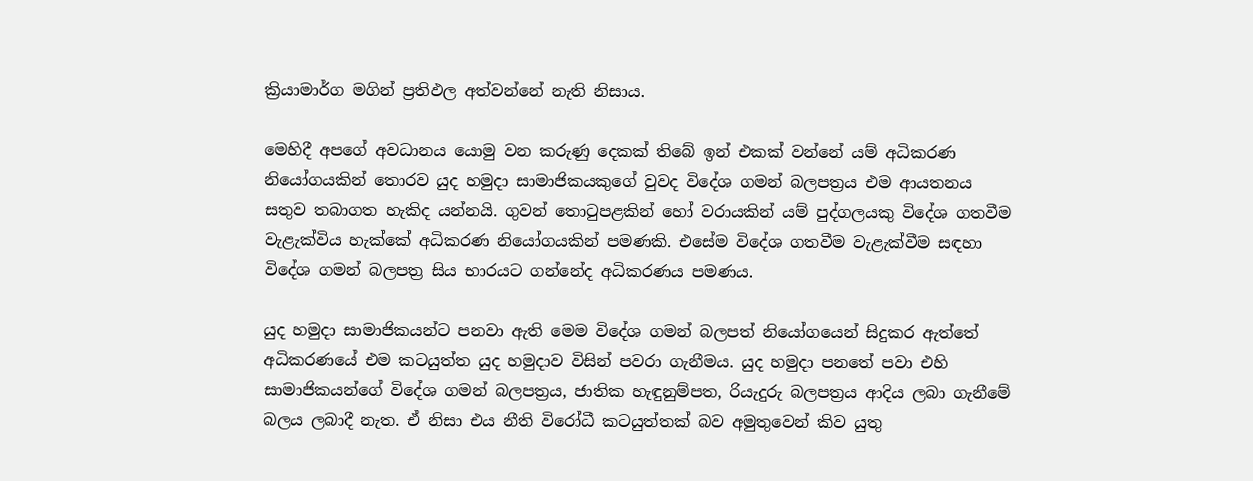ක්‍රියාමාර්ග මගින් ප්‍රතිඵල අත්වන්නේ නැති නිසාය.

මෙහිදී අපගේ අවධානය යොමු වන කරුණු දෙකක් තිබේ ඉන් එකක් වන්නේ යම් අධිකරණ නියෝගයකින් තොරව යුද හමුදා සාමාජිකයකුගේ වුවද විදේශ ගමන් බලපත්‍රය එම ආයතනය සතුව තබාගත හැකිද යන්නයි. ගුවන් තොටුපළකින් හෝ වරායකින් යම් පුද්ගලයකු විදේශ ගතවීම වැළැක්විය හැක්කේ අධිකරණ නියෝගයකින් පමණකි. එසේම විදේශ ගතවීම වැළැක්වීම සඳහා විදේශ ගමන් බලපත්‍ර සිය භාරයට ගන්නේද අධිකරණය පමණය.

යුද හමුදා සාමාජිකයන්ට පනවා ඇති මෙම විදේශ ගමන් බලපත් නියෝගයෙන් සිදුකර ඇත්තේ අධිකරණයේ එම කටයුත්ත යුද හමුදාව විසින් පවරා ගැනීමය. යුද හමුදා පනතේ පවා එහි සාමාජිකයන්ගේ විදේශ ගමන් බලපත්‍රය, ජාතික හැඳුනුම්පත, රියැදුරු බලපත්‍රය ආදිය ලබා ගැනීමේ බලය ලබාදී නැත. ඒ නිසා එය නීති විරෝධී කටයුත්තක් බව අමුතුවෙන් කිව යුතු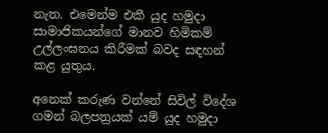නැත. එමෙන්ම එකී යුද හමුදා සාමාජිකයන්ගේ මානව හිමිකම් උල්ලංඝනය කිරීමක් බවද සඳහන් කළ යුතුය.

අනෙක් කරුණ වන්නේ සිවිල් විදේශ ගමන් බලපත්‍රයක් යම් යුද හමුදා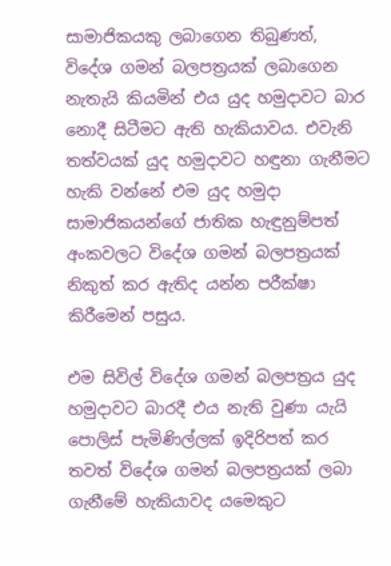සාමාජිකයකු ලබාගෙන තිබුණත්, විදේශ ගමන් බලපත්‍රයක් ලබාගෙන නැතැයි කියමින් එය යුද හමුදාවට බාර නොදී සිටීමට ඇති හැකියාවය. එවැනි තත්වයක් යුද හමුදාවට හඳුනා ගැනීමට හැකි වන්නේ එම යුද හමුදා සාමාජිකයන්ගේ ජාතික හැඳුනුම්පත් අංකවලට විදේශ ගමන් බලපත්‍රයක් නිකුත් කර ඇතිද යන්න පරීක්ෂා කිරීමෙන් පසුය.

එම සිවිල් විදේශ ගමන් බලපත්‍රය යුද හමුදාවට බාරදී එය නැති වුණා යැයි පොලිස් පැමිණිල්ලක් ඉදිරිපත් කර තවත් විදේශ ගමන් බලපත්‍රයක් ලබා ගැනීමේ හැකියාවද යමෙකුට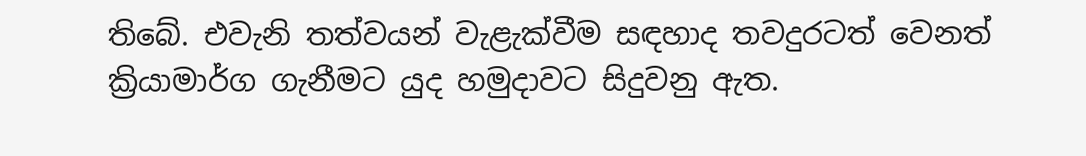තිබේ. එවැනි තත්වයන් වැළැක්වීම සඳහාද තවදුරටත් වෙනත් ක්‍රියාමාර්ග ගැනීමට යුද හමුදාවට සිදුවනු ඇත.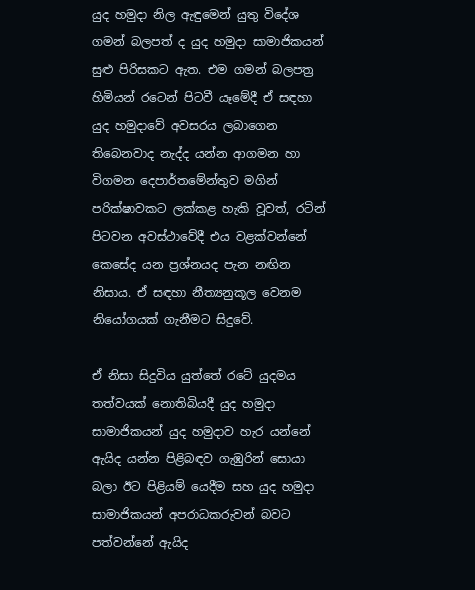යුද හමුදා නිල ඇඳුමෙන් යුතු විදේශ ගමන් බලපත් ද යුද හමුදා සාමාජිකයන් සුළු පිරිසකට ඇත. එම ගමන් බලපත්‍ර හිමියන් රටෙන් පිටවී යෑමේදී ඒ සඳහා යුද හමුදාවේ අවසරය ලබාගෙන තිබෙනවාද නැද්ද යන්න ආගමන හා විගමන දෙපාර්තමේන්තුව මගින් පරික්ෂාවකට ලක්කළ හැකි වූවත්, රටින් පිටවන අවස්ථාවේදී එය වළක්වන්නේ කෙසේද යන ප්‍රශ්නයද පැන නඟින නිසාය. ඒ සඳහා නීත්‍යනුකූල වෙනම නියෝගයක් ගැනීමට සිදුවේ.

ඒ නිසා සිදුවිය යුත්තේ රටේ යුදමය තත්වයක් නොතිබියදී යුද හමුදා සාමාජිකයන් යුද හමුදාව හැර යන්නේ ඇයිද යන්න පිළිබඳව ගැඹුරින් සොයා බලා ඊට පිළියම් යෙදීම සහ යුද හමුදා සාමාජිකයන් අපරාධකරුවන් බවට පත්වන්නේ ඇයිද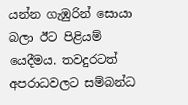යන්න ගැඹුරින් සොයා බලා ඊට පිළියම් යෙදීමය. තවදුරටත් අපරාධවලට සම්බන්ධ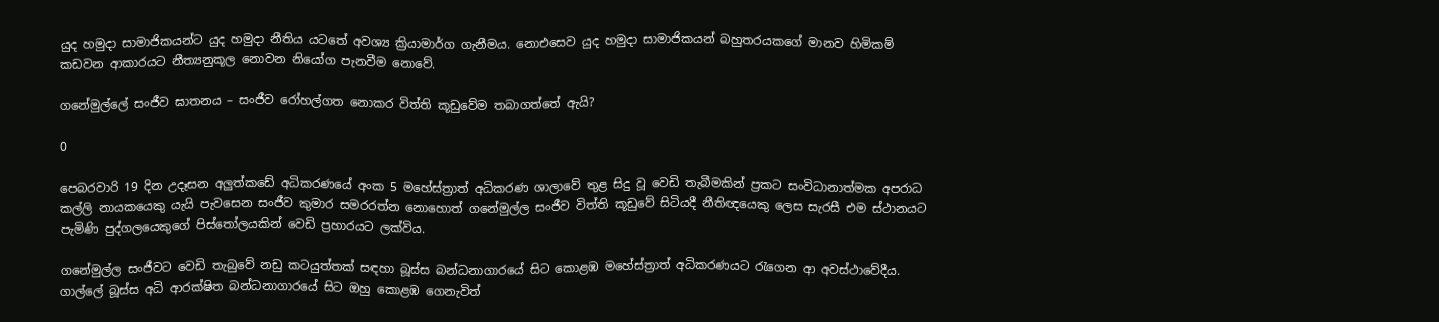යුද හමුදා සාමාජිකයන්ට යුද හමුදා නීතිය යටතේ අවශ්‍ය ක්‍රියාමාර්ග ගැනීමය. නොඑසෙව යුද හමුදා සාමාජිකයන් බහුතරයකගේ මානව හිමිකම් කඩවන ආකාරයට නීත්‍යනුකූල නොවන නියෝග පැනවීම නොවේ.

ගනේමුල්ලේ සංජීව ඝාතනය – සංජීව රෝහල්ගත නොකර විත්ති කූඩුවේම තබාගත්තේ ඇයි?

0

පෙබරවාරි 19 දින උදෑසන අලු‍ත්කඩේ අධිකරණයේ අංක 5 මහේස්ත්‍රාත් අධිකරණ ශාලාවේ තුළ සිදු වූ වෙඩි තැබීමකින් ප්‍රකට සංවිධානාත්මක අපරාධ කල්ලි නායකයෙකු යැයි පැවසෙන සංජීව කුමාර සමරරත්න නොහොත් ගනේමුල්ල සංජීව විත්ති කූඩුවේ සිටියදී නීතිඥයෙකු ලෙස සැරසී එම ස්ථානයට පැමිණි පුද්ගලයෙකුගේ පිස්තෝලයකින් වෙඩි ප්‍රහාරයට ලක්විය.

ගනේමුල්ල සංජීවට වෙඩි තැබුවේ නඩු කටයුත්තක් සඳහා බූස්ස බන්ධනාගාරයේ සිට කොළඹ මහේස්ත්‍රාත් අධිකරණයට රැගෙන ආ අවස්ථාවේදීය. ගාල්ලේ බූස්ස අධි ආරක්ෂිත බන්ධනාගාරයේ සිට ඔහු කොළඹ ගෙනැවිත්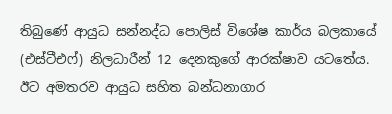තිබුණේ ආයුධ සන්නද්ධ පොලිස් විශේෂ කාර්ය බලකායේ (එස්ටීඑෆ්) නිලධාරීන් 12 දෙනකුගේ ආරක්ෂාව යටතේය. ඊට අමතරව ආයුධ සහිත බන්ධනාගාර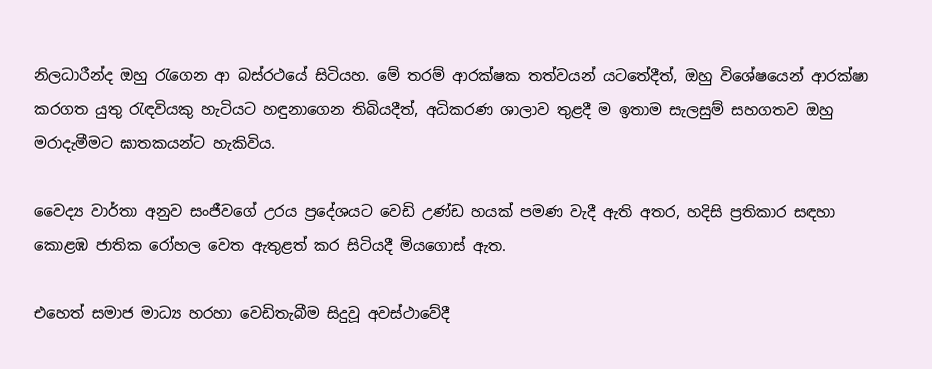නිලධාරීන්ද ඔහු රැගෙන ආ බස්රථයේ සිටියහ. මේ තරම් ආරක්ෂක තත්වයන් යටතේදීත්, ඔහු විශේෂයෙන් ආරක්ෂා කරගත යුතු රැඳවියකු හැටියට හඳුනාගෙන තිබියදීත්, අධිකරණ ශාලාව තුළදී ම ඉතාම සැලසුම් සහගතව ඔහු මරාදැමීමට ඝාතකයන්ට හැකිවිය.

වෛද්‍ය වාර්තා අනුව සංජීවගේ උරය ප්‍රදේශයට වෙඩි උණ්ඩ හයක් පමණ වැදී ඇති අතර, හදිසි ප්‍රතිකාර සඳහා කොළඹ ජාතික රෝහල වෙත ඇතුළත් කර සිටියදී මියගොස් ඇත.

එහෙත් සමාජ මාධ්‍ය හරහා වෙඩිතැබීම සිදුවූ අවස්ථාවේදී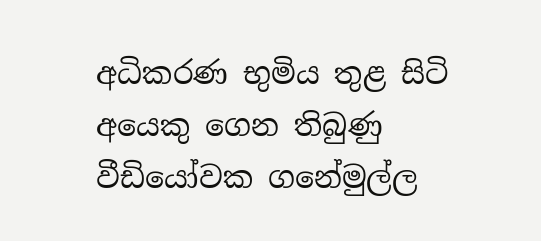අධිකරණ භුමිය තුළ සිටි අයෙකු ගෙන තිබුණු වීඩියෝවක ගනේමුල්ල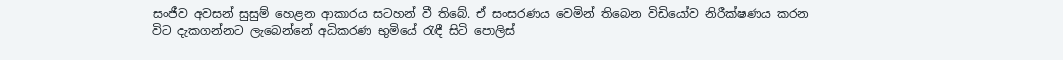සංජීව අවසන් සුසුම් හෙළන ආකාරය සටහන් වී තිබේ. ඒ සංසරණය වෙමින් තිබෙන විඩියෝව නිරීක්ෂණය කරන විට දැකගන්නට ලැබෙන්නේ අධිකරණ භුමියේ රැඳී සිටි පොලිස්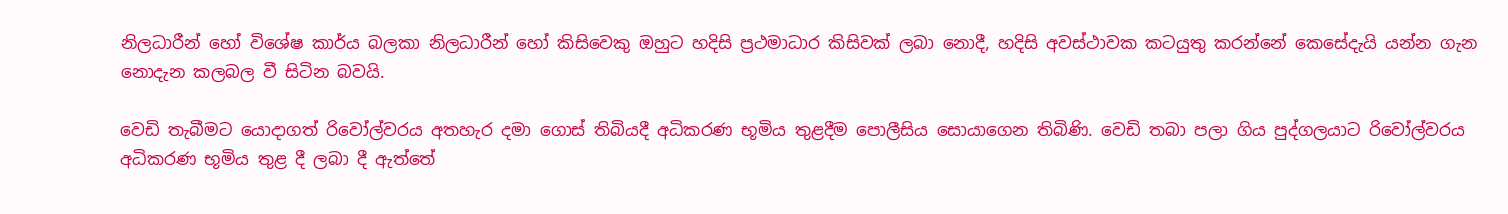නිලධාරීන් හෝ විශේෂ කාර්ය බලකා නිලධාරීන් හෝ කිසිවෙකු ඔහුට හදිසි ප්‍රථමාධාර කිසිවක් ලබා නොදී, හදිසි අවස්ථාවක කටයුතු කරන්නේ කෙසේදැයි යන්න ගැන නොදැන කලබල වී සිටින බවයි.

වෙඩි තැබීමට යොදාගත් රිවෝල්වරය අතහැර දමා ගොස් තිබියදී අධිකරණ භූමිය තුළදීම පොලීසිය සොයාගෙන තිබිණි. වෙඩි තබා පලා ගිය පුද්ගලයාට රිවෝල්වරය අධිකරණ භූමිය තුළ දී ලබා දී ඇත්තේ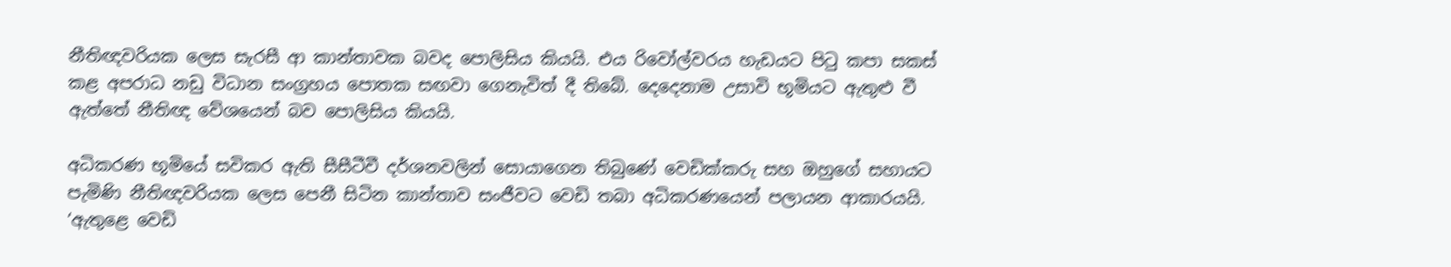නීතිඥවරියක ලෙස සැරසී ආ කාන්තාවක බවද පොලිසිය කියයි. එය රිවෝල්වරය හැඩයට පිටු කපා සකස් කළ අපරාධ නඩු විධාන සංග්‍රහය පොතක සඟවා ගෙනැවිත් දී තිබේ. දෙදෙනාම උසාවි භූමියට ඇතුළු වී ඇත්තේ නීතිඥ වේශයෙන් බව පොලිසිය කියයි.

අධිකරණ භූමියේ සවිකර ඇති සීසීටීවී දර්ශනවලින් සොයාගෙන තිබුණේ වෙඩික්කරු සහ ඔහුගේ සහායට පැමිණි නීතිඥවරියක ලෙස පෙනී සිටින කාන්තාව සංජීවට වෙඩි තබා අධිකරණයෙන් පලායන ආකාරයයි. ‘ඇතුළෙ වෙඩි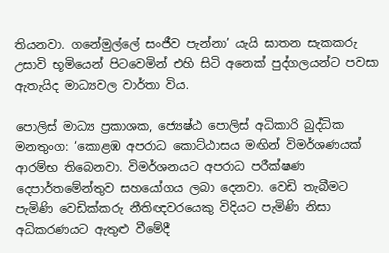තියනවා. ගනේමුල්ලේ සංජීව පැන්නා’ යැයි ඝාතන සැකකරු උසාවි භූමියෙන් පිටවෙමින් එහි සිටි අනෙක් පුද්ගලයන්ට පවසා ඇතැයිද මාධ්‍යවල වාර්තා විය.

පොලිස් මාධ්‍ය ප්‍රකාශක, ජ්‍යෙෂ්ඨ පොලිස් අධිකාරි බුද්ධික මනතුංග: ‘කොළඹ අපරාධ කොට්ඨාසය මඟින් විමර්ශණයක් ආරම්භ තිබෙනවා. විමර්ශනයට අපරාධ පරීක්ෂණ දෙපාර්තමේන්තුව සහයෝගය ලබා දෙනවා. වෙඩි තැබීමට පැමිණි වෙඩික්කරු නීතිඥවරයෙකු විදියට පැමිණි නිසා අධිකරණයට ඇතුළු වීමේදී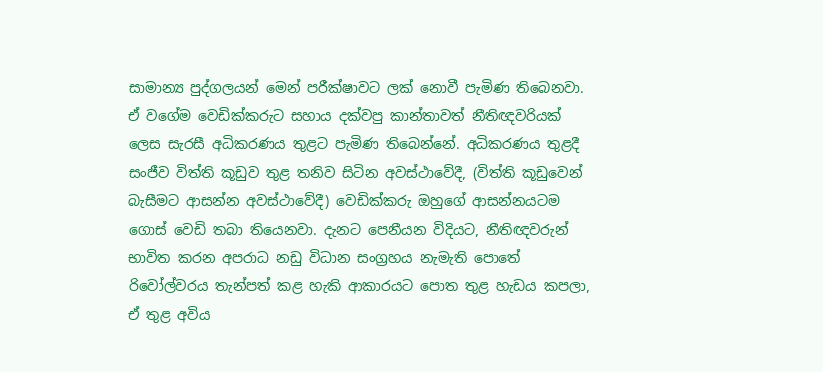සාමාන්‍ය පුද්ගලයන් මෙන් පරීක්ෂාවට ලක් නොවී පැමිණ තිබෙනවා. ඒ වගේම වෙඩික්කරුට සහාය දක්වපු කාන්තාවත් නීතිඥවරියක් ලෙස සැරසී අධිකරණය තුළට පැමිණ තිබෙන්නේ. අධිකරණය තුළදී සංජීව විත්ති කූඩුව තුළ තනිව සිටින අවස්ථාවේදී, (විත්ති කූඩුවෙන් බැසීමට ආසන්න අවස්ථාවේදී) වෙඩික්කරු ඔහුගේ ආසන්නයටම ගොස් වෙඩි තබා තියෙනවා. දැනට පෙනීයන විදියට, නීතිඥවරුන් භාවිත කරන අපරාධ නඩු විධාන සංග්‍රහය නැමැති පොතේ රිවෝල්වරය තැන්පත් කළ හැකි ආකාරයට පොත තුළ හැඩය කපලා, ඒ තුළ අවිය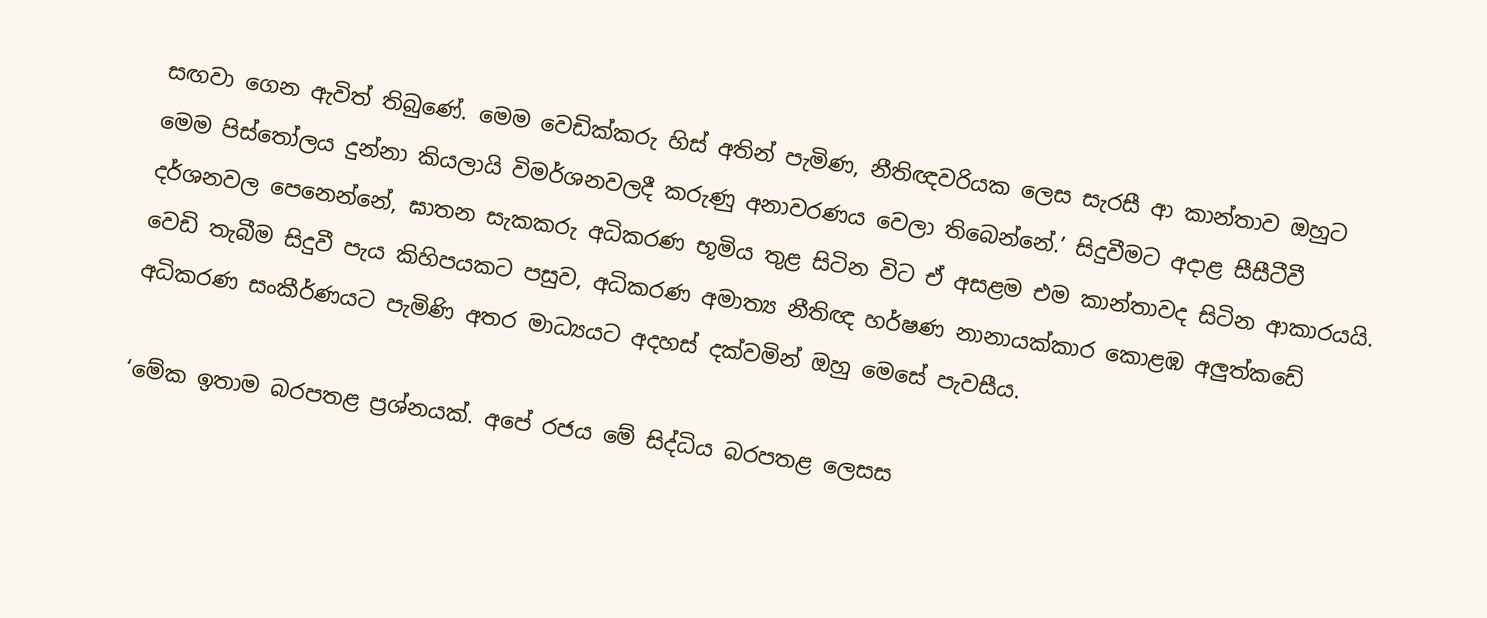සඟවා ගෙන ඇවිත් තිබුණේ. මෙම වෙඩික්කරු හිස් අතින් පැමිණ, නීතිඥවරියක ලෙස සැරසී ආ කාන්තාව ඔහුට මෙම පිස්තෝලය දුන්නා කියලායි විමර්ශනවලදී කරුණු අනාවරණය වෙලා තිබෙන්නේ.’ සිදුවීමට අදාළ සීසීටීවී දර්ශනවල පෙනෙන්නේ, ඝාතන සැකකරු අධිකරණ භූමිය තුළ සිටින විට ඒ අසළම එම කාන්තාවද සිටින ආකාරයයි.
වෙඩි තැබීම සිදුවී පැය කිහිපයකට පසුව, අධිකරණ අමාත්‍ය නීතිඥ හර්ෂණ නානායක්කාර කොළඹ අලු‍ත්කඩේ අධිකරණ සංකීර්ණයට පැමිණි අතර මාධ්‍යයට අදහස් දක්වමින් ඔහු මෙසේ පැවසීය.

‘මේක ඉතාම බරපතළ ප්‍රශ්නයක්. අපේ රජය මේ සිද්ධිය බරපතළ ලෙසස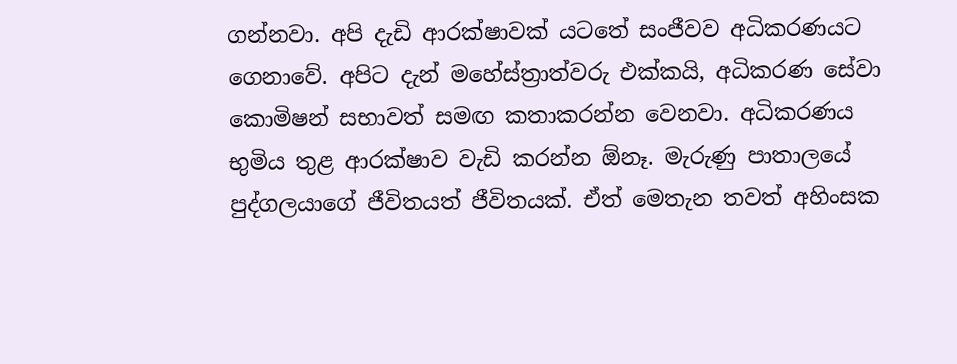ගන්නවා. අපි දැඩි ආරක්ෂාවක් යටතේ සංජීවව අධිකරණයට ගෙනාවේ. අපිට දැන් මහේස්ත්‍රාත්වරු එක්කයි, අධිකරණ සේවා කොමිෂන් සභාවත් සමඟ කතාකරන්න වෙනවා. අධිකරණය භුමිය තුළ ආරක්ෂාව වැඩි කරන්න ඕනෑ. මැරුණු පාතාලයේ පුද්ගලයාගේ ජීවිතයත් ජීවිතයක්. ඒත් මෙතැන තවත් අහිංසක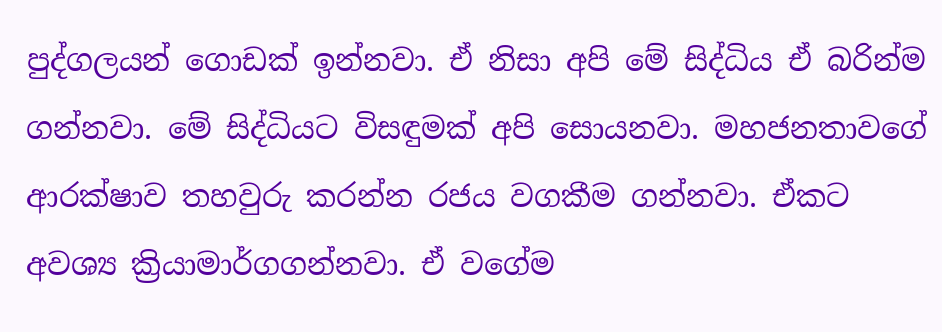පුද්ගලයන් ගොඩක් ඉන්නවා. ඒ නිසා අපි මේ සිද්ධිය ඒ බරින්ම ගන්නවා. මේ සිද්ධියට විසඳුමක් අපි සොයනවා. මහජනතාවගේ ආරක්ෂාව තහවුරු කරන්න රජය වගකීම ගන්නවා. ඒකට අවශ්‍ය ක්‍රියාමාර්ගගන්නවා. ඒ වගේම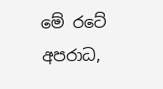මේ රටේ අපරාධ,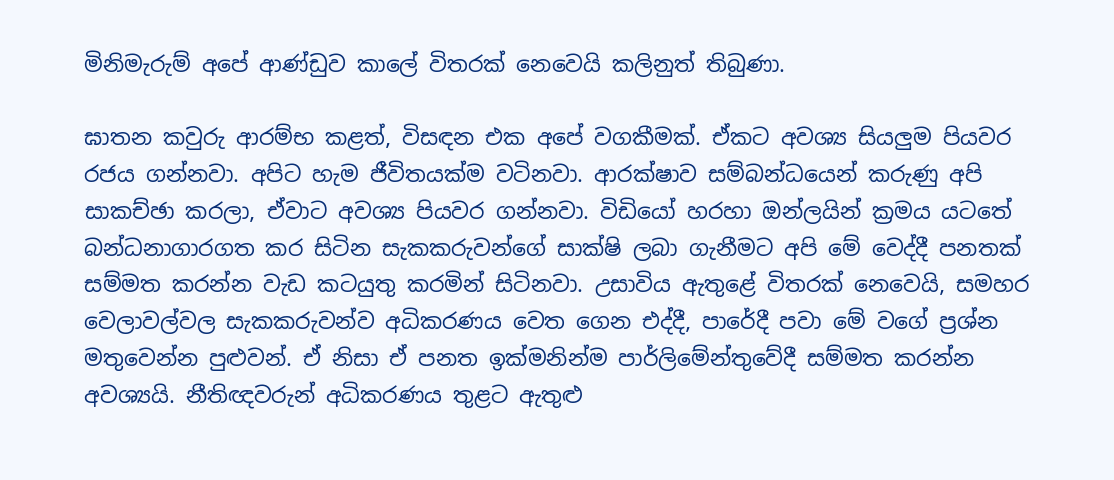මිනිමැරුම් අපේ ආණ්ඩුව කාලේ විතරක් නෙවෙයි කලිනුත් තිබුණා.

ඝාතන කවුරු ආරම්භ කළත්, විසඳන එක අපේ වගකීමක්. ඒකට අවශ්‍ය සියලු‍ම පියවර රජය ගන්නවා. අපිට හැම ජීවිතයක්ම වටිනවා. ආරක්ෂාව සම්බන්ධයෙන් කරුණු අපි සාකච්ඡා කරලා, ඒවාට අවශ්‍ය පියවර ගන්නවා. විඩියෝ හරහා ඔන්ලයින් ක්‍රමය යටතේ බන්ධනාගාරගත කර සිටින සැකකරුවන්ගේ සාක්ෂි ලබා ගැනීමට අපි මේ වෙද්දී පනතක් සම්මත කරන්න වැඩ කටයුතු කරමින් සිටිනවා. උසාවිය ඇතුළේ විතරක් නෙවෙයි, සමහර වෙලාවල්වල සැකකරුවන්ව අධිකරණය වෙත ගෙන එද්දී, පාරේදී පවා මේ වගේ ප්‍රශ්න මතුවෙන්න පුළු‍වන්. ඒ නිසා ඒ පනත ඉක්මනින්ම පාර්ලිමේන්තුවේදී සම්මත කරන්න අවශ්‍යයි. නීතිඥවරුන් අධිකරණය තුළට ඇතුළු‍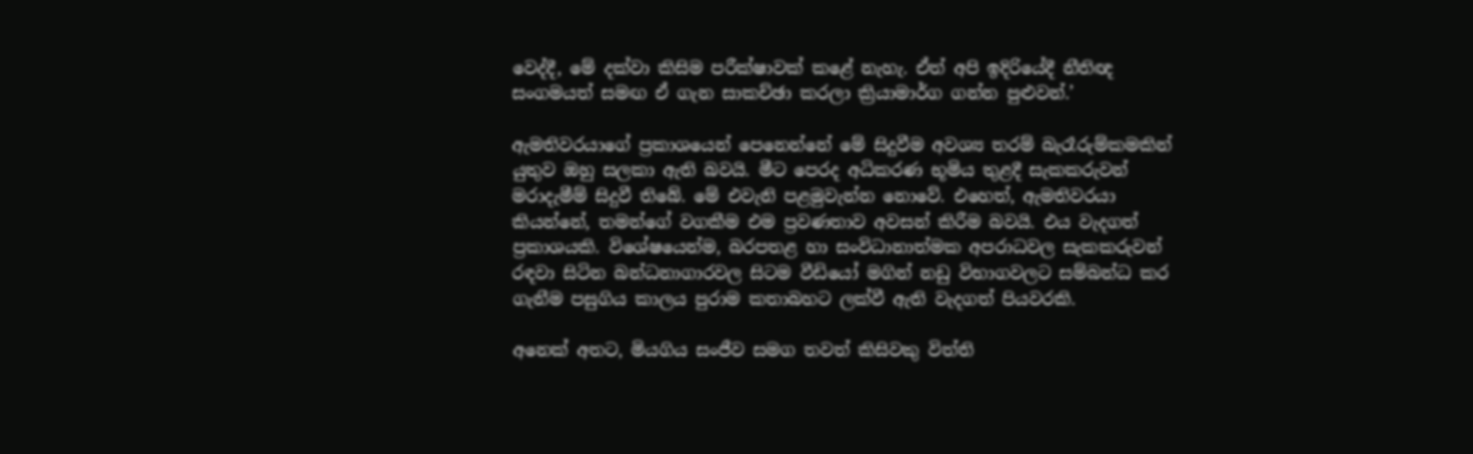වෙද්දී, මේ දක්වා කිසිම පරීක්ෂාවක් කළේ නැහැ. ඒත් අපි ඉදිරියේදී නීතිඥ සංගමයත් සමඟ ඒ ගැන සාකච්ඡා කරලා ක්‍රියාමාර්ග ගන්න පුළුවන්.’

ඇමතිවරයාගේ ප්‍රකාශයෙන් පෙනෙන්නේ මේ සිදුවීම අවශ්‍ය තරම් බැරෑරුම්කමකින් යුතුව ඔහු සලකා ඇති බවයි. මීට පෙරද අධිකරණ භූමිය තුළදී සැකකරුවන් මරාදැමීම් සිදුවී තිබේ. මේ එවැනි පළමුවැන්න නොවේ. එහෙත්, ඇමතිවරයා කියන්නේ, තමන්ගේ වගකීම එම ප්‍රවණතාව අවසන් කිරීම බවයි. එය වැදගත් ප්‍රකාශයකි. විශේෂයෙන්ම, බරපතළ හා සංවිධානාත්මක අපරාධවල සැකකරුවන් රඳවා සිටින බන්ධනාගාරවල සිටම වීඩියෝ මගින් නඩු විභාගවලට සම්බන්ධ කර ගැනීම පසුගිය කාලය පුරාම කතාබහට ලක්වී ඇති වැදගත් පියවරකි.

අනෙක් අතට, මියගිය සංජීව සමග තවත් කිසිවකු විත්ති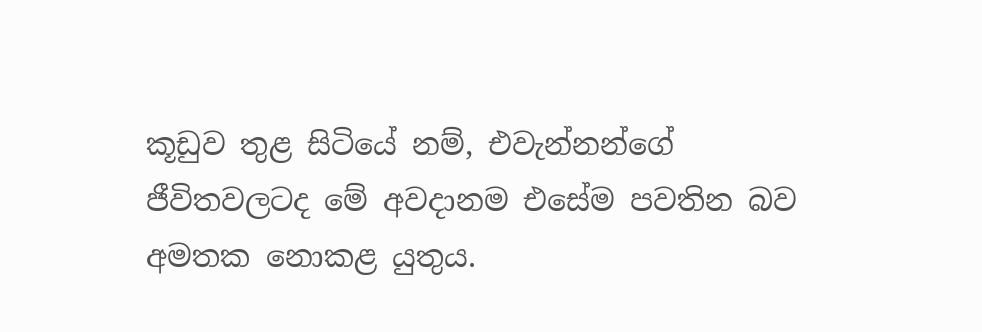කූඩුව තුළ සිටියේ නම්, එවැන්නන්ගේ ජීවිතවලටද මේ අවදානම එසේම පවතින බව අමතක නොකළ යුතුය.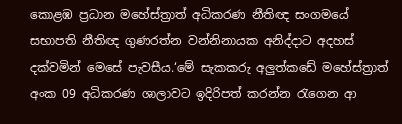කොළඹ ප්‍රධාන මහේස්ත්‍රාත් අධිකරණ නීතිඥ සංගමයේ සභාපති නීතිඥ ගුණරත්න වන්නිනායක අනිද්දාට අදහස් දක්වමින් මෙසේ පැවසීය.‘මේ සැකකරු අලු‍ත්කඩේ මහේස්ත්‍රාත් අංක 09 අධිකරණ ශාලාවට ඉදිරිපත් කරන්න රැගෙන ආ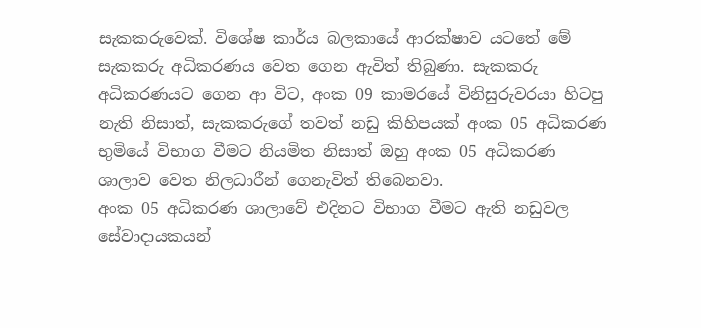සැකකරුවෙක්. විශේෂ කාර්ය බලකායේ ආරක්ෂාව යටතේ මේ සැකකරු අධිකරණය වෙත ගෙන ඇවිත් තිබුණා. සැකකරු අධිකරණයට ගෙන ආ විට, අංක 09 කාමරයේ විනිසුරුවරයා හිටපු නැති නිසාත්, සැකකරුගේ තවත් නඩු කිහිපයක් අංක 05 අධිකරණ භුමියේ විභාග වීමට නියමිත නිසාත් ඔහු අංක 05 අධිකරණ ශාලාව වෙත නිලධාරීන් ගෙනැවිත් තිබෙනවා.
අංක 05 අධිකරණ ශාලාවේ එදිනට විභාග වීමට ඇති නඩුවල සේවාදායකයන්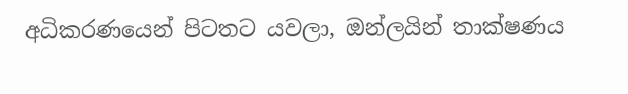අධිකරණයෙන් පිටතට යවලා, ඔන්ලයින් තාක්ෂණය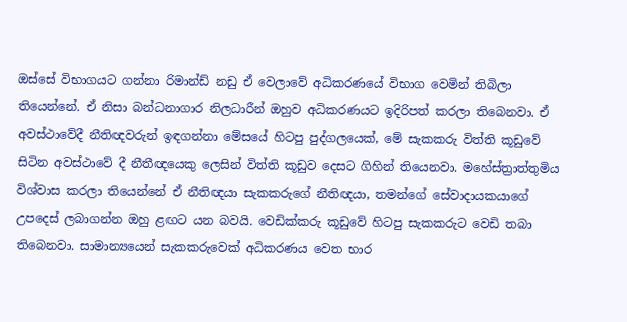ඔස්සේ විභාගයට ගන්නා රිමාන්ඩ් නඩු ඒ වෙලාවේ අධිකරණයේ විභාග වෙමින් තිබිලා තියෙන්නේ. ඒ නිසා බන්ධනාගාර නිලධාරීන් ඔහුව අධිකරණයට ඉදිරිපත් කරලා තිබෙනවා. ඒ අවස්ථාවේදී නීතිඥවරුන් ඉඳගන්නා මේසයේ හිටපු පුද්ගලයෙක්, මේ සැකකරු විත්ති කූඩුවේ සිටින අවස්ථාවේ දී නීතීඥයෙකු ලෙසින් විත්ති කූඩුව දෙසට ගිහින් තියෙනවා. මහේස්ත්‍රාත්තුමිය විශ්වාස කරලා තියෙන්නේ ඒ නීතිඥයා සැකකරුගේ නීතිඥයා, තමන්ගේ සේවාදායකයාගේ උපදෙස් ලබාගන්න ඔහු ළඟට යන බවයි. වෙඩික්කරු කූඩුවේ හිටපු සැකකරුට වෙඩි තබා තිබෙනවා. සාමාන්‍යයෙන් සැකකරුවෙක් අධිකරණය වෙත භාර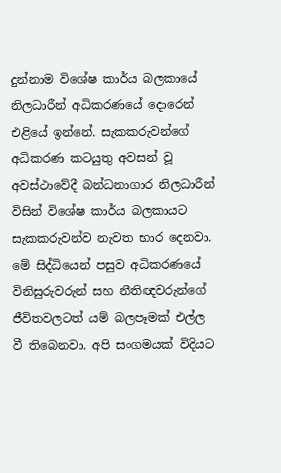දුන්නාම විශේෂ කාර්ය බලකායේ නිලධාරීන් අධිකරණයේ දොරෙන් එළියේ ඉන්නේ. සැකකරුවන්ගේ අධිකරණ කටයුතු අවසන් වූ අවස්ථාවේදී බන්ධනාගාර නිලධාරීන් විසින් විශේෂ කාර්ය බලකායට සැකකරුවන්ව නැවත භාර දෙනවා. මේ සිද්ධියෙන් පසුව අධිකරණයේ විනිසුරුවරුන් සහ නීතිඥවරුන්ගේ ජීවිතවලටත් යම් බලපෑමක් එල්ල වී තිබෙනවා. අපි සංගමයක් විදියට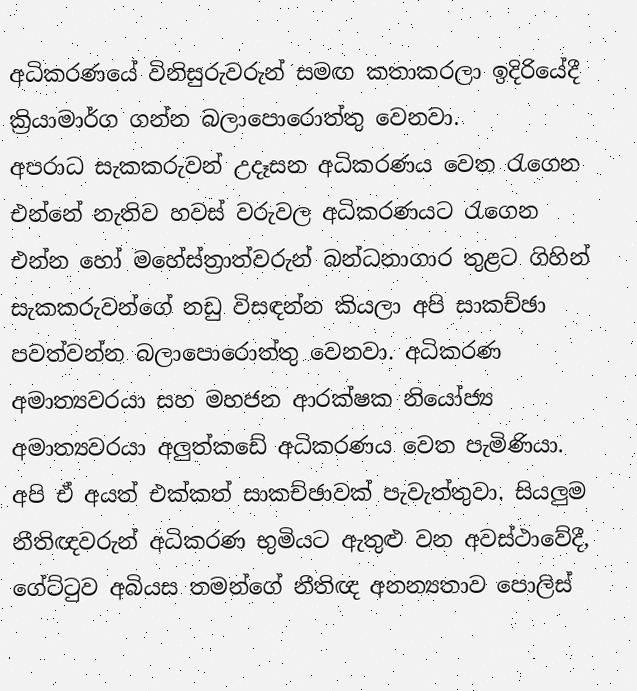අධිකරණයේ විනිසුරුවරුන් සමඟ කතාකරලා ඉදිරියේදී ක්‍රියාමාර්ග ගන්න බලාපොරොත්තු වෙනවා.
අපරාධ සැකකරුවන් උදෑසන අධිකරණය වෙත රැගෙන එන්නේ නැතිව හවස් වරුවල අධිකරණයට රැගෙන එන්න හෝ මහේස්ත්‍රාත්වරුන් බන්ධනාගාර තුළට ගිහින් සැකකරුවන්ගේ නඩු විසඳන්න කියලා අපි සාකච්ඡා පවත්වන්න බලාපොරොත්තු වෙනවා. අධිකරණ අමාත්‍යවරයා සහ මහජන ආරක්ෂක නියෝජ්‍ය අමාත්‍යවරයා අලු‍ත්කඩේ අධිකරණය වෙත පැමිණියා. අපි ඒ අයත් එක්කත් සාකච්ඡාවක් පැවැත්තුවා. සියලු‍ම නීතිඥවරුන් අධිකරණ භුමියට ඇතුළු වන අවස්ථාවේදී, ගේට්ටුව අබියස තමන්ගේ නීතිඥ අනන්‍යතාව පොලිස්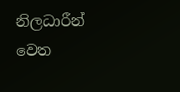නිලධාරීන් වෙත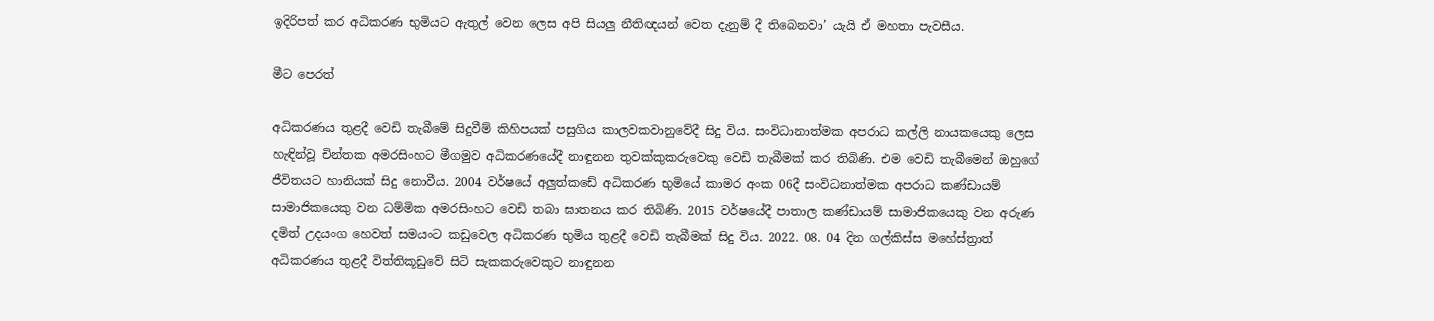ඉදිරිපත් කර අධිකරණ භුමියට ඇතුල් වෙන ලෙස අපි සියලු‍ නීතිඥයන් වෙත දැනුම් දී තිබෙනවා’ යැයි ඒ මහතා පැවසීය.

මීට පෙරත්

අධිකරණය තුළදී වෙඩි තැබීමේ සිදුවීම් කිහිපයක් පසුගිය කාලවකවානුවේදී සිදු විය. සංවිධානාත්මක අපරාධ කල්ලි නායකයෙකු ලෙස හැඳින්වූ චින්තක අමරසිංහට මීගමුව අධිකරණයේදී නාඳුනන තුවක්කුකරුවෙකු වෙඩි තැබීමක් කර තිබිණි. එම වෙඩි තැබීමෙන් ඔහුගේ ජීවිතයට හානියක් සිදු නොවීය. 2004 වර්ෂයේ අලු‍ත්කඩේ අධිකරණ භුමියේ කාමර අංක 06දී සංවිධනාත්මක අපරාධ කණ්ඩායම් සාමාජිකයෙකු වන ධම්මික අමරසිංහට වෙඩි තබා ඝාතනය කර තිබිණි. 2015 වර්ෂයේදී පාතාල කණ්ඩායම් සාමාජිකයෙකු වන අරුණ දමිත් උදයංග හෙවත් සමයංට කඩුවෙල අධිකරණ භුමිය තුළදී වෙඩි තැබීමක් සිදු විය. 2022. 08. 04 දින ගල්කිස්ස මහේස්ත්‍රාත් අධිකරණය තුළදී විත්තිකූඩුවේ සිටි සැකකරුවෙකුට නාඳුනන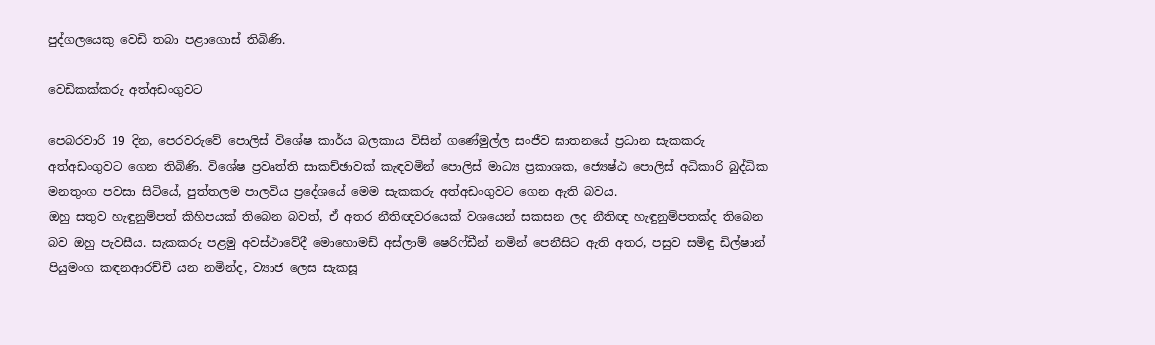පුද්ගලයෙකු වෙඩි තබා පළාගොස් තිබිණි.

වෙඩිකක්කරු අත්අඩංගුවට

පෙබරවාරි 19 දින, පෙරවරුවේ පොලිස් විශේෂ කාර්ය බලකාය විසින් ගණේමුල්ල සංජීව ඝාතනයේ ප්‍රධාන සැකකරු අත්අඩංගුවට ගෙන තිබිණි. විශේෂ ප්‍රවෘත්ති සාකච්ඡාවක් කැඳවමින් පොලිස් මාධ්‍ය ප්‍රකාශක, ජ්‍යෙෂ්ඨ පොලිස් අධිකාරි බුද්ධික මනතුංග පවසා සිටියේ, පුත්තලම පාලවිය ප්‍රදේශයේ මෙම සැකකරු අත්අඩංගුවට ගෙන ඇති බවය.
ඔහු සතුව හැඳුනුම්පත් කිහිපයක් තිබෙන බවත්, ඒ අතර නීතිඥවරයෙක් වශයෙන් සකසන ලද නීතිඥ හැඳුනුම්පතක්ද තිබෙන බව ඔහු පැවසීය. සැකකරු පළමු අවස්ථාවේදී මොහොමඩ් අස්ලාම් ෂෙරිෆ්ඩීන් නමින් පෙනීසිට ඇති අතර, පසුව සමිඳු ඩිල්ෂාන් පියුමංග කඳනආරච්චි යන නමින්ද, ව්‍යාජ ලෙස සැකසූ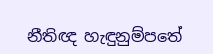නීතිඥ හැඳුනුම්පතේ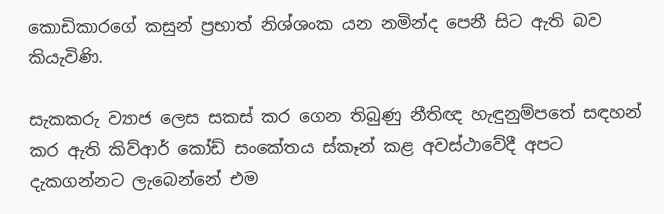කොඩිකාරගේ කසුන් ප්‍රභාත් නිශ්ශංක යන නමින්ද පෙනී සිට ඇති බව කියැවිණි.

සැකකරු ව්‍යාජ ලෙස සකස් කර ගෙන තිබුණු නීතිඥ හැඳුනුම්පතේ සඳහන් කර ඇති කිව්ආර් කෝඩ් සංකේතය ස්කෑන් කළ අවස්ථාවේදී අපට දැකගන්නට ලැබෙන්නේ එම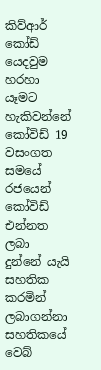කිව්ආර් කෝඩ් යෙදවුම හරහා යෑමට හැකිවන්නේ කෝවිඩ් 19 වසංගත සමයේ රජයෙන් කෝවිඩ් එන්නත ලබා දුන්නේ යැයි සහතික කරමින් ලබාගන්නා සහතිකයේ වෙබ්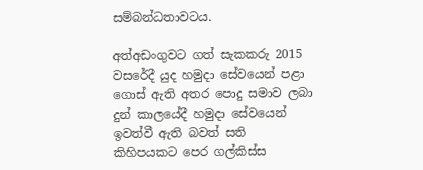සම්බන්ධතාවටය.

අත්අඩංගුවට ගත් සැකකරු 2015 වසරේදී යුද හමුදා සේවයෙන් පළා ගොස් ඇති අතර පොදු සමාව ලබා දුන් කාලයේදී හමුදා සේවයෙන් ඉවත්වී ඇති බවත් සති කිහිපයකට පෙර ගල්කිස්ස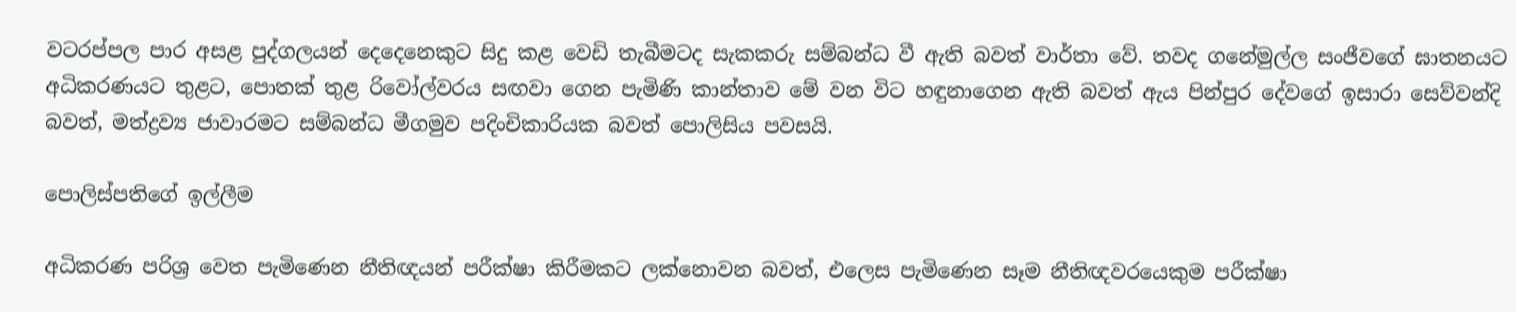වටරප්පල පාර අසළ පුද්ගලයන් දෙදෙනෙකුට සිදු කළ වෙඩි තැබීමටද සැකකරු සම්බන්ධ වී ඇති බවත් වාර්තා වේ. තවද ගනේමුල්ල සංජීවගේ ඝාතනයට අධිකරණයට තුළට, පොතක් තුළ රිවෝල්වරය සඟවා ගෙන පැමිණි කාන්තාව මේ වන විට හඳුනාගෙන ඇති බවත් ඇය පින්පුර දේවගේ ඉසාරා සෙව්වන්දි බවත්, මත්ද්‍රව්‍ය ජාවාරමට සම්බන්ධ මීගමුව පදිංචිකාරියක බවත් පොලිසිය පවසයි.

පොලිස්පතිගේ ඉල්ලීම

අධිකරණ පරිශ්‍ර වෙත පැමිණෙන නීතිඥයන් පරීක්ෂා කිරීමකට ලක්නොවන බවත්, එලෙස පැමිණෙන සෑම නීතිඥවරයෙකුම පරීක්ෂා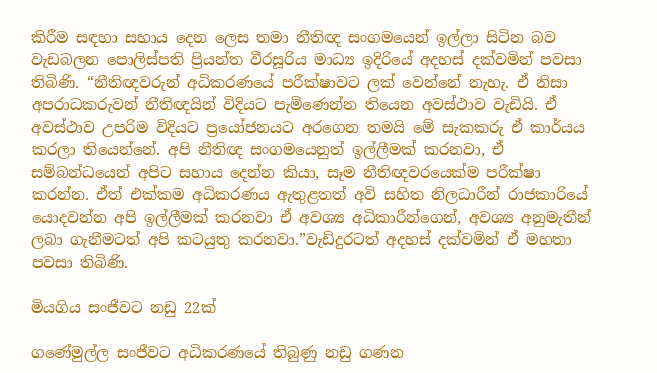කිරීම සඳහා සහාය දෙන ලෙස තමා නීතිඥ සංගමයෙන් ඉල්ලා සිටින බව වැඩබලන පොලිස්පති ප්‍රියන්ත වීරසූරිය මාධ්‍ය ඉදිරියේ අදහස් දක්වමින් පවසා තිබිණි. “නීතිඥවරුන් අධිකරණයේ පරීක්ෂාවට ලක් වෙන්නේ නැහැ. ඒ නිසා අපරාධකරුවන් නීතිඥයින් විදියට පැමිණෙන්න තියෙන අවස්ථාව වැඩියි. ඒ අවස්ථාව උපරිම විදියට ප්‍රයෝජනයට අරගෙන තමයි මේ සැකකරු ඒ කාර්යය කරලා තියෙන්නේ. අපි නීතිඥ සංගමයෙනුත් ඉල්ලීමක් කරනවා, ඒ සම්බන්ධයෙන් අපිට සහාය දෙන්න කියා, සෑම නීතිඥවරයෙක්ම පරීක්ෂා කරන්න. ඒත් එක්කම අධිකරණය ඇතුළතත් අවි සහිත නිලධාරීන් රාජකාරියේ යොදවන්න අපි ඉල්ලීමක් කරනවා ඒ අවශ්‍ය අධිකාරීන්ගෙන්, අවශ්‍ය අනුමැතීන් ලබා ගැනීමටත් අපි කටයුතු කරනවා.”වැඩිදුරටත් අදහස් දක්වමින් ඒ මහතා පවසා තිබිණි.

මියගිය සංජීවට නඩු 22ක්

ගණේමුල්ල සංජීවට අධිකරණයේ තිබුණු නඩු ගණන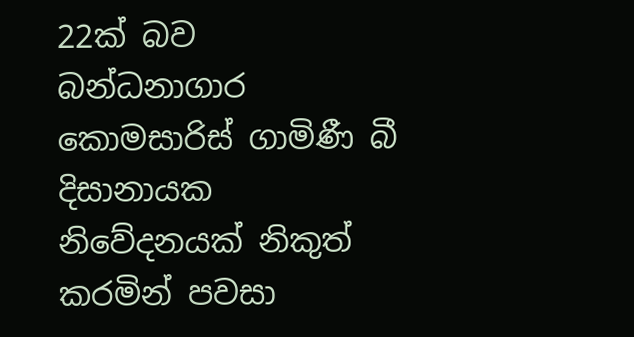22ක් බව බන්ධනාගාර කොමසාරිස් ගාමිණී බී දිසානායක නිවේදනයක් නිකුත් කරමින් පවසා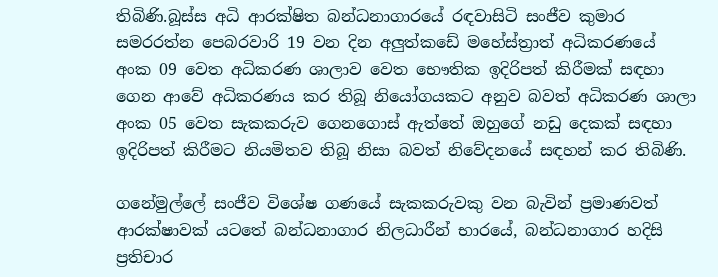තිබිණි.බූස්ස අධි ආරක්ෂිත බන්ධනාගාරයේ රඳවාසිටි සංජීව කුමාර සමරරත්න පෙබරවාරි 19 වන දින අලු‍ත්කඩේ මහේස්ත්‍රාත් අධිකරණයේ අංක 09 වෙත අධිකරණ ශාලාව වෙත භෞතික ඉදිරිපත් කිරීමක් සඳහා ගෙන ආවේ අධිකරණය කර තිබූ නියෝගයකට අනුව බවත් අධිකරණ ශාලා අංක 05 වෙත සැකකරුව ගෙනගොස් ඇත්තේ ඔහුගේ නඩු දෙකක් සඳහා ඉදිරිපත් කිරීමට නියමිතව තිබූ නිසා බවත් නිවේදනයේ සඳහන් කර තිබිණි.

ගනේමුල්ලේ සංජීව විශේෂ ගණයේ සැකකරුවකු වන බැවින් ප්‍රමාණවත් ආරක්ෂාවක් යටතේ බන්ධනාගාර නිලධාරීන් භාරයේ, බන්ධනාගාර හදිසි ප්‍රතිචාර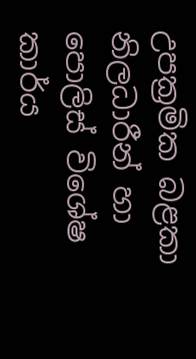උපක්‍රමික බළකා නිලධාරීන් හා පොලිස් විශේෂ කාර්ය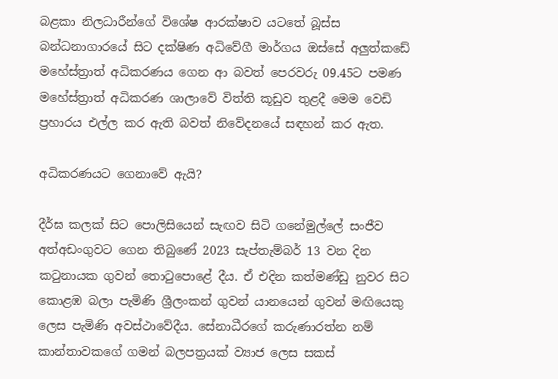බළකා නිලධාරීන්ගේ විශේෂ ආරක්ෂාව යටතේ බූස්ස බන්ධනාගාරයේ සිට දක්ෂිණ අධිවේගී මාර්ගය ඔස්සේ අලු‍ත්කඩේ මහේස්ත්‍රාත් අධිකරණය ගෙන ආ බවත් පෙරවරු 09.45ට පමණ මහේස්ත්‍රාත් අධිකරණ ශාලාවේ විත්ති කූඩුව තුළදී මෙම වෙඩි ප්‍රහාරය එල්ල කර ඇති බවත් නිවේදනයේ සඳහන් කර ඇත.

අධිකරණයට ගෙනාවේ ඇයි?

දීර්ඝ කලක් සිට පොලිසියෙන් සැඟව සිටි ගනේමුල්ලේ සංජීව අත්අඩංගුවට ගෙන තිබුණේ 2023 සැප්තැම්බර් 13 වන දින කටුනායක ගුවන් තොටුපොළේ දීය. ඒ එදින කත්මණ්ඩු නුවර සිට කොළඹ බලා පැමිණි ශ්‍රීලංකන් ගුවන් යානයෙන් ගුවන් මඟියෙකු ලෙස පැමිණි අවස්ථාවේදීය. සේනාධීරගේ කරුණාරත්න නම් කාන්තාවකගේ ගමන් බලපත්‍රයක් ව්‍යාජ ලෙස සකස්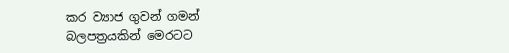කර ව්‍යාජ ගුවන් ගමන් බලපත්‍රයකින් මෙරටට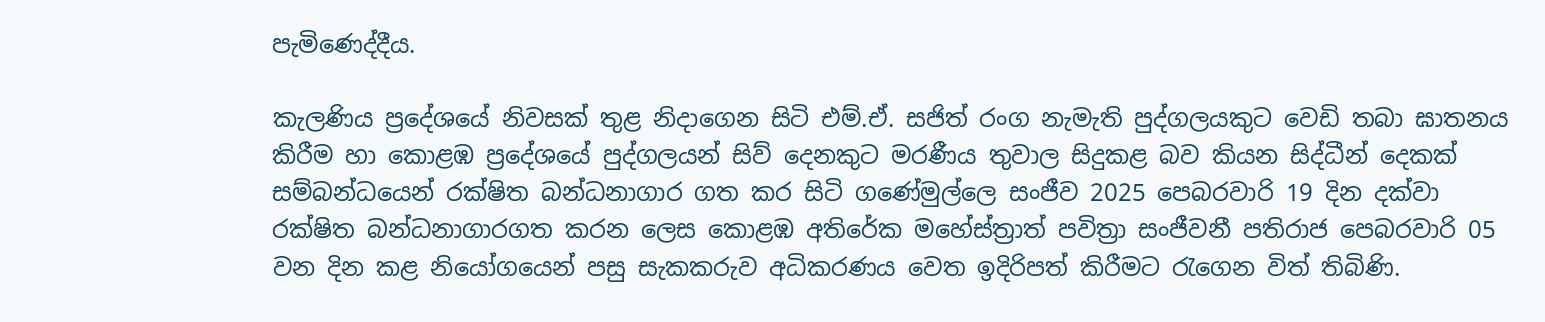පැමිණෙද්දීය.

කැලණිය ප්‍රදේශයේ නිවසක් තුළ නිදාගෙන සිටි එම්.ඒ. සජිත් රංග නැමැති පුද්ගලයකුට වෙඩි තබා ඝාතනය කිරීම හා කොළඹ ප්‍රදේශයේ පුද්ගලයන් සිව් දෙනකුට මරණීය තුවාල සිදුකළ බව කියන සිද්ධීන් දෙකක් සම්බන්ධයෙන් රක්ෂිත බන්ධනාගාර ගත කර සිටි ගණේමුල්ලෙ සංජීව 2025 පෙබරවාරි 19 දින දක්වා රක්ෂිත බන්ධනාගාරගත කරන ලෙස කොළඹ අතිරේක මහේස්ත්‍රාත් පවිත්‍රා සංජීවනී පතිරාජ පෙබරවාරි 05 වන දින කළ නියෝගයෙන් පසු සැකකරුව අධිකරණය වෙත ඉදිරිපත් කිරීමට රැගෙන විත් තිබිණි.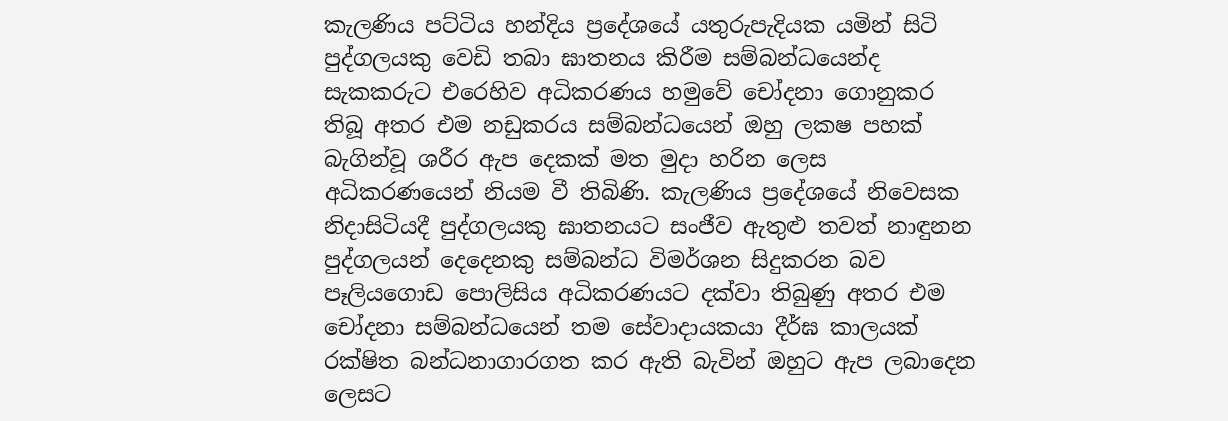කැලණිය පට්ටිය හන්දිය ප්‍රදේශයේ යතුරුපැදියක යමින් සිටි පුද්ගලයකු වෙඩි තබා ඝාතනය කිරීම සම්බන්ධයෙන්ද සැකකරුට එරෙහිව අධිකරණය හමුවේ චෝදනා ගොනුකර තිබූ අතර එම නඩුකරය සම්බන්ධයෙන් ඔහු ලකෂ පහක් බැගින්වූ ශරීර ඇප දෙකක් මත මුදා හරින ලෙස අධිකරණයෙන් නියම වී තිබිණි. කැලණිය ප්‍රදේශයේ නිවෙසක නිදාසිටියදී පුද්ගලයකු ඝාතනයට සංජීව ඇතුළු තවත් නාඳුනන පුද්ගලයන් දෙදෙනකු සම්බන්ධ විමර්ශන සිදුකරන බව පෑලියගොඩ පොලිසිය අධිකරණයට දක්වා තිබුණු අතර එම චෝදනා සම්බන්ධයෙන් තම සේවාදායකයා දීර්ඝ කාලයක් රක්ෂිත බන්ධනාගාරගත කර ඇති බැවින් ඔහුට ඇප ලබාදෙන ලෙසට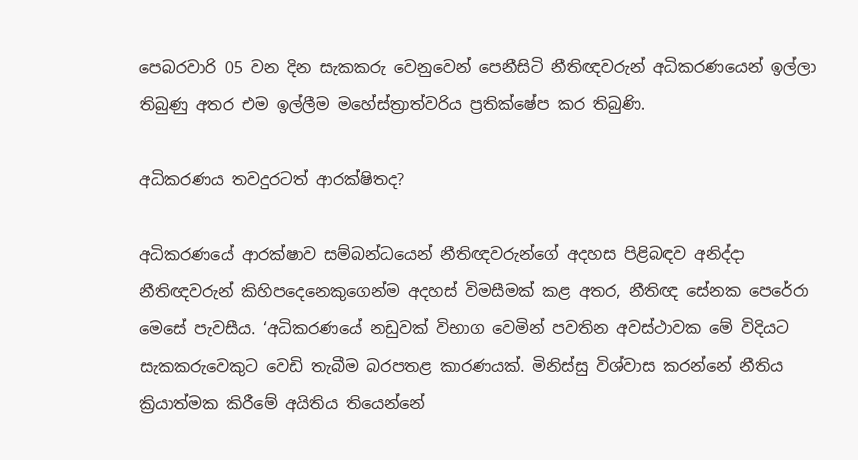පෙබරවාරි 05 වන දින සැකකරු වෙනුවෙන් පෙනීසිටි නීතිඥවරුන් අධිකරණයෙන් ඉල්ලා තිබුණු අතර එම ඉල්ලීම මහේස්ත්‍රාත්වරිය ප්‍රතික්ෂේප කර තිබුණි.

අධිකරණය තවදුරටත් ආරක්ෂිතද?

අධිකරණයේ ආරක්ෂාව සම්බන්ධයෙන් නීතිඥවරුන්ගේ අදහස පිළිබඳව අනිද්දා නීතිඥවරුන් කිහිපදෙනෙකුගෙන්ම අදහස් විමසීමක් කළ අතර, නීතිඥ සේනක පෙරේරා මෙසේ පැවසීය. ‘අධිකරණයේ නඩුවක් විභාග වෙමින් පවතින අවස්ථාවක මේ විදියට සැකකරුවෙකුට වෙඩි තැබීම බරපතළ කාරණයක්. මිනිස්සු විශ්වාස කරන්නේ නීතිය ක්‍රියාත්මක කිරීමේ අයිතිය තියෙන්නේ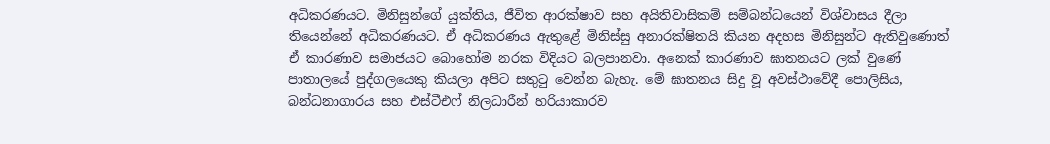අධිකරණයට. මිනිසුන්ගේ යුක්තිය, ජීවිත ආරක්ෂාව සහ අයිතිවාසිකම් සම්බන්ධයෙන් විශ්වාසය දීලා තියෙන්නේ අධිකරණයට. ඒ අධිකරණය ඇතුළේ මිනිස්සු අනාරක්ෂිතයි කියන අදහස මිනිසුන්ට ඇතිවුණොත් ඒ කාරණාව සමාජයට බොහෝම නරක විදියට බලපානවා. අනෙක් කාරණාව ඝාතනයට ලක් වුණේ පාතාලයේ පුද්ගලයෙකු කියලා අපිට සතුටු වෙන්න බැහැ. මේ ඝාතනය සිදු වූ අවස්ථාවේදී පොලිසිය, බන්ධනාගාරය සහ එස්ටීඑෆ් නිලධාරීන් හරියාකාරව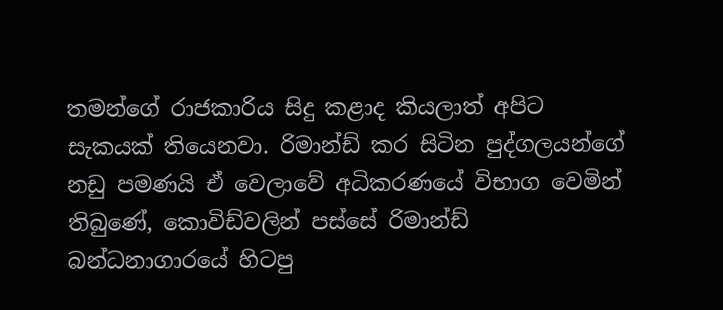තමන්ගේ රාජකාරිය සිදු කළාද කියලාත් අපිට සැකයක් තියෙනවා. රිමාන්ඩ් කර සිටින පුද්ගලයන්ගේ නඩු පමණයි ඒ වෙලාවේ අධිකරණයේ විභාග වෙමින් තිබුණේ, කොවිඩ්වලින් පස්සේ රිමාන්ඩ් බන්ධනාගාරයේ හිටපු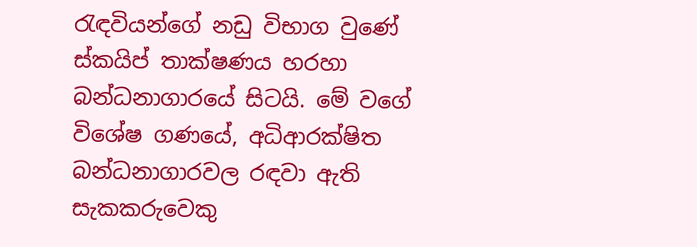රැඳවියන්ගේ නඩු විභාග වුණේ ස්කයිප් තාක්ෂණය හරහා බන්ධනාගාරයේ සිටයි. මේ වගේ විශේෂ ගණයේ, අධිආරක්ෂිත බන්ධනාගාරවල රඳවා ඇති සැකකරුවෙකු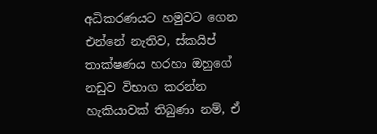අධිකරණයට හමුවට ගෙන එන්නේ නැතිව, ස්කයිප් තාක්ෂණය හරහා ඔහුගේ නඩුව විභාග කරන්න හැකියාවක් තිබුණා නම්, ඒ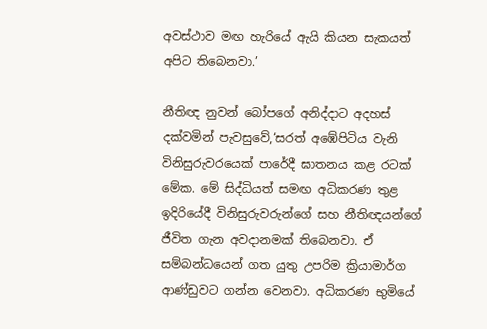අවස්ථාව මඟ හැරියේ ඇයි කියන සැකයත් අපිට තිබෙනවා.’

නීතිඥ නුවන් බෝපගේ අනිද්දාට අදහස් දක්වමින් පැවසුවේ,‘සරත් අඹේපිටිය වැනි විනිසුරුවරයෙක් පාරේදී ඝාතනය කළ රටක් මේක. මේ සිද්ධියත් සමඟ අධිකරණ තුළ ඉදිරියේදී විනිසුරුවරුන්ගේ සහ නීතිඥයන්ගේ ජීවිත ගැන අවදානමක් තිබෙනවා. ඒ සම්බන්ධයෙන් ගත යුතු උපරිම ක්‍රියාමාර්ග ආණ්ඩුවට ගන්න වෙනවා. අධිකරණ භුමියේ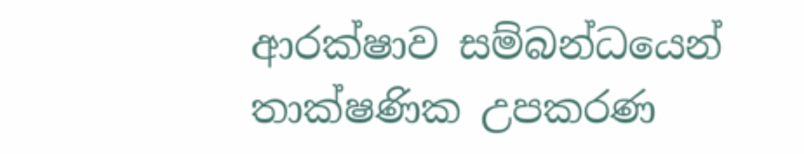ආරක්ෂාව සම්බන්ධයෙන් තාක්ෂණික උපකරණ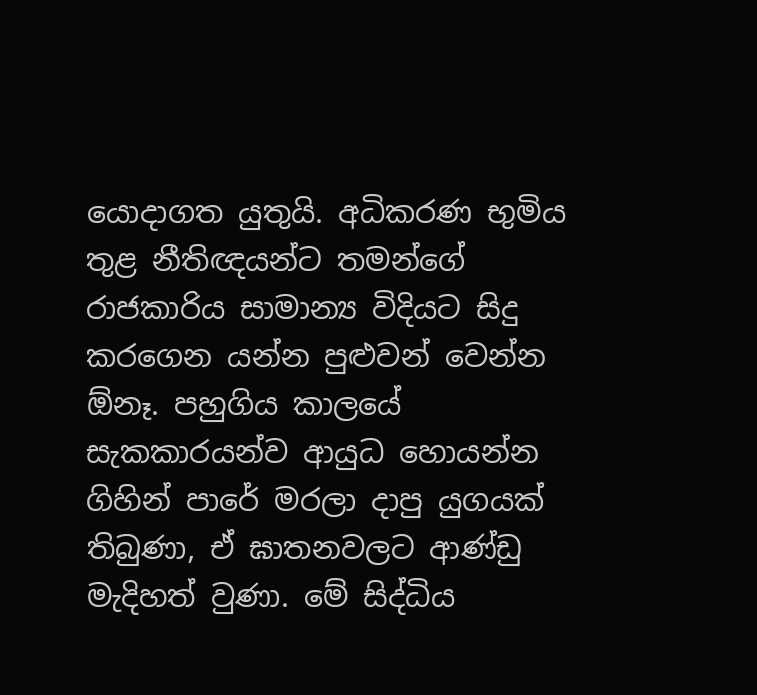යොදාගත යුතුයි. අධිකරණ භුමිය තුළ නීතිඥයන්ට තමන්ගේ රාජකාරිය සාමාන්‍ය විදියට සිදු කරගෙන යන්න පුළු‍වන් වෙන්න ඕනෑ. පහුගිය කාලයේ සැකකාරයන්ව ආයුධ හොයන්න ගිහින් පාරේ මරලා දාපු යුගයක් තිබුණා, ඒ ඝාතනවලට ආණ්ඩු මැදිහත් වුණා. මේ සිද්ධිය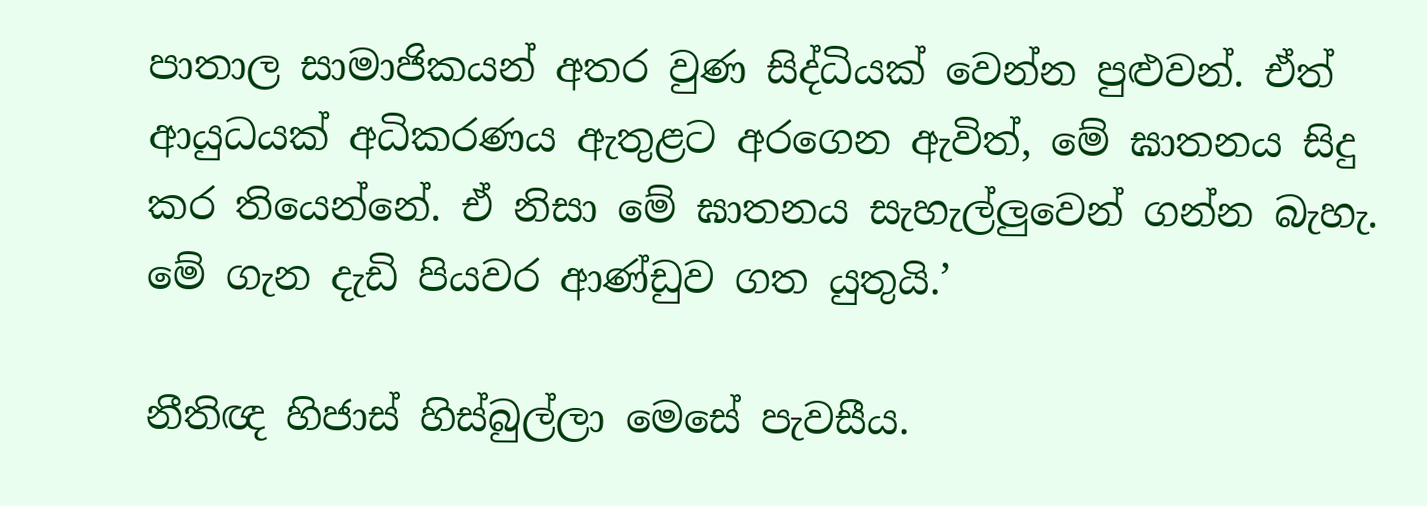පාතාල සාමාජිකයන් අතර වුණ සිද්ධියක් වෙන්න පුළුවන්. ඒත් ආයුධයක් අධිකරණය ඇතුළට අරගෙන ඇවිත්, මේ ඝාතනය සිදු කර තියෙන්නේ. ඒ නිසා මේ ඝාතනය සැහැල්ලු‍වෙන් ගන්න බැහැ. මේ ගැන දැඩි පියවර ආණ්ඩුව ගත යුතුයි.’

නීතිඥ හිජාස් හිස්බුල්ලා මෙසේ පැවසීය.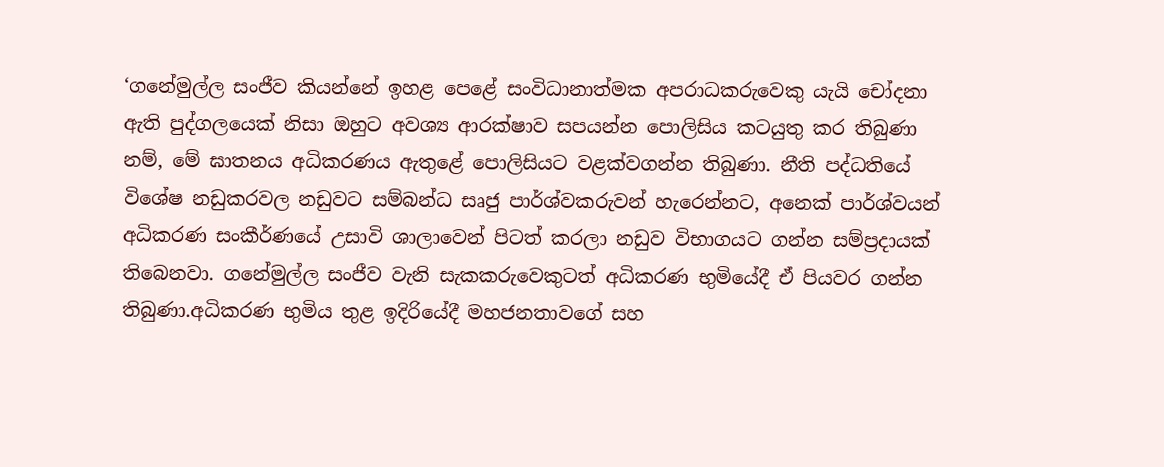‘ගනේමුල්ල සංජීව කියන්නේ ඉහළ පෙළේ සංවිධානාත්මක අපරාධකරුවෙකු යැයි චෝදනා ඇති පුද්ගලයෙක් නිසා ඔහුට අවශ්‍ය ආරක්ෂාව සපයන්න පොලිසිය කටයුතු කර තිබුණා නම්, මේ ඝාතනය අධිකරණය ඇතුළේ පොලිසියට වළක්වගන්න තිබුණා. නීති පද්ධතියේ විශේෂ නඩුකරවල නඩුවට සම්බන්ධ සෘජු පාර්ශ්වකරුවන් හැරෙන්නට, අනෙක් පාර්ශ්වයන් අධිකරණ සංකීර්ණයේ උසාවි ශාලාවෙන් පිටත් කරලා නඩුව විභාගයට ගන්න සම්ප්‍රදායක් තිබෙනවා. ගනේමුල්ල සංජීව වැනි සැකකරුවෙකුටත් අධිකරණ භුමියේදී ඒ පියවර ගන්න තිබුණා.අධිකරණ භුමිය තුළ ඉදිරියේදී මහජනතාවගේ සහ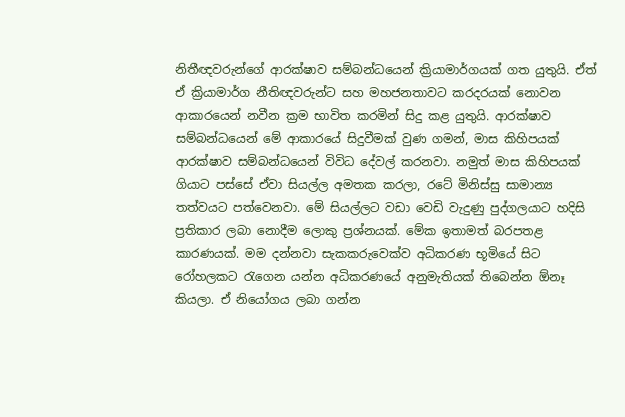නිතීඥවරුන්ගේ ආරක්ෂාව සම්බන්ධයෙන් ක්‍රියාමාර්ගයක් ගත යුතුයි. ඒත් ඒ ක්‍රියාමාර්ග නීතිඥවරුන්ට සහ මහජනතාවට කරදරයක් නොවන ආකාරයෙන් නවීන ක්‍රම භාවිත කරමින් සිදු කළ යුතුයි. ආරක්ෂාව සම්බන්ධයෙන් මේ ආකාරයේ සිදුවීමක් වුණ ගමන්, මාස කිහිපයක් ආරක්ෂාව සම්බන්ධයෙන් විවිධ දේවල් කරනවා. නමුත් මාස කිහිපයක් ගියාට පස්සේ ඒවා සියල්ල අමතක කරලා, රටේ මිනිස්සු සාමාන්‍ය තත්වයට පත්වෙනවා. මේ සියල්ලට වඩා වෙඩි වැදුණු පුද්ගලයාට හදිසි ප්‍රතිකාර ලබා නොදීම ලොකු ප්‍රශ්නයක්. මේක ඉතාමත් බරපතළ කාරණයක්. මම දන්නවා සැකකරුවෙක්ව අධිකරණ භූමියේ සිට රෝහලකට රැගෙන යන්න අධිකරණයේ අනුමැතියක් තිබෙන්න ඕනෑ කියලා. ඒ නියෝගය ලබා ගන්න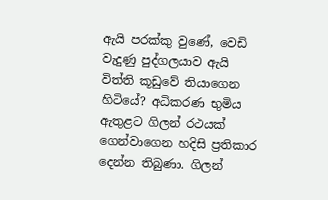ඇයි පරක්කු වුණේ, වෙඩි වැදුණු පුද්ගලයාව ඇයි විත්ති කූඩුවේ තියාගෙන හිටියේ? අධිකරණ භුමිය ඇතුළට ගිලන් රථයක් ගෙන්වාගෙන හදිසි ප්‍රතිකාර දෙන්න තිබුණා. ගිලන්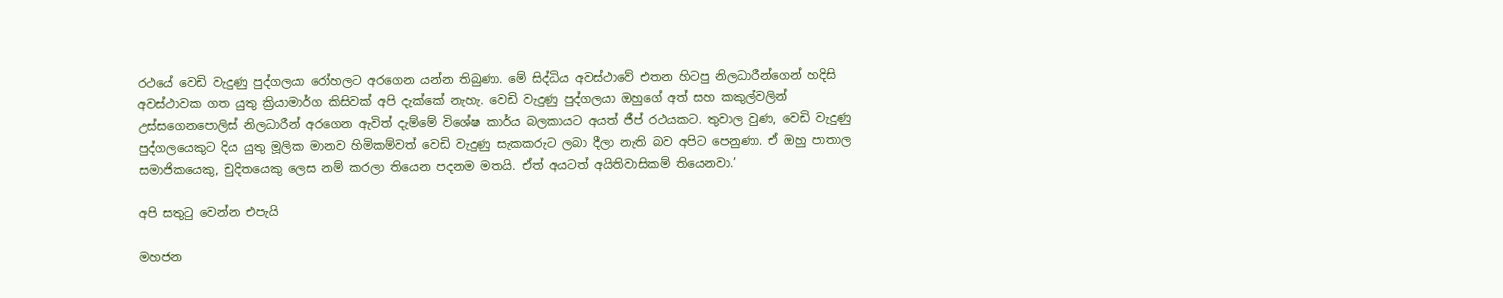රථයේ වෙඩි වැදුණු පුද්ගලයා රෝහලට අරගෙන යන්න තිබුණා. මේ සිද්ධිය අවස්ථාවේ එතන හිටපු නිලධාරීන්ගෙන් හදිසි අවස්ථාවක ගත යුතු ක්‍රියාමාර්ග කිසිවක් අපි දැක්කේ නැහැ. වෙඩි වැදුණු පුද්ගලයා ඔහුගේ අත් සහ කකුල්වලින් උස්සගෙනපොලිස් නිලධාරීන් අරගෙන ඇවිත් දැම්මේ විශේෂ කාර්ය බලකායට අයත් ජීප් රථයකට. තුවාල වුණ, වෙඩි වැදුණු පුද්ගලයෙකුට දිය යුතු මූලික මානව හිමිකම්වත් වෙඩි වැදුණු සැකකරුට ලබා දීලා නැති බව අපිට පෙනුණා. ඒ ඔහු පාතාල සමාජිකයෙකු, චුදිතයෙකු ලෙස නම් කරලා තියෙන පදනම මතයි. ඒත් අයටත් අයිතිවාසිකම් තියෙනවා.’

අපි සතුටු වෙන්න එපැයි

මහජන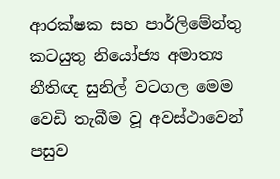ආරක්ෂක සහ පාර්ලිමේන්තු කටයුතු නියෝජ්‍ය අමාත්‍ය නීතිඥ සුනිල් වටගල මෙම වෙඩි තැබීම වූ අවස්ථාවෙන් පසුව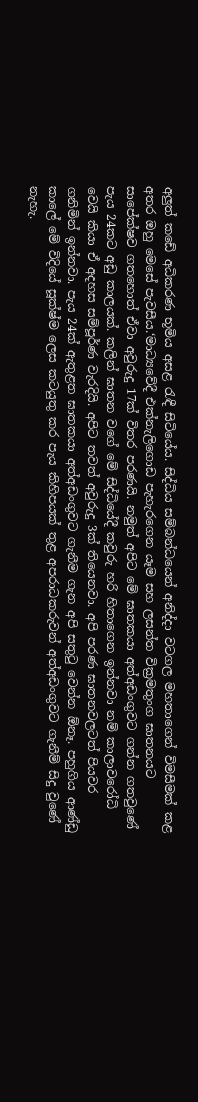අලු‍ත් කඩේ අධිකරණ භූමිය අසළ රැඳී සිටියේය. සිද්ධිය සම්බන්ධයෙන් අනිද්දා වටගල මහතාගෙන් විමසීමක් කළ අතර ඔහු මෙසේ පැවසීය.‘මාධ්‍යවේදී එක්නැලිගොඩ පැහැරගෙන යෑම සහ ලසන්ත වික්‍රමතුංග ඝාතනයට සාපේක්ෂව ගතහොත් ඒවා අවුරුදු 17ක් විතර පරණයි. නමුත් අපිට මේ ඝාතකයා අත්අඩංගුවට ගන්න ගතවුණේ පැය 24කට අඩු කාලයක්. කලින් ඝාතන වගේ මේ සිද්ධියේදී කවුරු හරි හිතාගෙන ඉන්නවා නම් කාලාවරෝධි වෙයි කියා ඒ අදහස සම්පූර්ණ වැරදියි. අපිට තවත් අවුරුදු 3ක් තියෙනවා. අපි පරණ ඝාතනවලටත් පියවර ගනිමින් ඉන්නවා. පැය 24ක් ඇතුළත ඝාතකයා අත්අඩංගුවට ගැනීම ගැන අපි සතුටු වෙන්න ඕනෑ. පහුගිය ආණ්ඩු කාලේ මේ විදියේ සූක්ෂ්ම ලෙස කටයුතු කර පැය කිහිපයක් තුළ අපරාධකරුවන් අත්අඩංගුවට ගැනීම් සිදු වුණේ නැහැ.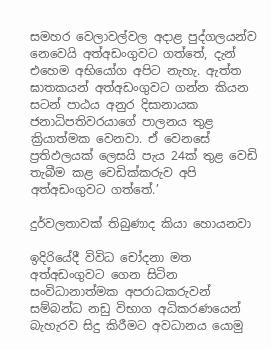සමහර වෙලාවල්වල අදාළ පුද්ගලයන්ව නෙවෙයි අත්අඩංගුවට ගත්තේ, දැන් එහෙම අභියෝග අපිට නැහැ. ඇත්ත ඝාතකයන් අත්අඩංගුවට ගන්න කියන සටන් පාඨය අනුර දිසානායක ජනාධිපතිවරයාගේ පාලනය තුළ ක්‍රියාත්මක වෙනවා. ඒ වෙනසේ ප්‍රතිඵලයක් ලෙසයි පැය 24ක් තුළ වෙඩි තැබීම කළ වෙඩික්කරුව අපි අත්අඩංගුවට ගත්තේ.’

දුර්වලතාවක් තිබුණාද කියා හොයනවා

ඉදිරියේදී විවිධ චෝදනා මත අත්අඩංගුවට ගෙන සිටින සංවිධානාත්මක අපරාධකරුවන් සම්බන්ධ නඩු විභාග අධිකරණයෙන් බැහැරව සිදු කිරීමට අවධානය යොමු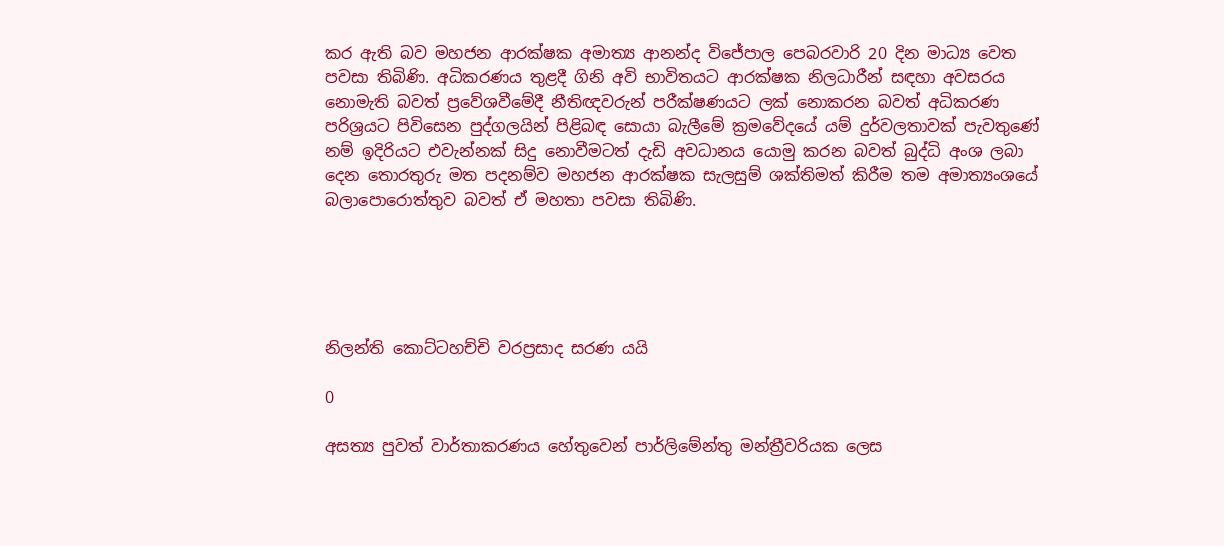කර ඇති බව මහජන ආරක්ෂක අමාත්‍ය ආනන්ද විජේපාල පෙබරවාරි 20 දින මාධ්‍ය වෙත පවසා තිබිණි. අධිකරණය තුළදී ගිනි අවි භාවිතයට ආරක්ෂක නිලධාරීන් සඳහා අවසරය නොමැති බවත් ප්‍රවේශවීමේදී නීතිඥවරුන් පරීක්ෂණයට ලක් නොකරන බවත් අධිකරණ පරිශ්‍රයට පිවිසෙන පුද්ගලයින් පිළිබඳ සොයා බැලීමේ ක්‍රමවේදයේ යම් දුර්වලතාවක් පැවතුණේ නම් ඉදිරියට එවැන්නක් සිදු නොවීමටත් දැඩි අවධානය යොමු කරන බවත් බුද්ධි අංශ ලබා දෙන තොරතුරු මත පදනම්ව මහජන ආරක්ෂක සැලසුම් ශක්තිමත් කිරීම තම අමාත්‍යංශයේ බලාපොරොත්තුව බවත් ඒ මහතා පවසා තිබිණි.





නිලන්ති කොට්ටහච්චි වරප්‍රසාද සරණ යයි

0

අසත්‍ය පුවත් වාර්තාකරණය හේතුවෙන් පාර්ලිමේන්තු මන්ත්‍රීවරියක ලෙස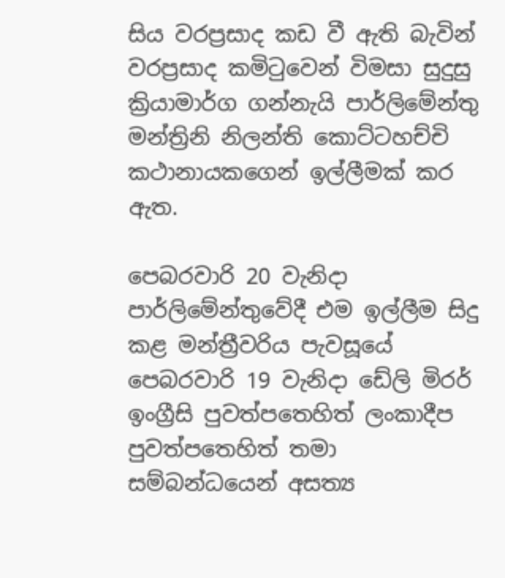සිය වරප්‍රසාද කඩ වී ඇති බැවින් වරප්‍රසාද කමිටුවෙන් විමසා සුදුසු ක්‍රියාමාර්ග ගන්නැයි පාර්ලිමේන්තු මන්ත්‍රිනි නිලන්ති කොට්ටහච්චි කථානායකගෙන් ඉල්ලීමක් කර ඇත.

පෙබරවාරි 20 වැනිදා පාර්ලිමේන්තුවේදී එම ඉල්ලීම සිදු කළ මන්ත්‍රීවරිය පැවසූයේ පෙබරවාරි 19 වැනිදා ඩේලි මිරර් ඉංග්‍රීසි පුවත්පතෙහිත් ලංකාදීප පුවත්පතෙහිත් තමා සම්බන්ධයෙන් අසත්‍ය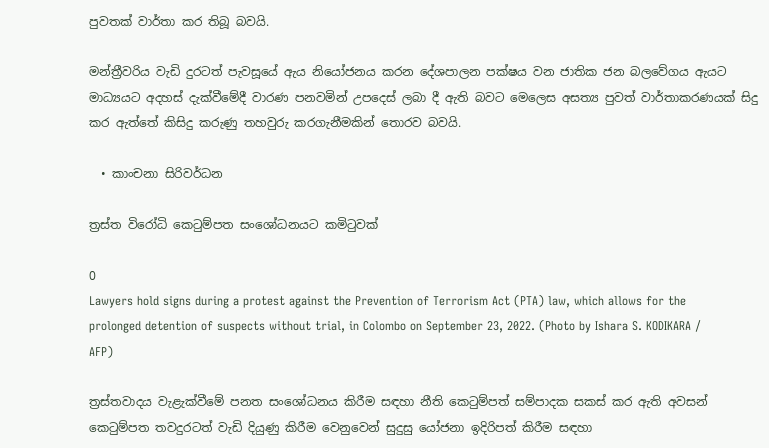පුවතක් වාර්තා කර තිබූ බවයි.

මන්ත්‍රීවරිය වැඩි දුරටත් පැවසූයේ ඇය නියෝජනය කරන දේශපාලන පක්ෂය වන ජාතික ජන බලවේගය ඇයට මාධ්‍යයට අදහස් දැක්වීමේදී වාරණ පනවමින් උපදෙස් ලබා දී ඇති බවට මෙලෙස අසත්‍ය පුවත් වාර්තාකරණයක් සිදු කර ඇත්තේ කිසිදු කරුණු තහවුරු කරගැනීමකින් තොරව බවයි.

  • කාංචනා සිරිවර්ධන

ත්‍රස්ත විරෝධි කෙටුම්පත සංශෝධනයට කමිටුවක්

0
Lawyers hold signs during a protest against the Prevention of Terrorism Act (PTA) law, which allows for the prolonged detention of suspects without trial, in Colombo on September 23, 2022. (Photo by Ishara S. KODIKARA / AFP)

ත්‍රස්තවාදය වැළැක්වීමේ පනත සංශෝධනය කිරීම සඳහා නීති කෙටුම්පත් සම්පාදක සකස් කර ඇති අවසන් කෙටුම්පත තවදුරටත් වැඩි දියුණු කිරීම වෙනුවෙන් සුදුසු යෝජනා ඉදිරිපත් කිරීම සඳහා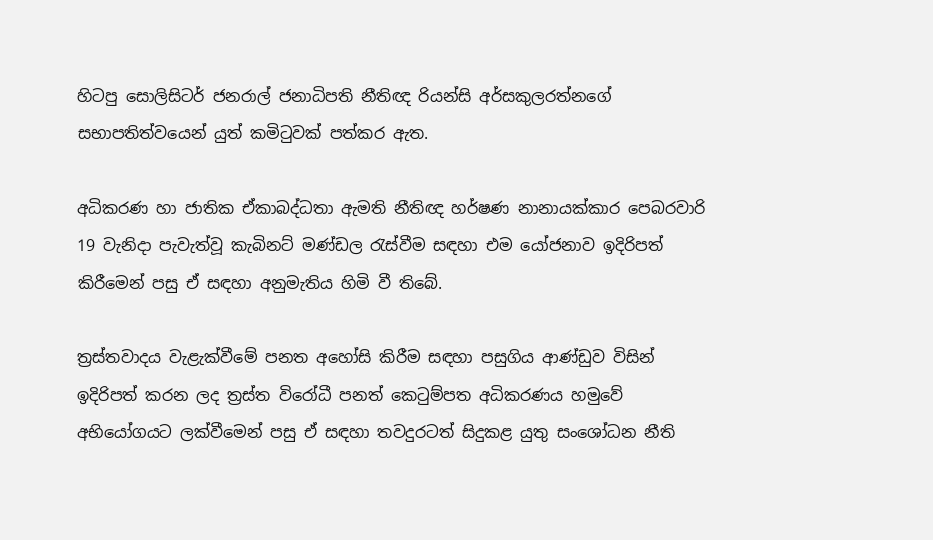හිටපු සොලිසිටර් ජනරාල් ජනාධිපති නීතිඥ රියන්සි අර්සකුලරත්නගේ සභාපතිත්වයෙන් යුත් කමිටුවක් පත්කර ඇත.

අධිකරණ හා ජාතික ඒකාබද්ධතා ඇමති නීතිඥ හර්ෂණ නානායක්කාර පෙබරවාරි 19 වැනිදා පැවැත්වූ කැබිනට් මණ්ඩල රැස්වීම සඳහා එම යෝජනාව ඉදිරිපත් කිරීමෙන් පසු ඒ සඳහා අනුමැතිය හිමි වී තිබේ.

ත්‍රස්තවාදය වැළැක්වීමේ පනත අහෝසි කිරීම සඳහා පසුගිය ආණ්ඩුව විසින් ඉදිරිපත් කරන ලද ත්‍රස්ත විරෝධී පනත් කෙටුම්පත අධිකරණය හමුවේ අභියෝගයට ලක්වීමෙන් පසු ඒ සඳහා තවදුරටත් සිදුකළ යුතු සංශෝධන නීති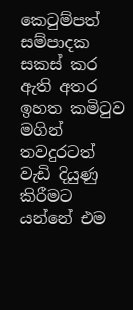කෙටුම්පත් සම්පාදක සකස් කර ඇති අතර ඉහත කමිටුව මගින් තවදුරටත් වැඩි දියුණු කිරීමට යන්නේ එම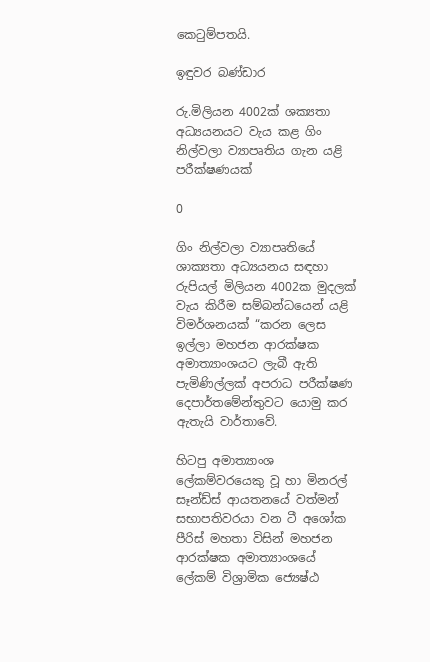කෙටුම්පතයි.

ඉඳුවර බණ්ඩාර

රු.මිලියන 4002ක් ශක්‍යතා අධ්‍යයනයට වැය කළ ගිං නිල්වලා ව්‍යාපෘතිය ගැන යළි පරීක්ෂණයක්

0

ගිං නිල්වලා ව්‍යාපෘතියේ ශාක්‍යතා අධ්‍යයනය සඳහා රුපියල් මිලියන 4002ක මුදලක් වැය කිරීම සම්බන්ධයෙන් යළි විමර්ශනයක් “කරන ලෙස ඉල්ලා මහජන ආරක්ෂක අමාත්‍යාංශයට ලැබී ඇති පැමිණිල්ලක් අපරාධ පරීක්ෂණ දෙපාර්තමේන්තුවට යොමු කර ඇතැයි වාර්තාවේ.

හිටපු අමාත්‍යාංශ ලේකම්වරයෙකු වූ හා මිනරල් සෑන්ඩ්ස් ආයතනයේ වත්මන් සභාපතිවරයා වන ටී අශෝක පීරිස් මහතා විසින් මහජන ආරක්ෂක අමාත්‍යාංශයේ ලේකම් විශ්‍රාමික ජ්‍යෙෂ්ඨ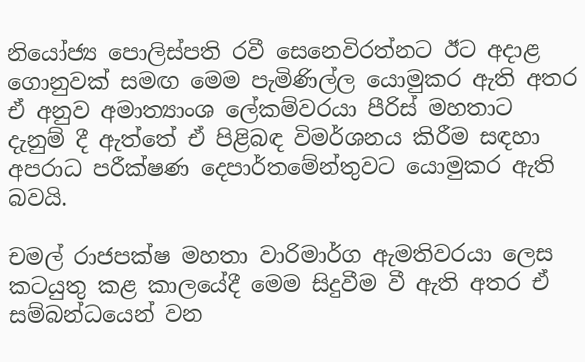නියෝජ්‍ය පොලිස්පති රවී සෙනෙවිරත්නට ඊට අදාළ ගොනුවක් සමඟ මෙම පැමිණිල්ල යොමුකර ඇති අතර ඒ අනුව අමාත්‍යාංශ ලේකම්වරයා පීරිස් මහතාට දැනුම් දී ඇත්තේ ඒ පිළිබඳ විමර්ශනය කිරීම සඳහා අපරාධ පරීක්ෂණ දෙපාර්තමේන්තුවට යොමුකර ඇති බවයි.

චමල් රාජපක්ෂ මහතා වාරිමාර්ග ඇමතිවරයා ලෙස කටයුතු කළ කාලයේදී මෙම සිදුවීම වී ඇති අතර ඒ සම්බන්ධයෙන් වන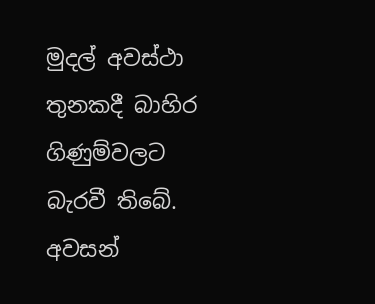මුදල් අවස්ථා තුනකදී බාහිර ගිණුම්වලට බැරවී තිබේ. අවසන්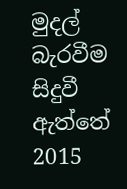මුදල් බැරවීම සිදුවී ඇත්තේ 2015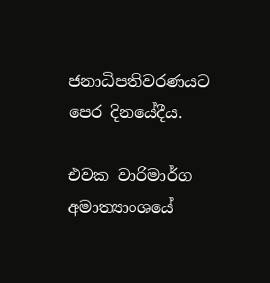ජනාධිපතිවරණයට පෙර දිනයේදීය.

එවක වාරිමාර්ග අමාත්‍යාංශයේ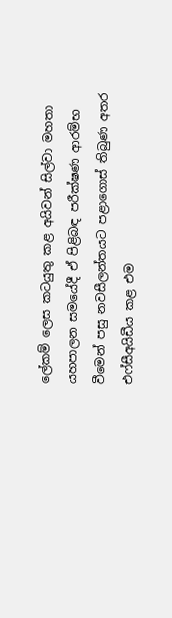ලේකම් ලෙස කටයුතු කළ අයිවන් සිල්වා මහතා යහපාලන සමයේදී ඒ පිළිබඳ පරීක්ෂණ ආරම්භ වීමෙන් පසු නවසීලන්තයට පළාගොස් තිබුණ අතර එෆ්සීඅයිඩීය කළ එම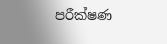පරීක්ෂණ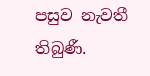පසුව නැවතී තිබුණී.